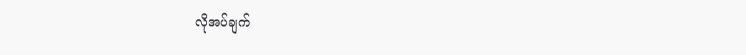လိုအပ်ချက်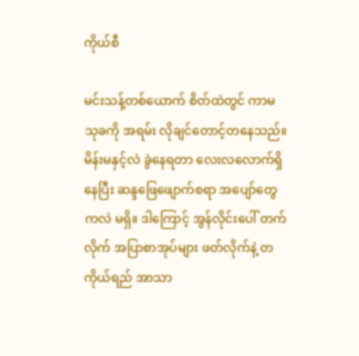ကိုယ်စီ

မင်းသန့်တစ်ယောက် စိတ်ထဲတွင် ကာမသုခကို အရမ်း လိုချင်တောင့်တနေသည်။ မိန်းမနှင့်လဲ ခွဲနေရတာ လေးလလောက်ရှိနေပြီး ဆန္ဒဖြေဖျောက်စရာ အပျော်တွေကလဲ မရှိ။ ဒါကြောင့် အွန်လိုင်းပေါ် တက်လိုက် အပြာစာအုပ်များ ဖတ်လိုက်နဲ့ တကိုယ်ရည် အာသာ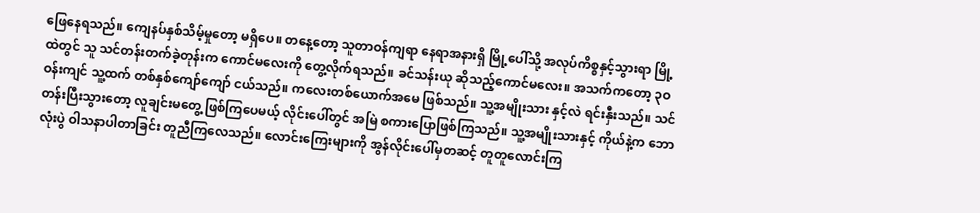ဖြေနေရသည်။ ကျေနပ်နှစ်သိမ့်မှုတော့ မရှိပေ။ တနေ့တော့ သူတာဝန်ကျရာ နေရာအနားရှိ မြို့ပေါ်သို့ အလုပ်ကိစ္စနှင့်သွားရာ မြို့ထဲတွင် သူ သင်တန်းတက်ခဲ့တုန်းက ကောင်မလေးကို တွေ့လိုက်ရသည်။ ခင်သန်းယု ဆိုသည့်ကောင်မလေး။ အသက်ကတော့ ၃ဝဝန်းကျင် သူ့ထက် တစ်နှစ်ကျော်ကျော် ငယ်သည်။ ကလေးတစ်ယောက်အမေ ဖြစ်သည်။ သူ့အမျိုးသား နှင့်လဲ ရင်းနှီးသည်။ သင်တန်းပြီးသွားတော့ လူချင်းမတွေ့ ဖြစ်ကြပေမယ့် လိုင်းပေါ်တွင် အမြဲ စကားပြောဖြစ်ကြသည်။ သူ့အမျိုးသားနှင့် ကိုယ်နဲ့က ဘောလုံးပွဲ ဝါသနာပါတာခြင်း တူညီကြလေသည်။ လောင်းကြေးများကို အွန်လိုင်းပေါ်မှတဆင့် တူတူလောင်းကြ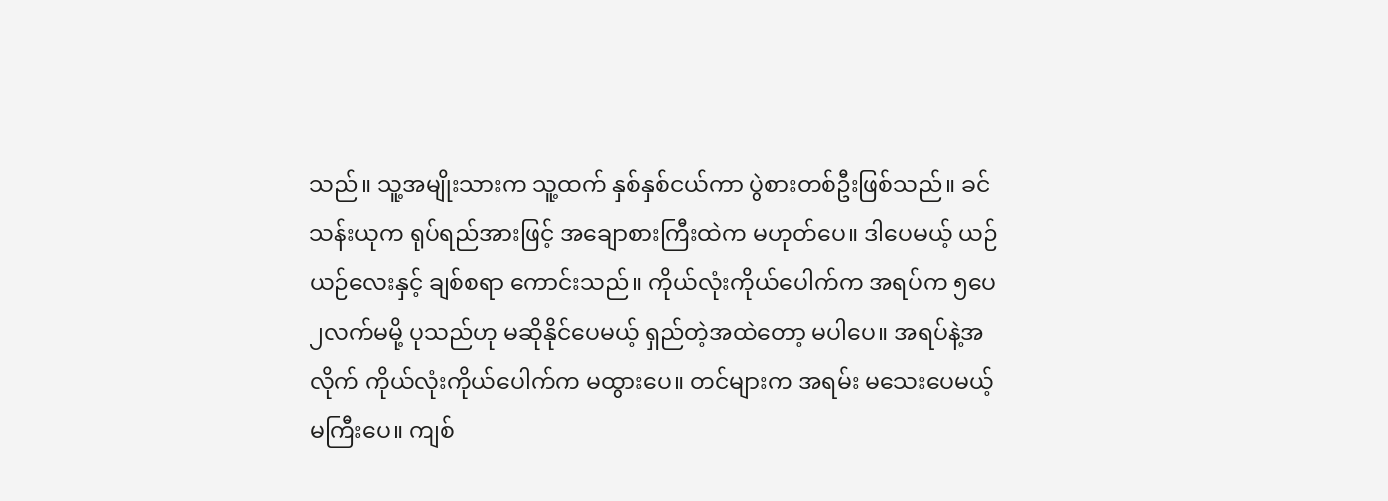သည်။ သူ့အမျိုးသားက သူ့ထက် နှစ်နှစ်ငယ်ကာ ပွဲစားတစ်ဦးဖြစ်သည်။ ခင်သန်းယုက ရုပ်ရည်အားဖြင့် အချောစားကြီးထဲက မဟုတ်ပေ။ ဒါပေမယ့် ယဉ်ယဉ်လေးနှင့် ချစ်စရာ ကောင်းသည်။ ကိုယ်လုံးကိုယ်ပေါက်က အရပ်က ၅ပေ၂လက်မမို့ ပုသည်ဟု မဆိုနိုင်ပေမယ့် ရှည်တဲ့အထဲတော့ မပါပေ။ အရပ်နဲ့အလိုက် ကိုယ်လုံးကိုယ်ပေါက်က မထွားပေ။ တင်များက အရမ်း မသေးပေမယ့် မကြီးပေ။ ကျစ်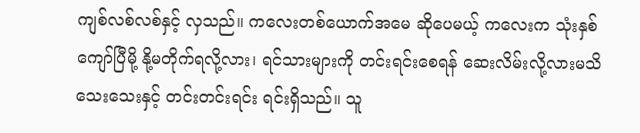ကျစ်လစ်လစ်နှင့် လှသည်။ ကလေးတစ်ယောက်အမေ ဆိုပေမယ့် ကလေးက သုံးနှစ်ကျော်ပြီမို့ နို့မတိုက်ရလို့လား၊ ရင်သားများကို တင်းရင်းစေရန် ဆေးလိမ်းလို့လားမသိ သေးသေးနှင့် တင်းတင်းရင်း ရင်းရှိသည်။ သူ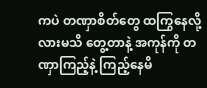ကပဲ တဏှာစိတ်တွေ ထကြွနေလို့လားမသိ တွေ့တာနဲ့ အကုန်ကို တဏှာကြည့်နဲ့ ကြည့်နေမိ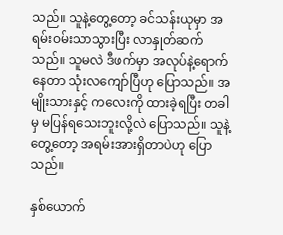သည်။ သူနဲ့တွေ့တော့ ခင်သန်းယုမှာ အရမ်းဝမ်းသာသွားပြီး လာနှုတ်ဆက်သည်။ သူမလဲ ဒီဖက်မှာ အလုပ်နဲ့ရောက်နေတာ သုံးလကျော်ပြီဟု ပြောသည်။ အမျိုးသားနှင့် ကလေးကို ထားခဲ့ရပြီး တခါမှ မပြန်ရသေးဘူးလို့လဲ ပြောသည်။ သူနဲ့တွေ့တော့ အရမ်းအားရှိတာပဲဟု ပြောသည်။

နှစ်ယောက်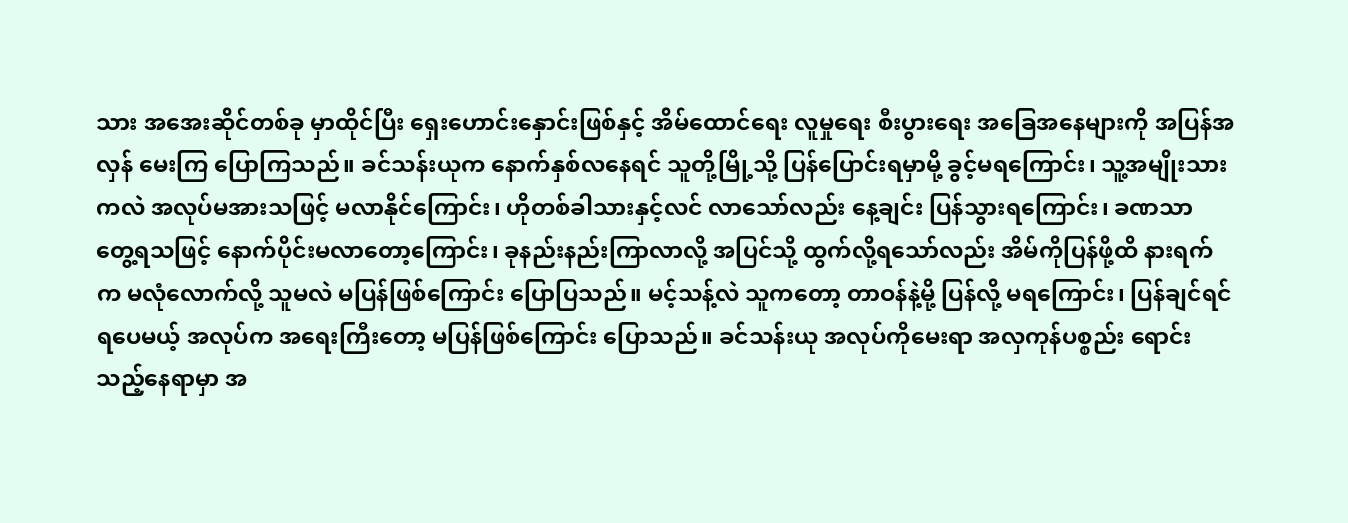သား အအေးဆိုင်တစ်ခု မှာထိုင်ပြီး ရှေးဟောင်းနှောင်းဖြစ်နှင့် အိမ်ထောင်ရေး လူမှုရေး စီးပွားရေး အခြေအနေများကို အပြန်အလှန် မေးကြ ပြောကြသည်။ ခင်သန်းယုက နောက်နှစ်လနေရင် သူတို့မြို့သို့ ပြန်ပြောင်းရမှာမို့ ခွင့်မရကြောင်း၊ သူ့အမျိုးသားကလဲ အလုပ်မအားသဖြင့် မလာနိုင်ကြောင်း၊ ဟိုတစ်ခါသားနှင့်လင် လာသော်လည်း နေ့ချင်း ပြန်သွားရကြောင်း၊ ခဏသာ တွေ့ရသဖြင့် နောက်ပိုင်းမလာတော့ကြောင်း၊ ခုနည်းနည်းကြာလာလို့ အပြင်သို့ ထွက်လို့ရသော်လည်း အိမ်ကိုပြန်ဖို့ထိ နားရက်က မလုံလောက်လို့ သူမလဲ မပြန်ဖြစ်ကြောင်း ပြောပြသည်။ မင့်သန့်လဲ သူကတော့ တာဝန်နဲ့မို့ ပြန်လို့ မရကြောင်း၊ ပြန်ချင်ရင် ရပေမယ့် အလုပ်က အရေးကြီးတော့ မပြန်ဖြစ်ကြောင်း ပြောသည်။ ခင်သန်းယု အလုပ်ကိုမေးရာ အလှကုန်ပစ္စည်း ရောင်းသည့်နေရာမှာ အ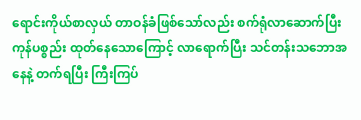ရောင်းကိုယ်စာလှယ် တာဝန်ခံဖြစ်သော်လည်း စက်ရုံလာဆောက်ပြီး ကုန်ပစ္စည်း ထုတ်နေသောကြောင့် လာရောက်ပြီး သင်တန်းသဘောအနေနဲ့ တက်ရပြီး ကြီးကြပ်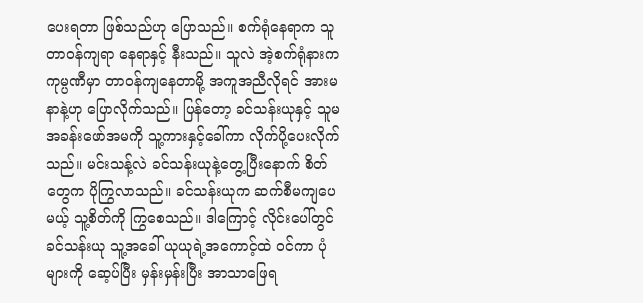ပေးရတာ ဖြစ်သည်ဟု ပြောသည်။ စက်ရုံနေရာက သူတာဝန်ကျရာ နေရာနှင့် နီးသည်။ သူလဲ အဲ့စက်ရုံနားက ကုမ္ပဏီမှာ တာဝန်ကျနေတာမို့ အကူအညီလိုရင် အားမနာနဲ့ဟု ပြောလိုက်သည်။ ပြန်တော့ ခင်သန်းယုနှင့် သူမအခန်းဖော်အမကို သူ့ကားနှင့်ခေါ်ကာ လိုက်ပို့ပေးလိုက်သည်။ မင်းသန့်လဲ ခင်သန်းယုနဲ့တွေ့ပြီးနောက် စိတ်တွေက ပိုကြွလာသည်။ ခင်သန်းယုက ဆက်စီမကျပေမယ့် သူ့စိတ်ကို ကြွစေသည်။ ဒါကြောင့် လိုင်းပေါ်တွင် ခင်သန်းယု သူ့အခေါ် ယုယုရဲ့အကောင့်ထဲ ဝင်ကာ ပုံများကို ဆေ့ပ်ပြီး မှန်းမှန်းပြီး အာသာဖြေရ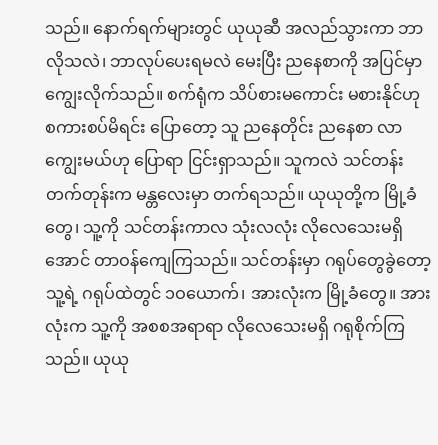သည်။ နောက်ရက်များတွင် ယုယုဆီ အလည်သွားကာ ဘာလိုသလဲ၊ ဘာလုပ်ပေးရမလဲ မေးပြီး ညနေစာကို အပြင်မှာ ကျွေးလိုက်သည်။ စက်ရုံက သိပ်စားမကောင်း မစားနိုင်ဟု စကားစပ်မိရင်း ပြောတော့ သူ ညနေတိုင်း ညနေစာ လာကျွေးမယ်ဟု ပြောရာ ငြင်းရှာသည်။ သူကလဲ သင်တန်းတက်တုန်းက မန္တလေးမှာ တက်ရသည်။ ယုယုတို့က မြို့ခံတွေ၊ သူ့ကို သင်တန်းကာလ သုံးလလုံး လိုလေသေးမရှိအောင် တာဝန်ကျေကြသည်။ သင်တန်းမှာ ဂရုပ်တွေခွဲတော့ သူ့ရဲ့ ဂရုပ်ထဲတွင် ၁ဝယောက်၊ အားလုံးက မြို့ခံတွေ။ အားလုံးက သူ့ကို အစစအရာရာ လိုလေသေးမရှိ ဂရုစိုက်ကြသည်။ ယုယု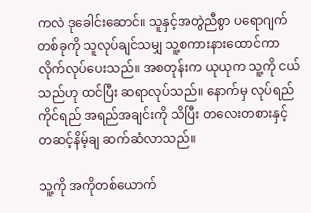ကလဲ ဒုခေါင်းဆောင်။ သူနှင့်အတွဲညီစွာ ပရောဂျက်တစ်ခုကို သူလုပ်ချင်သမျှ သူ့စကားနားထောင်ကာ လိုက်လုပ်ပေးသည်။ အစတုန်းက ယုယုက သူ့ကို ငယ်သည်ဟု ထင်ပြီး ဆရာလုပ်သည်။ နောက်မှ လုပ်ရည်ကိုင်ရည် အရည်အချင်းကို သိပြီး တလေးတစားနှင့် တဆင့်နိမ့်ချ ဆက်ဆံလာသည်။

သူ့ကို အကိုတစ်ယောက်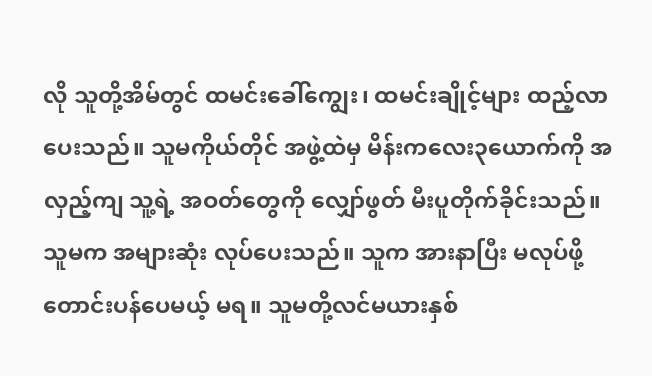လို သူတို့အိမ်တွင် ထမင်းခေါ်ကျွေး၊ ထမင်းချိုင့်များ ထည့်လာပေးသည်။ သူမကိုယ်တိုင် အဖွဲ့ထဲမှ မိန်းကလေး၃ယောက်ကို အလှည့်ကျ သူ့ရဲ့ အဝတ်တွေကို လျှော်ဖွတ် မီးပူတိုက်ခိုင်းသည်။ သူမက အများဆုံး လုပ်ပေးသည်။ သူက အားနာပြီး မလုပ်ဖို့ တောင်းပန်ပေမယ့် မရ။ သူမတို့လင်မယားနှစ်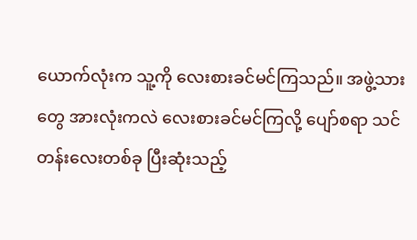ယောက်လုံးက သူ့ကို လေးစားခင်မင်ကြသည်။ အဖွဲ့သားတွေ အားလုံးကလဲ လေးစားခင်မင်ကြလို့ ပျော်စရာ သင်တန်းလေးတစ်ခု ပြီးဆုံးသည့်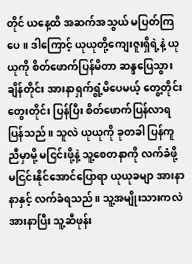တိုင် ယနေ့ထိ အဆက်အသွယ် မပြတ်ကြပေ။ ဒါကြောင့် ယုယုတို့ကျေးဇူးရှိရဲ့နဲ့ ယုယုကို စိတ်ဖောက်ပြန်မိတာ ဆန္ဒပြေသွားချိန်တိုင်း အားနာရှက်ရွံ့မိပေမယ့် တွေ့တိုင်း တွေးတိုင်း ပြန်ပြီး စိတ်ဖောက်ပြန်လာရပြန်သည်။ သူလဲ ယုယုကို ခုတခါ ပြန်ကူညီမှာမို့ မငြင်းဖို့နဲ့ သူ့စေတနာကို လက်ခံဖို့ မငြင်းနိုင်အောင်ပြောရာ ယုယုခမျာ အားနာနာနှင့် လက်ခံရသည်။ သူ့အမျိုးသားကလဲ အားနာပြီး သူ့ဆီဖုန်း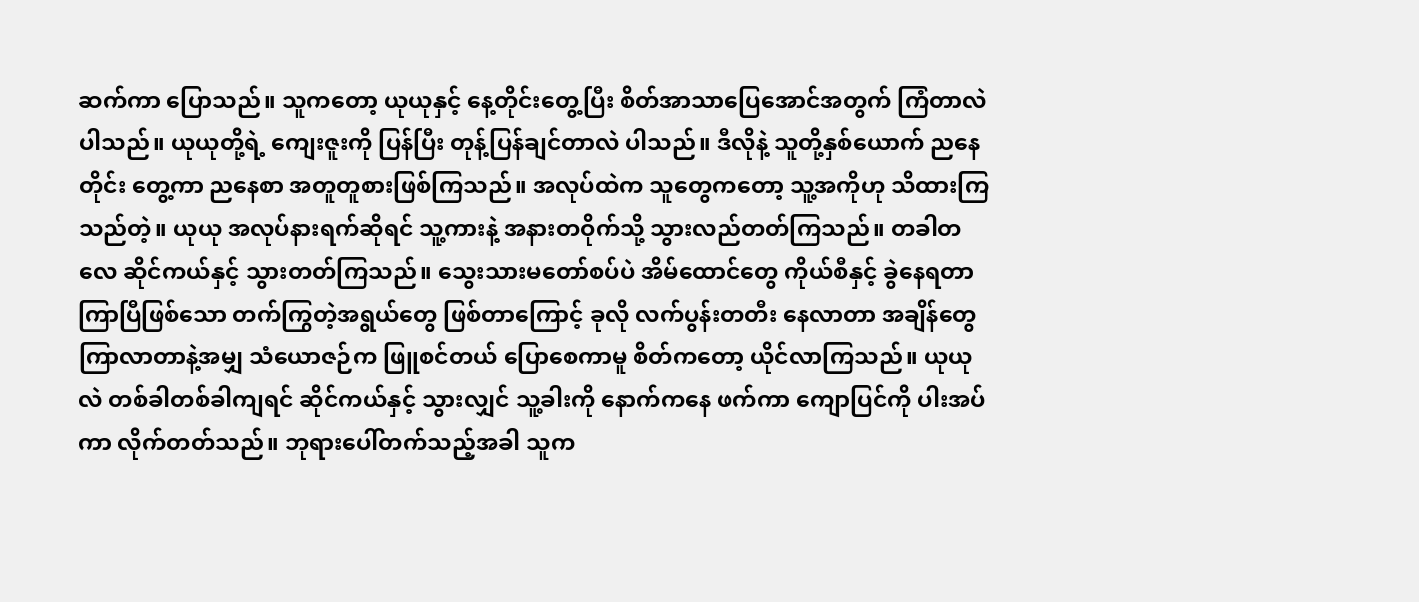ဆက်ကာ ပြောသည်။ သူကတော့ ယုယုနှင့် နေ့တိုင်းတွေ့ပြီး စိတ်အာသာပြေအောင်အတွက် ကြံတာလဲပါသည်။ ယုယုတို့ရဲ့ ကျေးဇူးကို ပြန်ပြီး တုန့်ပြန်ချင်တာလဲ ပါသည်။ ဒီလိုနဲ့ သူတို့နှစ်ယောက် ညနေတိုင်း တွေ့ကာ ညနေစာ အတူတူစားဖြစ်ကြသည်။ အလုပ်ထဲက သူတွေကတော့ သူ့အကိုဟု သိထားကြသည်တဲ့။ ယုယု အလုပ်နားရက်ဆိုရင် သူ့ကားနဲ့ အနားတဝိုက်သို့ သွားလည်တတ်ကြသည်။ တခါတလေ ဆိုင်ကယ်နှင့် သွားတတ်ကြသည်။ သွေးသားမတော်စပ်ပဲ အိမ်ထောင်တွေ ကိုယ်စီနှင့် ခွဲနေရတာ ကြာပြီဖြစ်သော တက်ကြွတဲ့အရွယ်တွေ ဖြစ်တာကြောင့် ခုလို လက်ပွန်းတတီး နေလာတာ အချိန်တွေ ကြာလာတာနဲ့အမျှ သံယောဇဉ်က ဖြူစင်တယ် ပြောစေကာမူ စိတ်ကတော့ ယိုင်လာကြသည်။ ယုယုလဲ တစ်ခါတစ်ခါကျရင် ဆိုင်ကယ်နှင့် သွားလျှင် သူ့ခါးကို နောက်ကနေ ဖက်ကာ ကျောပြင်ကို ပါးအပ်ကာ လိုက်တတ်သည်။ ဘုရားပေါ်တက်သည့်အခါ သူက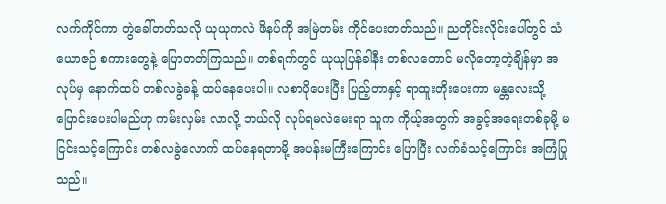လက်ကိုင်ကာ တွဲခေါ်တတ်သလို ယုယုကလဲ ဖိနပ်ကို အမြဲတမ်း ကိုင်ပေးတတ်သည်။ ညတိုင်းလိုင်းပေါ်တွင် သံယောဇဉ် စကားတွေနဲ့ ပြောတတ်ကြသည်။ တစ်ရက်တွင် ယုယုပြန်ခါနီး တစ်လတောင် မလိုတော့တဲ့ချိန်မှာ အလုပ်မှ နောက်ထပ် တစ်လခွဲခန့် ထပ်နေပေးပါ။ လစာပိုပေးပြီး ပြည့်တာနှင့် ရာထူးတိုးပေးကာ မန္တလေးသို့ ပြောင်းပေးပါမည်ဟု ကမ်းလှမ်း လာလို့ ဘယ်လို လုပ်ရမလဲမေးရာ သူက ကိုယ့်အတွက် အခွင့်အရေးတစ်ခုမို့ မငြင်းသင့်ကြောင်း တစ်လခွဲလောက် ထပ်နေရတာမို့ အပန်းမကြီးကြောင်း ပြောပြီး လက်ခံသင့်ကြောင်း အကြံပြုသည်။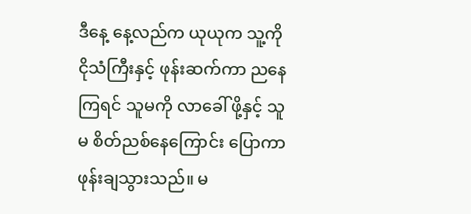ဒီနေ့ နေ့လည်က ယုယုက သူ့ကို ငိုသံကြီးနှင့် ဖုန်းဆက်ကာ ညနေကြရင် သူမကို လာခေါ် ဖို့နှင့် သူမ စိတ်ညစ်နေကြောင်း ပြောကာ ဖုန်းချသွားသည်။ မ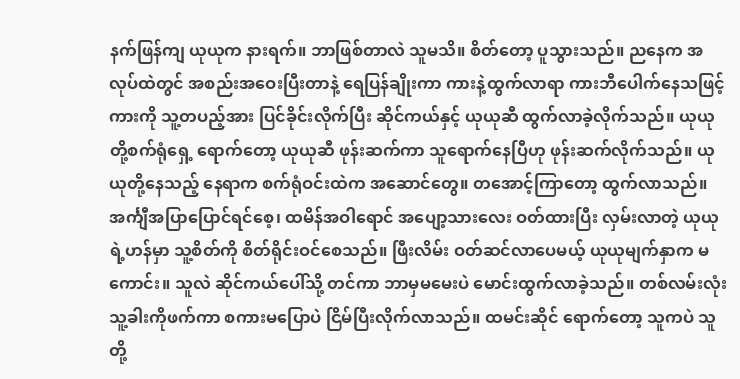နက်ဖြန်ကျ ယုယုက နားရက်။ ဘာဖြစ်တာလဲ သူမသိ။ စိတ်တော့ ပူသွားသည်။ ညနေက အလုပ်ထဲတွင် အစည်းအဝေးပြီးတာနဲ့ ရေပြန်ချိုးကာ ကားနဲ့ထွက်လာရာ ကားဘီပေါက်နေသဖြင့် ကားကို သူ့တပည့်အား ပြင်ခိုင်းလိုက်ပြီး ဆိုင်ကယ်နှင့် ယုယုဆီ ထွက်လာခဲ့လိုက်သည်။ ယုယုတို့စက်ရုံရှေ့ ရောက်တော့ ယုယုဆီ ဖုန်းဆက်ကာ သူရောက်နေပြီဟု ဖုန်းဆက်လိုက်သည်။ ယုယုတို့နေသည့် နေရာက စက်ရုံဝင်းထဲက အဆောင်တွေ။ တအောင့်ကြာတော့ ထွက်လာသည်။ အင်္ကျီအပြာပြောင်ရင်စေ့၊ ထမိန်အဝါရောင် အပျော့သားလေး ဝတ်ထားပြီး လှမ်းလာတဲ့ ယုယုရဲ့ဟန်မှာ သူ့စိတ်ကို စိတ်ရိုင်းဝင်စေသည်။ ဖြီးလိမ်း ဝတ်ဆင်လာပေမယ့် ယုယုမျက်နှာက မကောင်း။ သူလဲ ဆိုင်ကယ်ပေါ်သို့ တင်ကာ ဘာမှမမေးပဲ မောင်းထွက်လာခဲ့သည်။ တစ်လမ်းလုံး သူ့ခါးကိုဖက်ကာ စကားမပြောပဲ ငြိမ်ပြီးလိုက်လာသည်။ ထမင်းဆိုင် ရောက်တော့ သူကပဲ သူတို့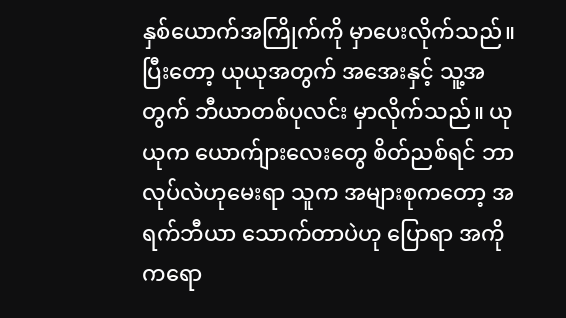နှစ်ယောက်အကြိုက်ကို မှာပေးလိုက်သည်။ ပြီးတော့ ယုယုအတွက် အအေးနှင့် သူ့အတွက် ဘီယာတစ်ပုလင်း မှာလိုက်သည်။ ယုယုက ယောက်ျားလေးတွေ စိတ်ညစ်ရင် ဘာလုပ်လဲဟုမေးရာ သူက အများစုကတော့ အရက်ဘီယာ သောက်တာပဲဟု ပြောရာ အကိုကရော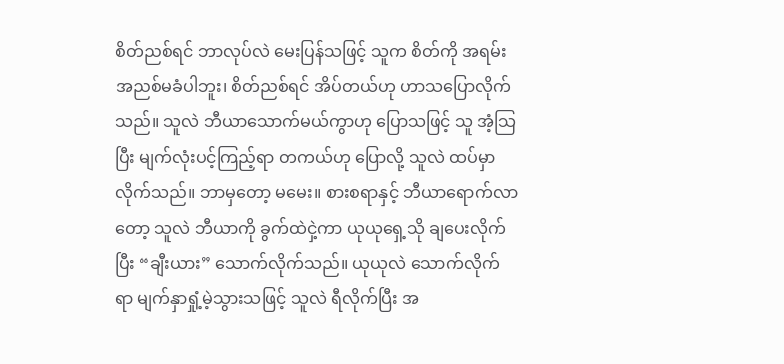စိတ်ညစ်ရင် ဘာလုပ်လဲ မေးပြန်သဖြင့် သူက စိတ်ကို အရမ်းအညစ်မခံပါဘူး၊ စိတ်ညစ်ရင် အိပ်တယ်ဟု ဟာသပြောလိုက်သည်။ သူလဲ ဘီယာသောက်မယ်ကွာဟု ပြောသဖြင့် သူ အံ့သြပြီး မျက်လုံးပင့်ကြည့်ရာ တကယ်ဟု ပြောလို့ သူလဲ ထပ်မှာလိုက်သည်။ ဘာမှတော့ မမေး။ စားစရာနှင့် ဘီယာရောက်လာတော့ သူလဲ ဘီယာကို ခွက်ထဲငှဲ့ကာ ယုယုရှေ့သို ချပေးလိုက်ပြီး “ချီးယား” သောက်လိုက်သည်။ ယုယုလဲ သောက်လိုက်ရာ မျက်နှာရှုံ့မဲ့သွားသဖြင့် သူလဲ ရီလိုက်ပြီး အ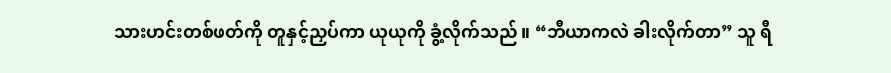သားဟင်းတစ်ဖတ်ကို တူနှင့်ညှပ်ကာ ယုယုကို ခွံ့လိုက်သည်။ “ဘီယာကလဲ ခါးလိုက်တာ” သူ ရီ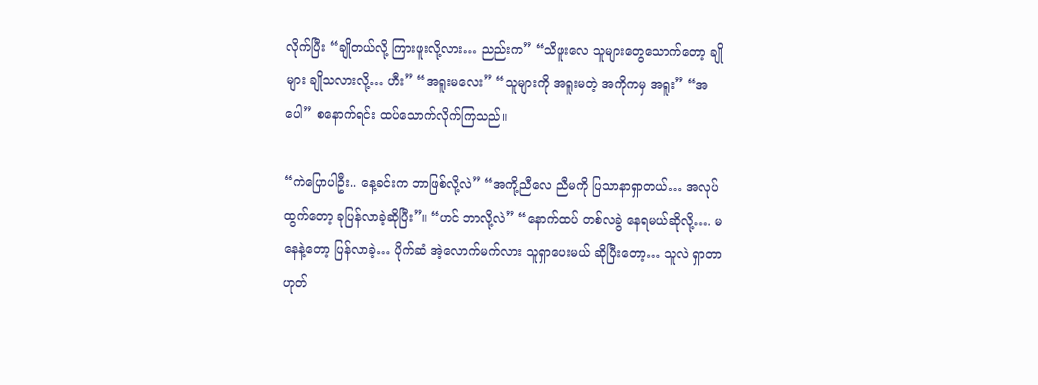လိုက်ပြီး “ချိုတယ်လို့ ကြားဖူးလို့လား… ညည်းက” “သိဖူးလေ သူများတွေသောက်တော့ ချိုများ ချိုသလားလို့… ဟီး” “အရူးမလေး” “သူများကို အရူးမတဲ့ အကိုကမှ အရူး” “အပေါ” စနောက်ရင်း ထပ်သောက်လိုက်ကြသည်။

“ကဲပြောပါဦး.. နေ့ခင်းက ဘာဖြစ်လို့လဲ” “အကို့ညီလေ ညီမကို ပြသာနာရှာတယ်… အလုပ်ထွက်တော့ ခုပြန်လာခဲ့ဆိုပြီး”။ “ဟင် ဘာလို့လဲ” “နောက်ထပ် တစ်လခွဲ နေရမယ်ဆိုလို့…. မနေနဲ့တော့ ပြန်လာခဲ့… ပိုက်ဆံ အဲ့လောက်မက်လား သူရှာပေးမယ် ဆိုပြီးတော့… သူလဲ ရှာတာဟုတ်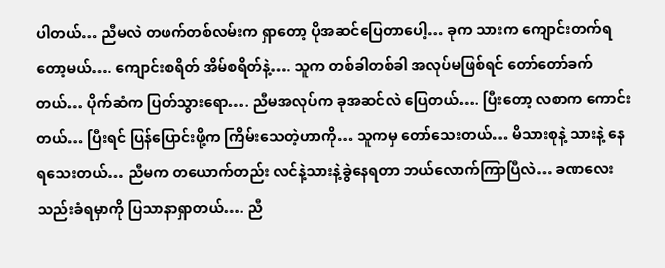ပါတယ်… ညီမလဲ တဖက်တစ်လမ်းက ရှာတော့ ပိုအဆင်ပြေတာပေါ့… ခုက သားက ကျောင်းတက်ရတော့မယ်…. ကျောင်းစရိတ် အိမ်စရိတ်နဲ့…. သူက တစ်ခါတစ်ခါ အလုပ်မဖြစ်ရင် တော်တော်ခက်တယ်… ပိုက်ဆံက ပြတ်သွားရော…. ညီမအလုပ်က ခုအဆင်လဲ ပြေတယ်…. ပြီးတော့ လစာက ကောင်းတယ်… ပြီးရင် ပြန်ပြောင်းဖို့က ကြိမ်းသေတဲ့ဟာကို… သူကမှ တော်သေးတယ်… မိသားစုနဲ့ သားနဲ့ နေရသေးတယ်… ညီမက တယောက်တည်း လင်နဲ့သားနဲ့ခွဲနေရတာ ဘယ်လောက်ကြာပြီလဲ… ခဏလေး သည်းခံရမှာကို ပြသာနာရှာတယ်…. ညီ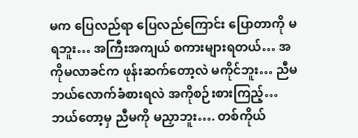မက ပြေလည်ရာ ပြေလည်ကြောင်း ပြောတာကို မရဘူး… အကြီးအကျယ် စကားများရတယ်… အကိုမလာခင်က ဖုန်းဆက်တော့လဲ မကိုင်ဘူး… ညီမ ဘယ်လောက်ခံစားရလဲ အကိုစဉ်းစားကြည့်… ဘယ်တော့မှ ညီမကို မညှာဘူး…. တစ်ကိုယ်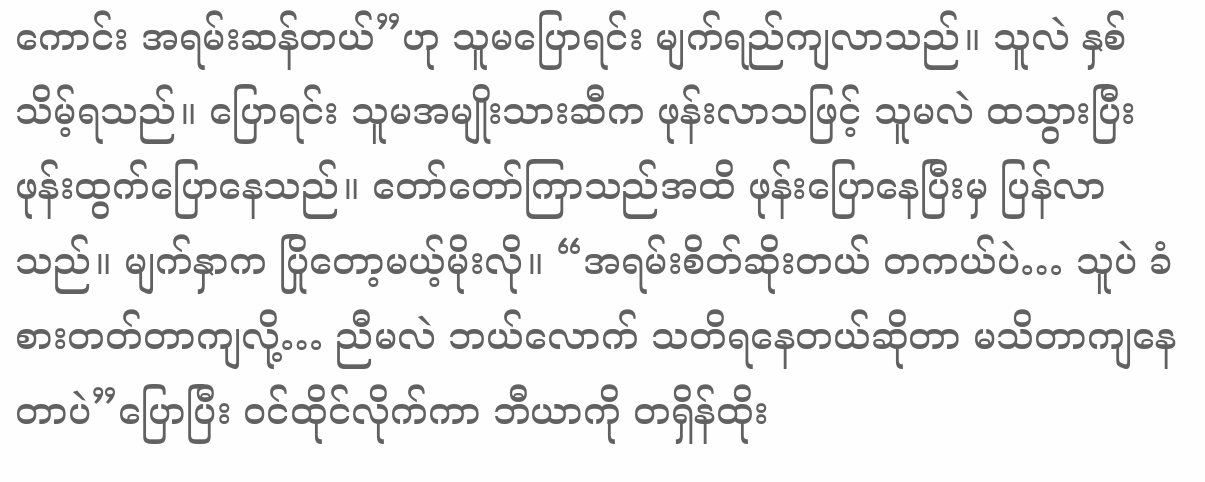ကောင်း အရမ်းဆန်တယ်”ဟု သူမပြောရင်း မျက်ရည်ကျလာသည်။ သူလဲ နှစ်သိမ့်ရသည်။ ပြောရင်း သူမအမျိုးသားဆီက ဖုန်းလာသဖြင့် သူမလဲ ထသွားပြီး ဖုန်းထွက်ပြောနေသည်။ တော်တော်ကြာသည်အထိ ဖုန်းပြောနေပြီးမှ ပြန်လာသည်။ မျက်နှာက ပြိုတော့မယ့်မိုးလို။ “အရမ်းစိတ်ဆိုးတယ် တကယ်ပဲ… သူပဲ ခံစားတတ်တာကျလို့… ညီမလဲ ဘယ်လောက် သတိရနေတယ်ဆိုတာ မသိတာကျနေတာပဲ”ပြောပြီး ဝင်ထိုင်လိုက်ကာ ဘီယာကို တရှိန်ထိုး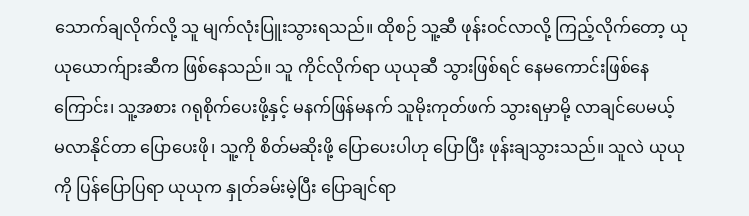သောက်ချလိုက်လို့ သူ မျက်လုံးပြူးသွားရသည်။ ထိုစဉ် သူ့ဆီ ဖုန်းဝင်လာလို့ ကြည့်လိုက်တော့ ယုယုယောက်ျားဆီက ဖြစ်နေသည်။ သူ ကိုင်လိုက်ရာ ယုယုဆီ သွားဖြစ်ရင် နေမကောင်းဖြစ်နေကြောင်း၊ သူ့အစား ဂရုစိုက်ပေးဖို့နှင့် မနက်ဖြန်မနက် သူမိုးကုတ်ဖက် သွားရမှာမို့ လာချင်ပေမယ့် မလာနိုင်တာ ပြောပေးဖို၊ သူ့ကို စိတ်မဆိုးဖို့ ပြောပေးပါဟု ပြောပြီး ဖုန်းချသွားသည်။ သူလဲ ယုယုကို ပြန်ပြောပြရာ ယုယုက နှုတ်ခမ်းမဲ့ပြီး ပြောချင်ရာ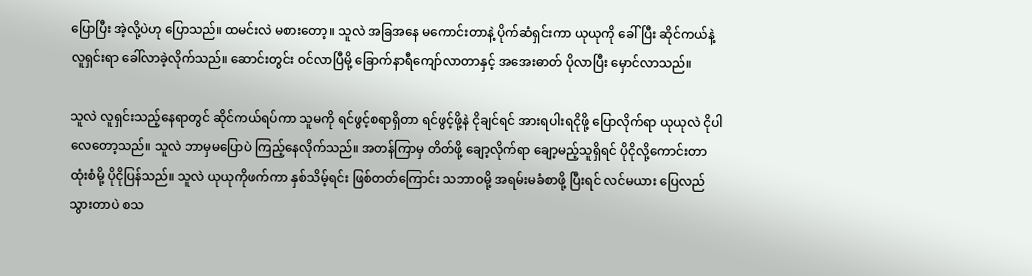ပြောပြီး အဲ့လို့ပဲဟု ပြောသည်။ ထမင်းလဲ မစားတော့။ သူလဲ အခြအနေ မကောင်းတာနဲ့ ပိုက်ဆံရှင်းကာ ယုယုကို ခေါ်ပြီး ဆိုင်ကယ်နဲ့ လူရှင်းရာ ခေါ်လာခဲ့လိုက်သည်။ ဆောင်းတွင်း ဝင်လာပြီမို့ ခြောက်နာရီကျော်လာတာနှင့် အအေးဓာတ် ပိုလာပြီး မှောင်လာသည်။

သူလဲ လူရှင်းသည့်နေရာတွင် ဆိုင်ကယ်ရပ်ကာ သူမကို ရင်ဖွင့်စရာရှိတာ ရင်ဖွင့်ဖို့နဲ ငိုချင်ရင် အားရပါးရငိုဖို့ ပြောလိုက်ရာ ယုယုလဲ ငိုပါလေတော့သည်။ သူလဲ ဘာမှမပြောပဲ ကြည့်နေလိုက်သည်။ အတန်ကြာမှ တိတ်ဖို့ ချော့လိုက်ရာ ချော့မည့်သူရှိရင် ပိုငိုလို့ကောင်းတာ ထုံးစံမို့ ပိုငိုပြန်သည်။ သူလဲ ယုယုကိုဖက်ကာ နှစ်သိမ့်ရင်း ဖြစ်တတ်ကြောင်း သဘာဝမို့ အရမ်းမခံစာဖို့ ပြီးရင် လင်မယား ပြေလည်သွားတာပဲ စသ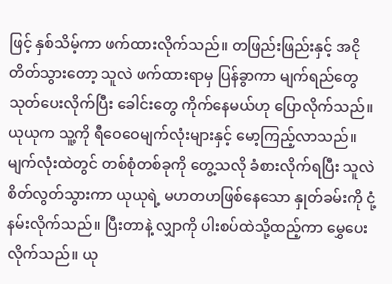ဖြင့် နှစ်သိမ့်ကာ ဖက်ထားလိုက်သည်။ တဖြည်းဖြည်းနှင့် အငိုတိတ်သွားတော့ သူလဲ ဖက်ထားရာမှ ပြန်ခွာကာ မျက်ရည်တွေ သုတ်ပေးလိုက်ပြီး ခေါင်းတွေ ကိုက်နေမယ်ဟု ပြောလိုက်သည်။ ယုယုက သူ့ကို ရီဝေဝေမျက်လုံးများနှင့် မော့ကြည့်လာသည်။ မျက်လုံးထဲတွင် တစ်စုံတစ်ခုကို တွေ့သလို ခံစားလိုက်ရပြီး သူလဲ စိတ်လွတ်သွားကာ ယုယုရဲ့ မဟတဟဖြစ်နေသော နှုတ်ခမ်းကို ငုံ့နမ်းလိုက်သည်။ ပြီးတာနဲ့ လျှာကို ပါးစပ်ထဲသို့ထည့်ကာ မွှေပေးလိုက်သည်။ ယု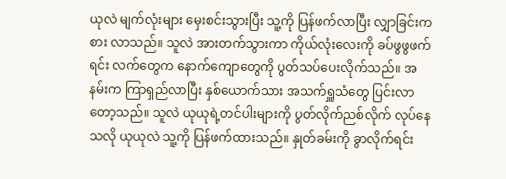ယုလဲ မျက်လုံးများ မှေးစင်းသွားပြီး သူ့ကို ပြန်ဖက်လာပြီး လျှာခြင်းကစား လာသည်။ သူလဲ အားတက်သွားကာ ကိုယ်လုံးလေးကို ခပ်ဖွဖွဖက်ရင်း လက်တွေက နောက်ကျောတွေကို ပွတ်သပ်ပေးလိုက်သည်။ အနမ်းက ကြာရှည်လာပြီး နှစ်ယောက်သား အသက်ရှူသံတွေ ပြင်းလာတော့သည်။ သူလဲ ယုယုရဲ့တင်ပါးများကို ပွတ်လိုက်ညစ်လိုက် လုပ်နေသလို ယုယုလဲ သူ့ကို ပြန်ဖက်ထားသည်။ နှုတ်ခမ်းကို ခွာလိုက်ရင်း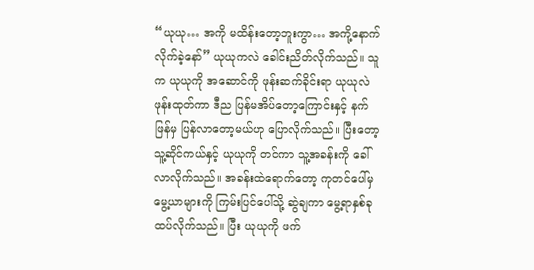“ယုယု… အကို မထိန်းတော့ဘူးကွာ… အကို့နောက် လိုက်ခဲ့နော်” ယုယုကလဲ ခေါင်းညိတ်လိုက်သည်။ သူက ယုယုကို အဆောင်ကို ဖုန်းဆက်ခိုင်းရာ ယုယုလဲ ဖုန်းထုတ်ကာ ဒီည ပြန်မအိပ်တော့ကြောင်းနှင့် နက်ဖြန်မှ ပြန်လာတော့မယ်ဟု ပြောလိုက်သည်။ ပြီးတော့ သူ့ဆိုင်ကယ်နှင့် ယုယုကို တင်ကာ သူ့အခန်းကို ခေါ်လာလိုက်သည်။ အခန်းထဲရောက်တော့ ကုတင်ပေါ်မှ မွေ့ယာများကို ကြမ်းပြင်ပေါ်သို့ ဆွဲချကာ မွေ့ရာနှစ်ခု ထပ်လိုက်သည်။ ပြီး ယုယုကို ဖက်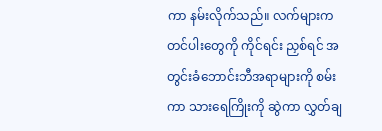ကာ နမ်းလိုက်သည်။ လက်များက တင်ပါးတွေကို ကိုင်ရင်း ညှစ်ရင် အတွင်းခံဘောင်းဘီအရာများကို စမ်းကာ သားရေကြိုးကို ဆွဲကာ လွှတ်ချ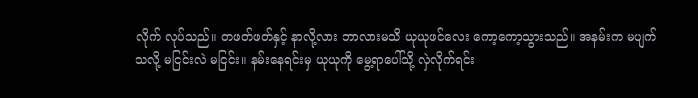လိုက် လုပ်သည်။ တဖတ်ဖတ်နှင့် နာလို့လား ဘာလားမသိ ယုယုဖင်လေး ကော့ကော့သွားသည်။ အနမ်းက မပျက်သလို့ မငြင်းလဲ မငြင်း။ နမ်းနေရင်းမှ ယုယုကို မွေ့ရာပေါ်သို့ လှဲလိုက်ရင်း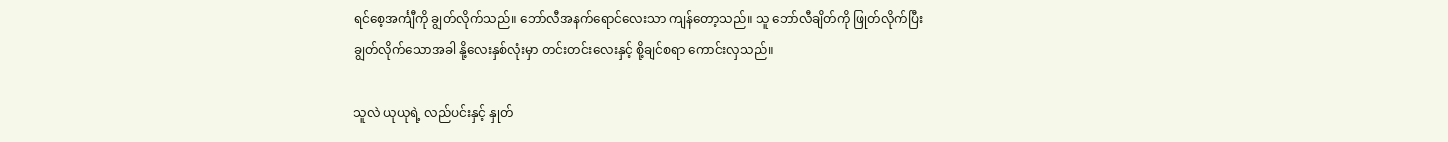ရင်စေ့အင်္ကျီကို ချွတ်လိုက်သည်။ ဘော်လီအနက်ရောင်လေးသာ ကျန်တော့သည်။ သူ ဘော်လီချိတ်ကို ဖြုတ်လိုက်ပြီး ချွတ်လိုက်သောအခါ နို့လေးနှစ်လုံးမှာ တင်းတင်းလေးနှင့် စို့ချင်စရာ ကောင်းလှသည်။

သူလဲ ယုယုရဲ့ လည်ပင်းနှင့် နှုတ်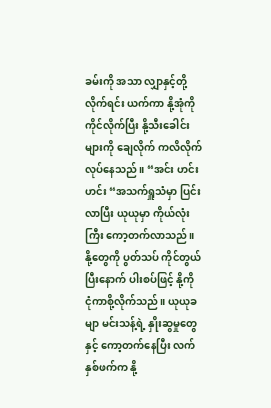ခမ်းကို အသာ လျှာနှင့်တို့လိုက်ရင်း ယက်ကာ နို့အုံကို ကိုင်လိုက်ပြီး နို့သီးခေါင်းများကို ချေလိုက် ကလိလိုက် လုပ်နေသည်။ “အင်း ဟင်း ဟင်း “အသက်ရှူသံမှာ ပြင်းလာပြီး ယုယုမှာ ကိုယ်လုံးကြီး ကော့တက်လာသည်။ နို့တွေကို ပွတ်သပ် ကိုင်တွယ်ပြီးနောက် ပါးစပ်ဖြင့် နို့ကို ငုံကာစို့လိုက်သည်။ ယုယုခမျာ မင်းသန့်ရဲ့ နှိုးဆွမှုတွေနှင့် ကော့တက်နေပြီး လက်နှစ်ဖက်က နို့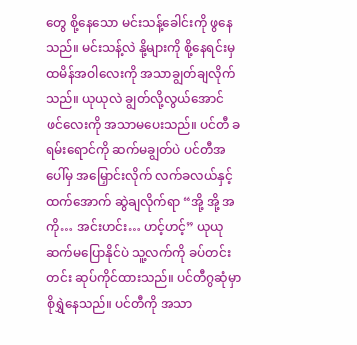တွေ စို့နေသော မင်းသန့်ခေါင်းကို ဖွနေသည်။ မင်းသန့်လဲ နို့များကို စို့နေရင်းမှ ထမိန်အဝါလေးကို အသာချွတ်ချလိုက်သည်။ ယုယုလဲ ချွတ်လို့လွယ်အောင် ဖင်လေးကို အသာမပေးသည်။ ပင်တီ ခရမ်းရောင်ကို ဆက်မချွတ်ပဲ ပင်တီအပေါ်မှ အမြှောင်းလိုက် လက်ခလယ်နှင့် ထက်အောက် ဆွဲချလိုက်ရာ “အို့ အို့ အကို… အင်းဟင်း… ဟင့်ဟင့်” ယုယု ဆက်မပြောနိုင်ပဲ သူ့လက်ကို ခပ်တင်းတင်း ဆုပ်ကိုင်ထားသည်။ ပင်တီဂွဆုံမှာ စိုရွှဲနေသည်။ ပင်တီကို အသာ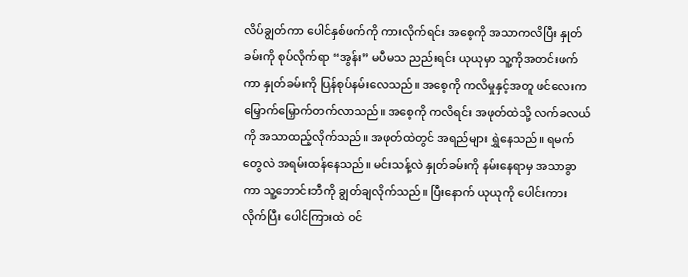လိပ်ချွတ်ကာ ပေါင်နှစ်ဖက်ကို ကားလိုက်ရင်း အစေ့ကို အသာကလိပြီး နှုတ်ခမ်းကို စုပ်လိုက်ရာ “အွန်း” မပီမသ ညည်းရင်း ယုယုမှာ သူ့ကိုအတင်းဖက်ကာ နှုတ်ခမ်းကို ပြန်စုပ်နမ်းလေသည်။ အစေ့ကို ကလိမှုနှင့်အတူ ဖင်လေးက မြှောက်မြှောက်တက်လာသည်။ အစေ့ကို ကလိရင်း အဖုတ်ထဲသို့ လက်ခလယ်ကို အသာထည့်လိုက်သည်။ အဖုတ်ထဲတွင် အရည်များ ရွှဲနေသည်။ ရမက်တွေလဲ အရမ်းထန်နေသည်။ မင်းသန့်လဲ နှုတ်ခမ်းကို နမ်းနေရာမှ အသာခွာကာ သူ့ဘောင်းဘီကို ချွတ်ချလိုက်သည်။ ပြီးနောက် ယုယုကို ပေါင်းကားလိုက်ပြီး ပေါင်ကြားထဲ ဝင်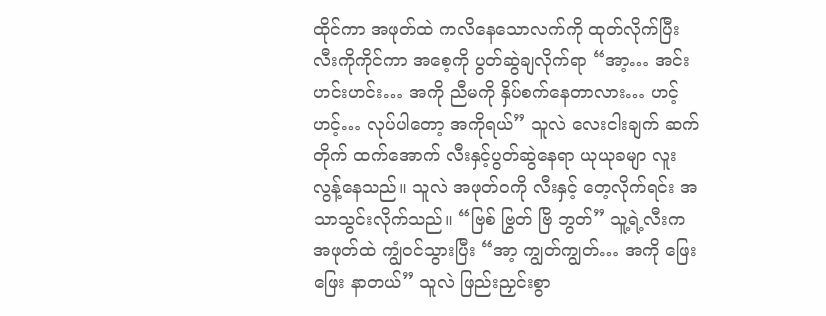ထိုင်ကာ အဖုတ်ထဲ ကလိနေသောလက်ကို ထုတ်လိုက်ပြီး လီးကိုကိုင်ကာ အစေ့ကို ပွတ်ဆွဲချလိုက်ရာ “အာ့… အင်းဟင်းဟင်း… အကို ညီမကို နှိပ်စက်နေတာလား… ဟင့် ဟင့်… လုပ်ပါတော့ အကိုရယ်” သူလဲ လေးငါးချက် ဆက်တိုက် ထက်အောက် လီးနှင့်ပွတ်ဆွဲနေရာ ယုယုခမျာ လူးလွန့်နေသည်။ သူလဲ အဖုတ်ဝကို လီးနှင့် တေ့လိုက်ရင်း အသာသွင်းလိုက်သည်။ “ဗြစ် ဗြွတ် ဗြိ ဘွတ်” သူ့ရဲ့လီးက အဖုတ်ထဲ ကျွံဝင်သွားပြီး “အာ့ ကျွတ်ကျွတ်… အကို ဖြေးဖြေး နာတယ်” သူလဲ ဖြည်းညှင်းစွာ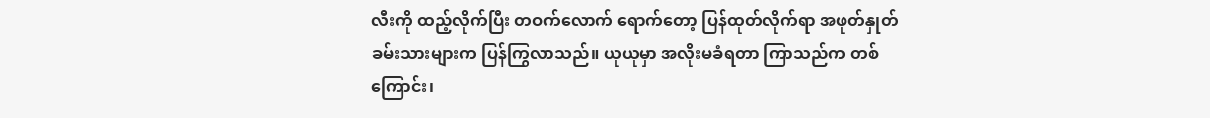လီးကို ထည့်လိုက်ပြီး တဝက်လောက် ရောက်တော့ ပြန်ထုတ်လိုက်ရာ အဖုတ်နှုတ်ခမ်းသားများက ပြန်ကြွလာသည်။ ယုယုမှာ အလိုးမခံရတာ ကြာသည်က တစ်ကြောင်း၊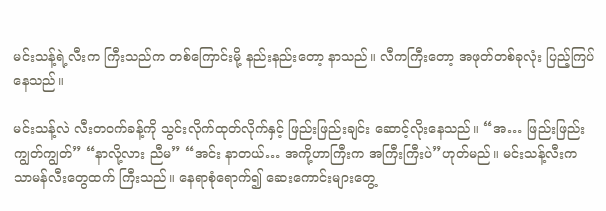မင်းသန့်ရဲ့လီးက ကြီးသည်က တစ်ကြောင်းမို့ နည်းနည်းတော့ နာသည်။ လီကကြီးတော့ အဖုတ်တစ်ခုလုံး ပြည့်ကြပ်နေသည်။

မင်းသန့်လဲ လီးတဝက်ခန့်ကို သွင်းလိုက်ထုတ်လိုက်နှင့် ဖြည်းဖြည်းချင်း ဆောင့်လိုးနေသည်။ “အ… ဖြည်းဖြည်း ကျွတ်ကျွတ်” “နာလို့လား ညီမ” “အင်း နာတယ်… အကို့ဟာကြီးက အကြီးကြီးပဲ”ဟုတ်မည်။ မင်းသန့်လီးက သာမန်လီးတွေထက် ကြီးသည်။ နေရာစုံရောက်၍ ဆေးကောင်းများတွေ့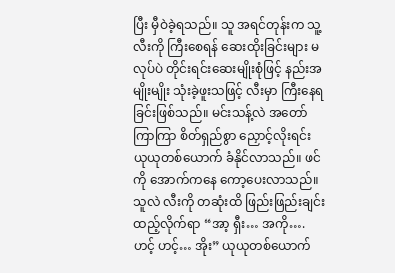ပြီး မှီဝဲခဲ့ရသည်။ သူ အရင်တုန်းက သူ့လီးကို ကြီးစေရန် ဆေးထိုးခြင်းများ မလုပ်ပဲ တိုင်းရင်းဆေးမျိုးစုံဖြင့် နည်းအမျိုးမျိုး သုံးခဲ့ဖူးသဖြင့် လီးမှာ ကြီးနေရခြင်းဖြစ်သည်။ မင်းသန့်လဲ အတော်ကြာကြာ စိတ်ရှည်စွာ ညှောင့်လိုးရင်း ယုယုတစ်ယောက် ခံနိုင်လာသည်။ ဖင်ကို အောက်ကနေ ကော့ပေးလာသည်။ သူလဲ လီးကို တဆုံးထိ ဖြည်းဖြည်းချင်း ထည့်လိုက်ရာ “အာ့ ရှီး… အကို…. ဟင့် ဟင့်… အိုး” ယုယုတစ်ယောက်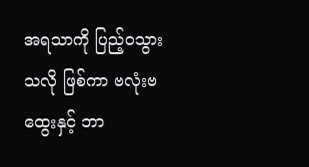အရသာကို ပြည့်ဝသွားသလို ဖြစ်ကာ ဗလုံးဗထွေးနှင့် ဘာ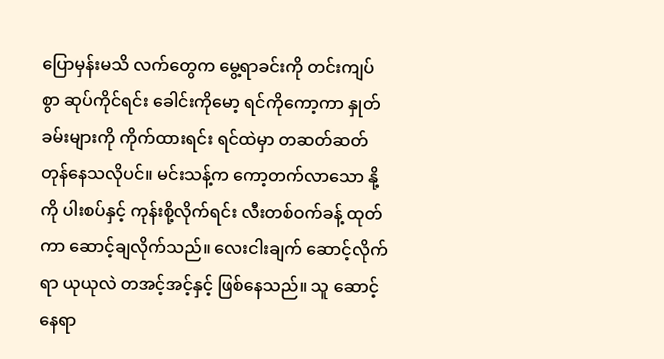ပြောမှန်းမသိ လက်တွေက မွေ့ရာခင်းကို တင်းကျပ်စွာ ဆုပ်ကိုင်ရင်း ခေါင်းကိုမော့ ရင်ကိုကော့ကာ နှုတ်ခမ်းများကို ကိုက်ထားရင်း ရင်ထဲမှာ တဆတ်ဆတ် တုန်နေသလိုပင်။ မင်းသန့်က ကော့တက်လာသော နို့ကို ပါးစပ်နှင့် ကုန်းစို့လိုက်ရင်း လီးတစ်ဝက်ခန့် ထုတ်ကာ ဆောင့်ချလိုက်သည်။ လေးငါးချက် ဆောင့်လိုက်ရာ ယုယုလဲ တအင့်အင့်နှင့် ဖြစ်နေသည်။ သူ ဆောင့်နေရာ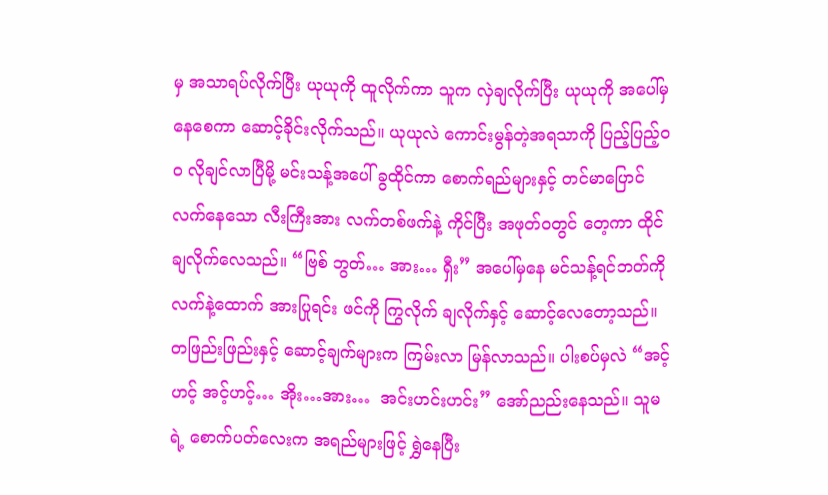မှ အသာရပ်လိုက်ပြီး ယုယုကို ထူလိုက်ကာ သူက လှဲချလိုက်ပြီး ယုယုကို အပေါ်မှ နေစေကာ ဆောင့်ခိုင်းလိုက်သည်။ ယုယုလဲ ကောင်းမွန်တဲ့အရသာကို ပြည့်ပြည့်ဝဝ လိုချင်လာပြီမို့ မင်းသန့်အပေါ် ခွထိုင်ကာ စောက်ရည်များနှင့် တင်မာပြောင်လက်နေသော လီးကြီးအား လက်တစ်ဖက်နဲ့ ကိုင်ပြီး အဖုတ်ဝတွင် တေ့ကာ ထိုင်ချလိုက်လေသည်။ “ဗြစ် ဘွတ်… အား… ရှီး” အပေါ်မှနေ မင်သန့်ရင်ဘတ်ကို လက်နဲ့ထောက် အားပြုရင်း ဖင်ကို ကြွလိုက် ချလိုက်နှင့် ဆောင့်လေတော့သည်။ တဖြည်းဖြည်းနှင့် ဆောင့်ချက်များက ကြမ်းလာ မြန်လာသည်။ ပါးစပ်မှလဲ “အင့် ဟင့် အင့်ဟင့်… အိုး…အား…  အင်းဟင်းဟင်း” အော်ညည်းနေသည်။ သူမရဲ့ စောက်ပတ်လေးက အရည်များဖြင့် ရွှဲနေပြီး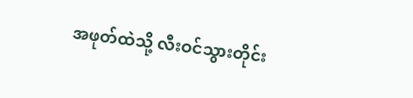အဖုတ်ထဲသို့ လီးဝင်သွားတိုင်း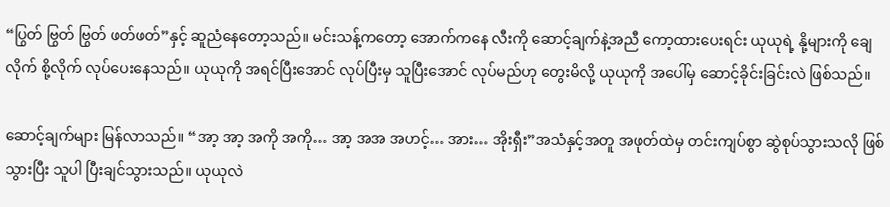“ပြွတ် ဗြွတ် ဗြွတ် ဖတ်ဖတ်”နှင့် ဆူညံနေတော့သည်။ မင်းသန့်ကတော့ အောက်ကနေ လီးကို ဆောင့်ချက်နဲ့အညီ ကော့ထားပေးရင်း ယုယုရဲ့ နို့များကို ချေလိုက် စို့လိုက် လုပ်ပေးနေသည်။ ယုယုကို အရင်ပြီးအောင် လုပ်ပြီးမှ သူပြီးအောင် လုပ်မည်ဟု တွေးမိလို့ ယုယုကို အပေါ်မှ ဆောင့်ခိုင်းခြင်းလဲ ဖြစ်သည်။

ဆောင့်ချက်များ မြန်လာသည်။ “အာ့ အာ့ အကို အကို… အာ့ အအ အဟင့်… အား… အိုးရှီး”အသံနှင့်အတူ အဖုတ်ထဲမှ တင်းကျပ်စွာ ဆွဲစုပ်သွားသလို ဖြစ်သွားပြီး သူပါ ပြီးချင်သွားသည်။ ယုယုလဲ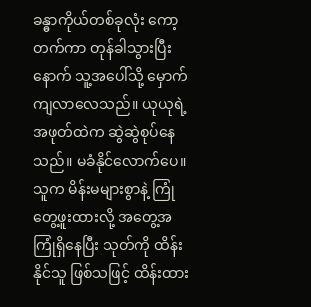ခန္ဓာကိုယ်တစ်ခုလုံး ကော့တက်ကာ တုန်ခါသွားပြီးနောက် သူ့အပေါ်သို့ မှောက်ကျလာလေသည်။ ယုယုရဲ့ အဖုတ်ထဲက ဆွဲဆွဲစုပ်နေသည်။ မခံနိုင်လောက်ပေ။ သူက မိန်းမများစွာနဲ့ ကြုံတွေ့ဖူးထားလို့ အတွေ့အကြုံရှိနေပြီး သုတ်ကို ထိန်းနိုင်သူ ဖြစ်သဖြင့် ထိန်းထား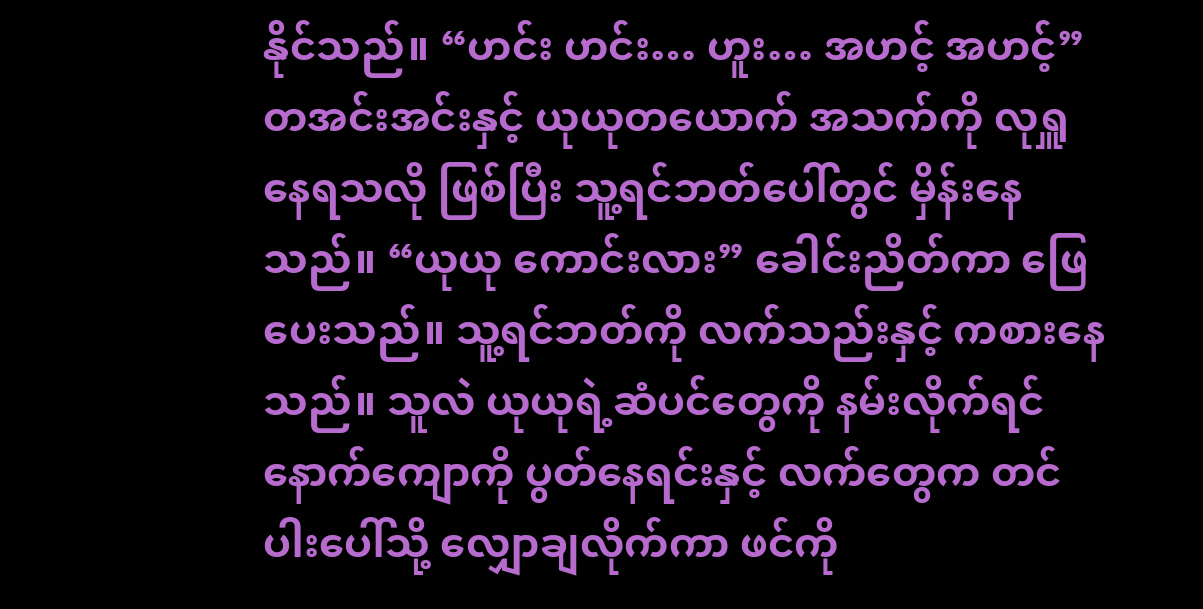နိုင်သည်။ “ဟင်း ဟင်း… ဟူး… အဟင့် အဟင့်” တအင်းအင်းနှင့် ယုယုတယောက် အသက်ကို လုရှူနေရသလို ဖြစ်ပြီး သူ့ရင်ဘတ်ပေါ်တွင် မှိန်းနေသည်။ “ယုယု ကောင်းလား” ခေါင်းညိတ်ကာ ဖြေပေးသည်။ သူ့ရင်ဘတ်ကို လက်သည်းနှင့် ကစားနေသည်။ သူလဲ ယုယုရဲ့ဆံပင်တွေကို နမ်းလိုက်ရင် နောက်ကျောကို ပွတ်နေရင်းနှင့် လက်တွေက တင်ပါးပေါ်သို့ လျှောချလိုက်ကာ ဖင်ကို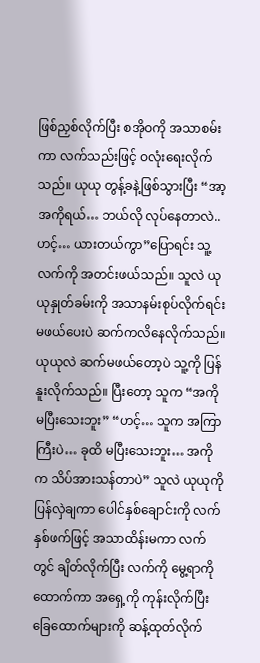ဖြစ်ညှစ်လိုက်ပြီး စအိုဝကို အသာစမ်းကာ လက်သည်းဖြင့် ဝလုံးရေးလိုက်သည်။ ယုယု တွန့်ခနဲ့ဖြစ်သွားပြီး “အာ့ အကိုရယ်… ဘယ်လို လုပ်နေတာလဲ.. ဟင့်… ယားတယ်ကွာ”ပြောရင်း သူ့လက်ကို အတင်းဖယ်သည်။ သူလဲ ယုယုနှုတ်ခမ်းကို အသာနမ်းစုပ်လိုက်ရင်း မဖယ်ပေးပဲ ဆက်ကလိနေလိုက်သည်။ ယုယုလဲ ဆက်မဖယ်တော့ပဲ သူ့ကို ပြန်နူးလိုက်သည်။ ပြီးတော့ သူက “အကို မပြီးသေးဘူး” “ဟင့်… သူက အကြာကြီးပဲ… ခုထိ မပြီးသေးဘူး… အကိုက သိပ်အားသန်တာပဲ” သူလဲ ယုယုကို ပြန်လှဲချကာ ပေါင်နှစ်ချောင်းကို လက်နှစ်ဖက်ဖြင့် အသာထိန်းမကာ လက်တွင် ချိတ်လိုက်ပြီး လက်ကို မွေ့ရာကို ထောက်ကာ အရှေ့ကို ကုန်းလိုက်ပြီး ခြေထောက်များကို ဆန့်ထုတ်လိုက်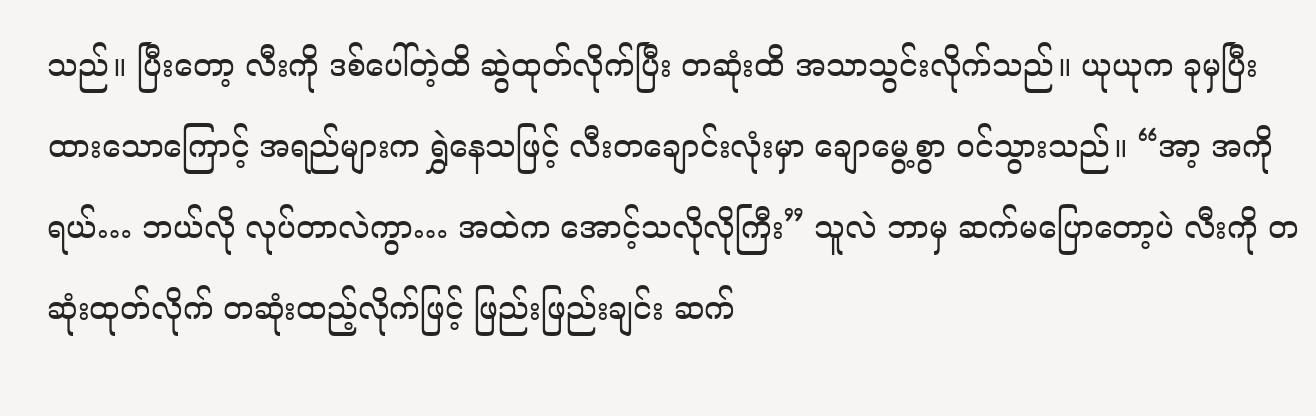သည်။ ပြီးတော့ လီးကို ဒစ်ပေါ်တဲ့ထိ ဆွဲထုတ်လိုက်ပြီး တဆုံးထိ အသာသွင်းလိုက်သည်။ ယုယုက ခုမှပြီးထားသောကြောင့် အရည်များက ရွှဲနေသဖြင့် လီးတချောင်းလုံးမှာ ချောမွေ့စွာ ဝင်သွားသည်။ “အာ့ အကိုရယ်… ဘယ်လို လုပ်တာလဲကွာ… အထဲက အောင့်သလိုလိုကြီး” သူလဲ ဘာမှ ဆက်မပြောတော့ပဲ လီးကို တဆုံးထုတ်လိုက် တဆုံးထည့်လိုက်ဖြင့် ဖြည်းဖြည်းချင်း ဆက်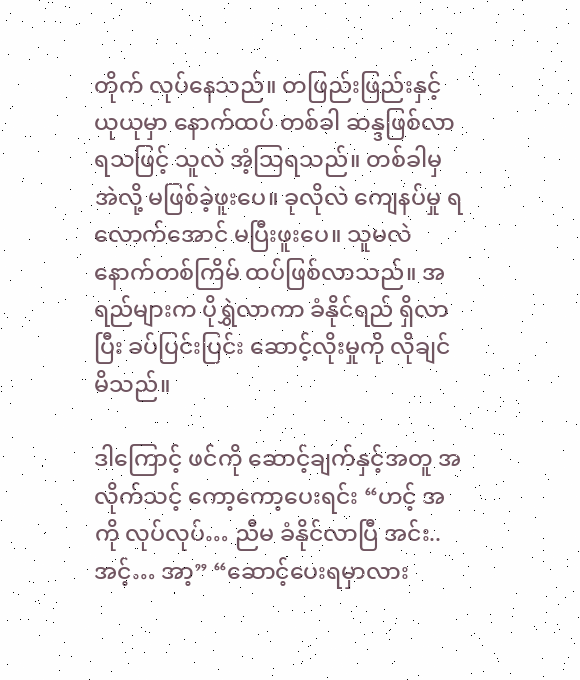တိုက် လုပ်နေသည်။ တဖြည်းဖြည်းနှင့် ယုယုမှာ နောက်ထပ် တစ်ခါ ဆန္ဒဖြစ်လာရသဖြင့် သူလဲ အံ့သြရသည်။ တစ်ခါမှ အဲလို့ မဖြစ်ခဲ့ဖူးပေ။ ခုလိုလဲ ကျေနပ်မှု ရလောက်အောင် မပြီးဖူးပေ။ သူမလဲ နောက်တစ်ကြိမ် ထပ်ဖြစ်လာသည်။ အရည်များက ပိုရွှဲလာကာ ခံနိုင်ရည် ရှိလာပြီး ခပ်ပြင်းပြင်း ဆောင့်လိုးမှုကို လိုချင်မိသည်။

ဒါကြောင့် ဖင်ကို ဆောင့်ချက်နှင့်အတူ အလိုက်သင့် ကော့ကော့ပေးရင်း “ဟင့် အကို လုပ်လုပ်… ညီမ ခံနိုင်လာပြီ အင်း.. အင့်… အာ့” “ဆောင့်ပေးရမှာလား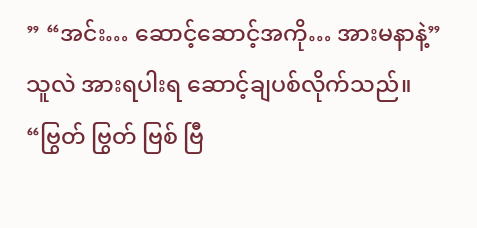” “အင်း… ဆောင့်ဆောင့်အကို… အားမနာနဲ့” သူလဲ အားရပါးရ ဆောင့်ချပစ်လိုက်သည်။ “ဗြွတ် ဗြွတ် ဗြစ် ဗြီ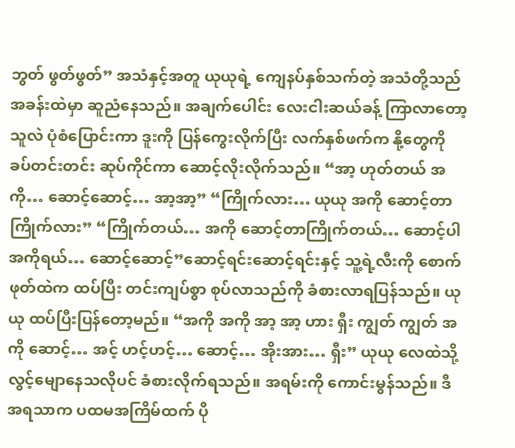ဘွတ် ဖွတ်ဖွတ်” အသံနှင့်အတူ ယုယုရဲ့ ကျေနပ်နှစ်သက်တဲ့ အသံတို့သည် အခန်းထဲမှာ ဆူညံနေသည်။ အချက်ပေါင်း လေးငါးဆယ်ခန့် ကြာလာတော့ သူလဲ ပုံစံပြောင်းကာ ဒူးကို ပြန်ကွေးလိုက်ပြီး လက်နှစ်ဖက်က နို့တွေကို ခပ်တင်းတင်း ဆုပ်ကိုင်ကာ ဆောင့်လိုးလိုက်သည်။ “အာ့ ဟုတ်တယ် အကို… ဆောင့်ဆောင့်… အာ့အာ့” “ကြိုက်လား… ယုယု အကို ဆောင့်တာ ကြိုက်လား” “ကြိုက်တယ်… အကို ဆောင့်တာကြိုက်တယ်… ဆောင့်ပါ အကိုရယ်… ဆောင့်ဆောင့်”ဆောင့်ရင်းဆောင့်ရင်းနှင့် သူ့ရဲ့လီးကို စောက်ဖုတ်ထဲက ထပ်ပြီး တင်းကျပ်စွာ စုပ်လာသည်ကို ခံစားလာရပြန်သည်။ ယုယု ထပ်ပြီးပြန်တော့မည်။ “အကို အကို အာ့ အာ့ ဟား ရှီး ကျွတ် ကျွတ် အကို ဆောင့်… အင့် ဟင့်ဟင့်… ဆောင့်… အိုးအား… ရှီး” ယုယု လေထဲသို့ လွင့်မျောနေသလိုပင် ခံစားလိုက်ရသည်။ အရမ်းကို ကောင်းမွန်သည်။ ဒီအရသာက ပထမအကြိမ်ထက် ပို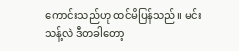ကောင်းသည်ဟု ထင်မိပြန်သည်။ မင်းသန့်လဲ ဒီတခါတော့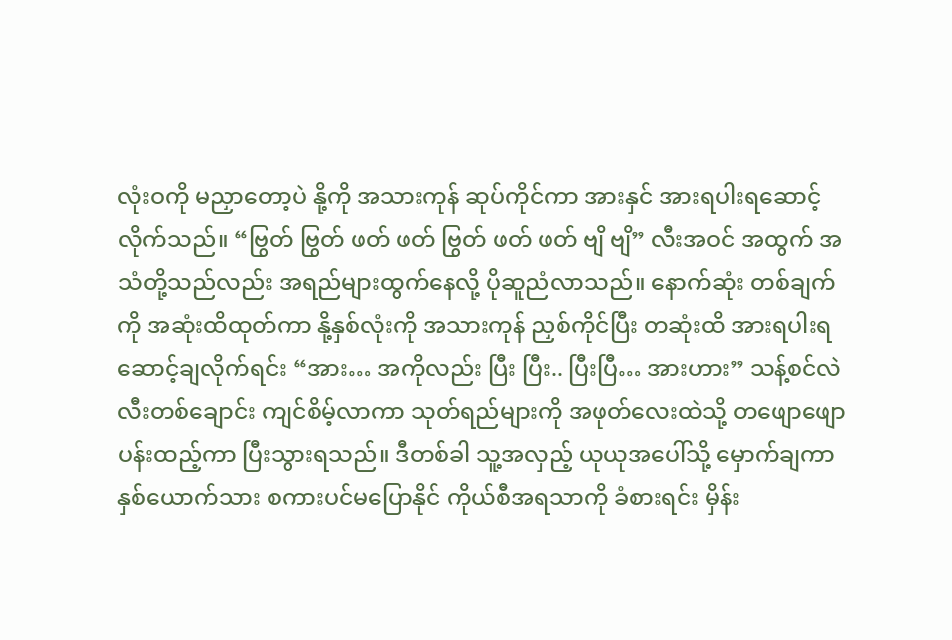လုံးဝကို မညှာတော့ပဲ နို့ကို အသားကုန် ဆုပ်ကိုင်ကာ အားနှင် အားရပါးရဆောင့်လိုက်သည်။ “ဗြွတ် ဗြွတ် ဖတ် ဖတ် ဗြွတ် ဖတ် ဖတ် ဗျိ ဗျိ” လီးအဝင် အထွက် အသံတို့သည်လည်း အရည်များထွက်နေလို့ ပိုဆူညံလာသည်။ နောက်ဆုံး တစ်ချက်ကို အဆုံးထိထုတ်ကာ နို့နှစ်လုံးကို အသားကုန် ညှစ်ကိုင်ပြီး တဆုံးထိ အားရပါးရ ဆောင့်ချလိုက်ရင်း “အား… အကိုလည်း ပြီး ပြီး.. ပြီးပြီ… အားဟား” သန့်စင်လဲ လီးတစ်ချောင်း ကျင်စိမ့်လာကာ သုတ်ရည်များကို အဖုတ်လေးထဲသို့ တဖျောဖျော ပန်းထည့်ကာ ပြီးသွားရသည်။ ဒီတစ်ခါ သူ့အလှည့် ယုယုအပေါ်သို့ မှောက်ချကာ နှစ်ယောက်သား စကားပင်မပြောနိုင် ကိုယ်စီအရသာကို ခံစားရင်း မှိန်း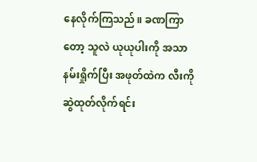နေလိုက်ကြသည်။ ခဏကြာတော့ သူလဲ ယုယုပါးကို အသာ နမ်းရှိုက်ပြီး အဖုတ်ထဲက လီးကို ဆွဲထုတ်လိုက်ရင်း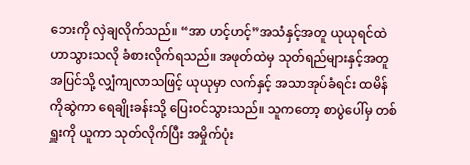ဘေးကို လှဲချလိုက်သည်။ “အာ ဟင့်ဟင့်”အသံနှင့်အတူ ယုယုရင်ထဲ ဟာသွားသလို ခံစားလိုက်ရသည်။ အဖုတ်ထဲမှ သုတ်ရည်များနှင့်အတူ အပြင်သို့ လျှံကျလာသဖြင့် ယုယုမှာ လက်နှင့် အသာအုပ်ခံရင်း ထမိန်ကိုဆွဲကာ ရေချိုးခန်းသို့ ပြေးဝင်သွားသည်။ သူကတော့ စာပွဲပေါ်မှ တစ်ရှူးကို ယူကာ သုတ်လိုက်ပြီး အမှိုက်ပုံး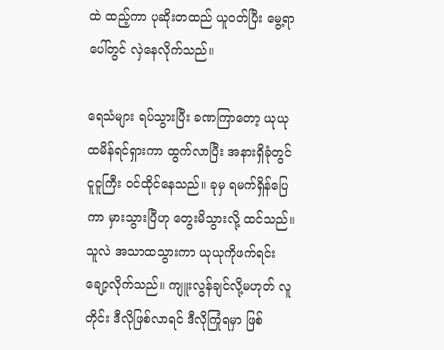ထဲ ထည့်ကာ ပုဆိုးတထည် ယူဝတ်ပြီး မွေ့ရာပေါ်တွင် လှဲနေလိုက်သည်။

ရေသံများ ရပ်သွားပြီး ခဏကြာတော့ ယုယု ထမိန်ရင်ရှားကာ ထွက်လာပြီး အနားရှိခုံတွင် ငူငူကြီး ဝင်ထိုင်နေသည်။ ခုမှ ရမက်ရှိန်ပြေကာ မှားသွားပြီဟု တွေးမိသွားလို့ ထင်သည်။ သူလဲ အသာထသွားကာ ယုယုကိုဖက်ရင်း ချော့လိုက်သည်။ ကျူးလွန်ချင်လို့မဟုတ် လူတိုင်း ဒီလိုဖြစ်လာရင် ဒီလိုကြုံရမှာ ဖြစ်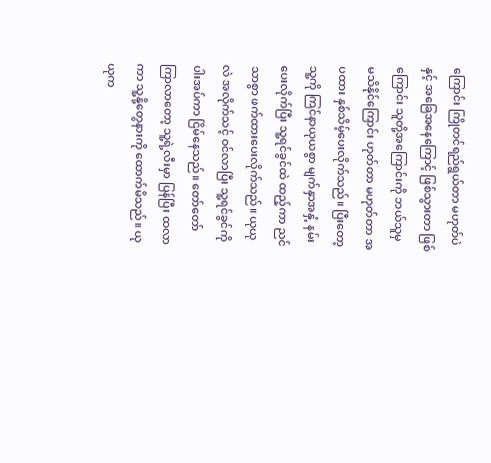ကြောင်း ကြိုတင်ရည်ရွယ်တာ မဟုတ်ပဲနှင့် အခြေအနေကြောင့် ဖြစ်သွားတာ ဖြစ်ကြောင်း သူတို့အကြောင်းကို ဘယ်သူမှ မသိနိုင်ကြောင်း ဟုတ်တာ မဟုတ်တာ အပထား နှစ်သိမ့်ပေးလိုက်သည်။ ပြီးတော့ သူ့ကို ကြင်နာယုယစွာ မျက်နှာအနှံ့ နမ်းပေးလိုက်ပြီး သူ့ရင်ခွင်ထဲ ထည့်ကာ ညင်သာစွာ ဖက်ထားပေးလိုက်သည်။ ယုယုလဲ အလိုက်သင့် ဝင်လာပြီး သူ့ရင်ခွင်ကို ပါးအပ်ကာ ငြိမ်နေသည်။ တော်တော်ကြာလာတော့ သူ့ရဲ့လီးမှာ ပြန်ပြီး ထလာကာ သူ့နို့တွေနားကို ထောက်မိသည်။ ယုယုက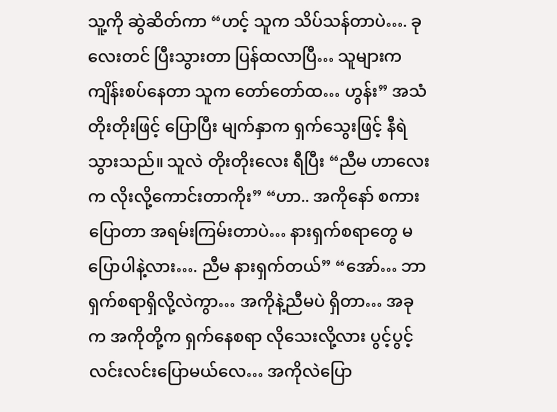သူ့ကို ဆွဲဆိတ်ကာ “ဟင့် သူက သိပ်သန်တာပဲ…. ခုလေးတင် ပြီးသွားတာ ပြန်ထလာပြီ… သူများက ကျိန်းစပ်နေတာ သူက တော်တော်ထ… ဟွန်း” အသံတိုးတိုးဖြင့် ပြောပြီး မျက်နှာက ရှက်သွေးဖြင့် နီရဲသွားသည်။ သူလဲ တိုးတိုးလေး ရီပြီး “ညီမ ဟာလေးက လိုးလို့ကောင်းတာကိုး” “ဟာ.. အကိုနော် စကားပြောတာ အရမ်းကြမ်းတာပဲ… နားရှက်စရာတွေ မပြောပါနဲ့လား…. ညီမ နားရှက်တယ်” “အော်… ဘာရှက်စရာရှိလို့လဲကွာ… အကိုနဲ့ညီမပဲ ရှိတာ… အခုက အကိုတို့က ရှက်နေစရာ လိုသေးလို့လား ပွင့်ပွင့်လင်းလင်းပြောမယ်လေ… အကိုလဲပြော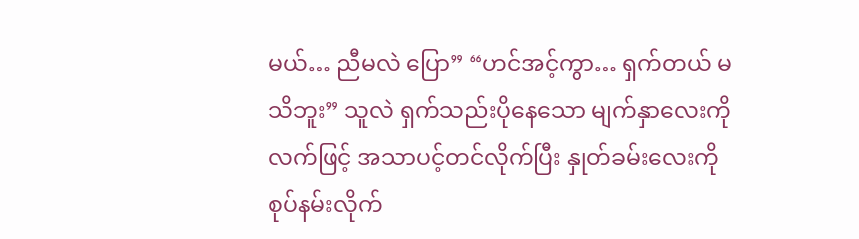မယ်… ညီမလဲ ပြော” “ဟင်အင့်ကွာ… ရှက်တယ် မသိဘူး” သူလဲ ရှက်သည်းပိုနေသော မျက်နှာ‌လေးကို လက်ဖြင့် အသာပင့်တင်လိုက်ပြီး နှုတ်ခမ်း‌လေးကို စုပ်နမ်းလိုက်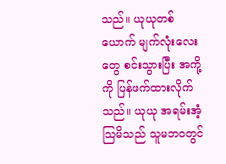သည်။ ယုယုတစ်ယောက် မျက်လုံးလေးတွေ စင်းသွားပြီး အကို့ကို ပြန်ဖက်ထားလိုက်သည်။ ယုယု အရမ်းအံ့သြမိသည် သူမဘဝတွင်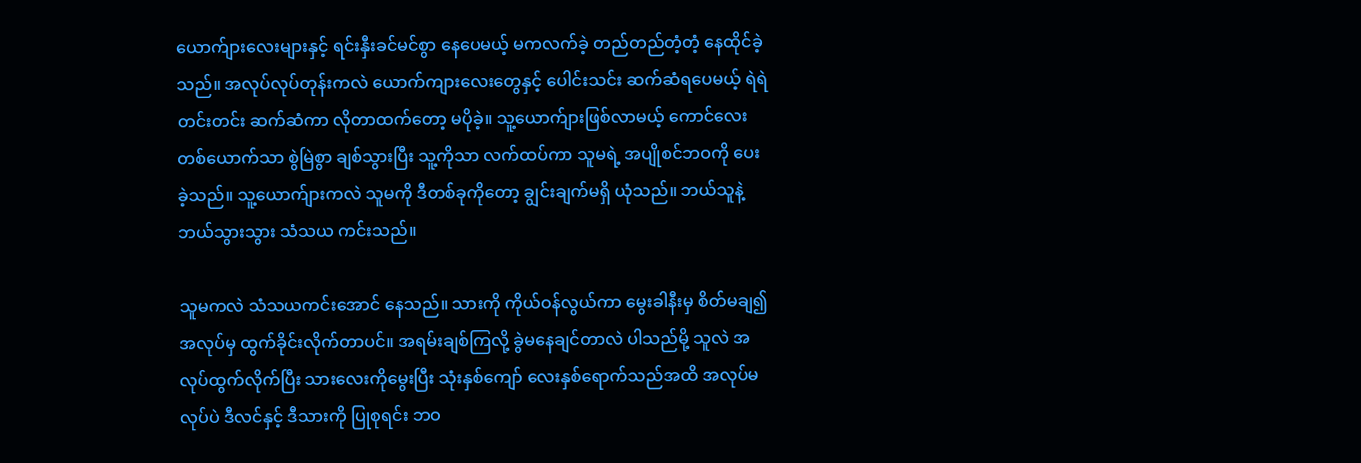ယောက်ျားလေးများနှင့် ရင်းနှီးခင်မင်စွာ နေပေမယ့် မကလက်ခဲ့ တည်တည်တံ့တံ့ နေထိုင်ခဲ့သည်။ အလုပ်လုပ်တုန်းကလဲ ယောက်ကျားလေးတွေနှင့် ပေါင်းသင်း ဆက်ဆံရပေမယ့် ရဲရဲတင်းတင်း ဆက်ဆံကာ လိုတာထက်တော့ မပိုခဲ့။ သူ့ယောက်ျားဖြစ်လာမယ့် ကောင်လေးတစ်ယောက်သာ စွဲမြဲစွာ ချစ်သွားပြီး သူ့ကိုသာ လက်ထပ်ကာ သူမရဲ့ အပျိုစင်ဘဝကို ပေးခဲ့သည်။ သူ့ယောက်ျားကလဲ သူမကို ဒီတစ်ခုကိုတော့ ချွင်းချက်မရှိ ယုံသည်။ ဘယ်သူနဲ့ ဘယ်သွားသွား သံသယ ကင်းသည်။

သူမကလဲ သံသယကင်းအောင် နေသည်။ သားကို ကိုယ်ဝန်လွယ်ကာ မွေးခါနီးမှ စိတ်မချ၍ အလုပ်မှ ထွက်ခိုင်းလိုက်တာပင်။ အရမ်းချစ်ကြလို့ ခွဲမနေချင်တာလဲ ပါသည်မို့ သူလဲ အလုပ်ထွက်လိုက်ပြီး သားလေးကိုမွေးပြီး သုံးနှစ်ကျော် လေးနှစ်ရောက်သည်အထိ အလုပ်မလုပ်ပဲ ဒီလင်နှင့် ဒီသားကို ပြုစုရင်း ဘဝ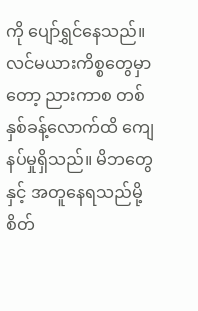ကို ပျော်ရွှင်နေသည်။ လင်မယားကိစ္စတွေမှာတော့ ညားကာစ တစ်နှစ်ခန့်လောက်ထိ ကျေနပ်မှုရှိသည်။ မိဘတွေနှင့် အတူနေရသည်မို့ စိတ်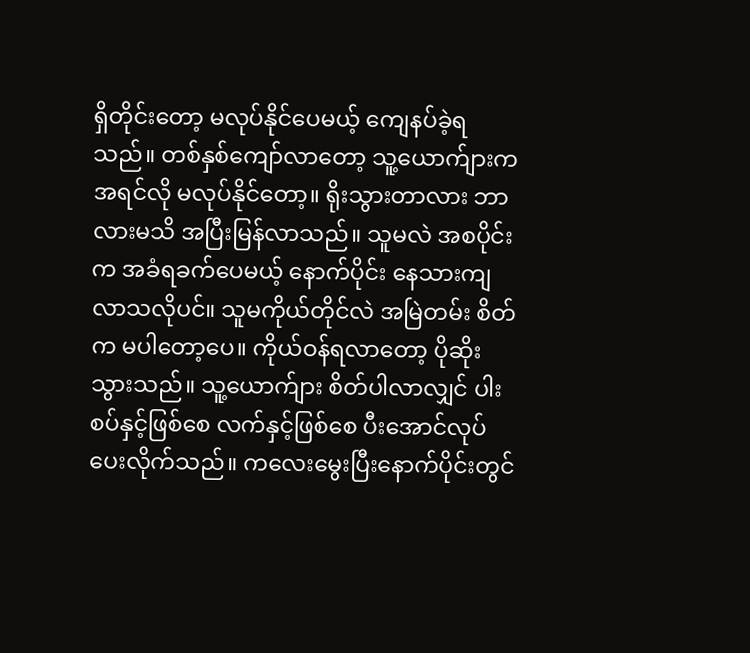ရှိတိုင်းတော့ မလုပ်နိုင်ပေမယ့် ကျေနပ်ခဲ့ရသည်။ တစ်နှစ်ကျော်လာတော့ သူ့ယောက်ျားက အရင်လို မလုပ်နိုင်တော့။ ရိုးသွားတာလား ဘာလားမသိ အပြီးမြန်လာသည်။ သူမလဲ အစပိုင်းက အခံရခက်ပေမယ့် နောက်ပိုင်း နေသားကျလာသလိုပင်။ သူမကိုယ်တိုင်လဲ အမြဲတမ်း စိတ်က မပါတော့ပေ။ ကိုယ်ဝန်ရလာတော့ ပိုဆိုးသွားသည်။ သူ့ယောက်ျား စိတ်ပါလာလျှင် ပါးစပ်နှင့်ဖြစ်စေ လက်နှင့်ဖြစ်စေ ပီးအောင်လုပ်ပေးလိုက်သည်။ ကလေးမွေးပြီးနောက်ပိုင်းတွင်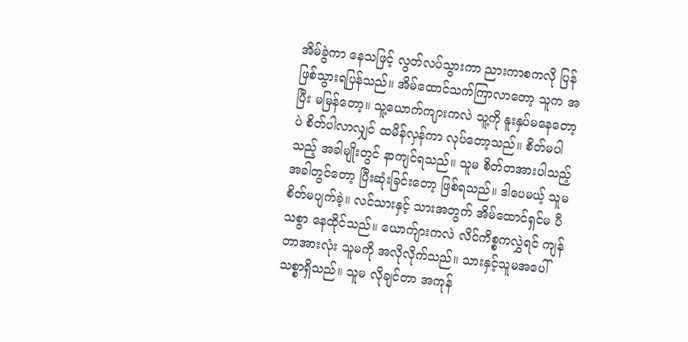အိမ်ခွဲကာ နေသဖြင့် လွတ်လပ်သွားကာ ညားကာစကလို ပြန်ဖြစ်သွားရပြန်သည်။ အိမ်ထောင်သက်ကြာလာတော့ သူက အပြီး မမြန်တော့။ သူ့ယောက်ကျားကလဲ သူ့ကို နူးနှပ်မနေတော့ပဲ စိတ်ပါလာလျှင် ထမိန်လှန်ကာ လုပ်တော့သည်။ စိတ်မပါသည့် အခါမျိုးတွင် နာကျင်ရသည်။ သူမ စိတ်တအားပါသည့် အခါတွင်တော့ ပြီးဆုံးခြင်းတော့ ဖြစ်ရသည်။ ဒါပေမယ့် သူမ စိတ်မပျက်ခဲ့။ လင်သားနှင့် သားအတွက် အိမ်ထောင်ရှင်မ ပီသစွာ နေထိုင်သည်။ ယောက်ျားကလဲ လိင်ကိစ္စကလွှဲရင် ကျန်တာအားလုံး သူမကို အလိုလိုက်သည်။ သားနှင့်သူမအပေါ် သစ္စာရှိသည်။ သူမ လိုချင်တာ အကုန်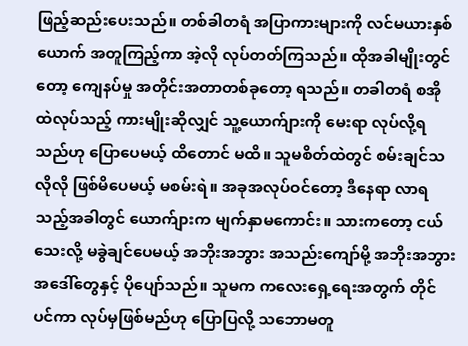ဖြည့်ဆည်းပေးသည်။ တစ်ခါတရံ အပြာကားများကို လင်မယားနှစ်ယောက် အတူကြည့်ကာ အဲ့လို လုပ်တတ်ကြသည်။ ထိုအခါမျိုးတွင်တော့ ကျေနပ်မှု အတိုင်းအတာတစ်ခုတော့ ရသည်။ တခါတရံ စအိုထဲလုပ်သည့် ကားမျိုးဆိုလျှင် သူ့ယောက်ျားကို မေးရာ လုပ်လို့ရသည်ဟု ပြောပေမယ့် ထိတောင် မထိ။ သူမစိတ်ထဲတွင် စမ်းချင်သလိုလို ဖြစ်မိပေမယ့် မစမ်းရဲ။ အခုအလုပ်ဝင်တော့ ဒီနေရာ လာရသည့်အခါတွင် ယောက်ျားက မျက်နှာမကောင်း။ သားကတော့ ငယ်သေးလို့ မခွဲချင်ပေမယ့် အဘိုးအဘွား အသည်းကျော်မို့ အဘိုးအဘွား အဒေါ်တွေနှင့် ပိုပျော်သည်။ သူမက ကလေးရှေ့ရေးအတွက် တိုင်ပင်ကာ လုပ်မှဖြစ်မည်ဟု ပြောပြလို့ သဘောမတူ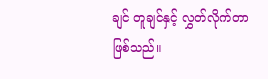ချင် တူချင်နှင့် လွှတ်လိုက်တာ ဖြစ်သည်။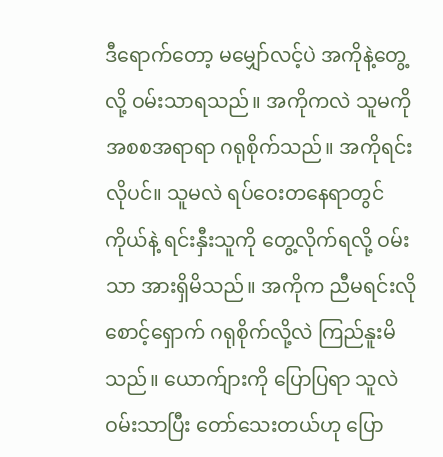ဒီရောက်တော့ မမျှော်လင့်ပဲ အကိုနဲ့တွေ့လို့ ဝမ်းသာရသည်။ အကိုကလဲ သူမကို အစစအရာရာ ဂရုစိုက်သည်။ အကိုရင်းလိုပင်။ သူမလဲ ရပ်ဝေးတနေရာတွင် ကိုယ်နဲ့ ရင်းနှီးသူကို တွေ့လိုက်ရလို့ ဝမ်းသာ အားရှိမိသည်။ အကိုက ညီမရင်းလို စောင့်ရှောက် ဂရုစိုက်လို့လဲ ကြည်နူးမိသည်။ ယောက်ျားကို ပြောပြရာ သူလဲ ဝမ်းသာပြီး တော်သေးတယ်ဟု ပြော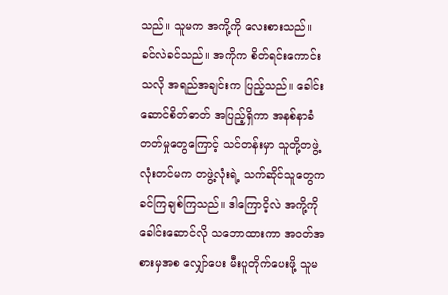သည်။ သူမက အကို့ကို လေးစားသည်။ ခင်လဲခင်သည်။ အကိုက စိတ်ရင်းကောင်းသလို အရည်အချင်းက ပြည့်သည်။ ခေါင်းဆောင်စိတ်ဓာတ် အပြည့်ရှိကာ အနစ်နာခံတတ်မှုတွေကြောင့် သင်တန်းမှာ သူတို့တဖွဲ့လုံးတင်မက တဖွဲ့လုံးရဲ့ သက်ဆိုင်သူတွေက ခင်ကြချစ်ကြသည်။ ဒါကြောငိ့လဲ အကို့ကို ခေါင်းဆောင်လို သဘောထားကာ အဝတ်အစားမှအစ လျှော်ပေး မီးပူတိုက်ပေးဖို့ သူမ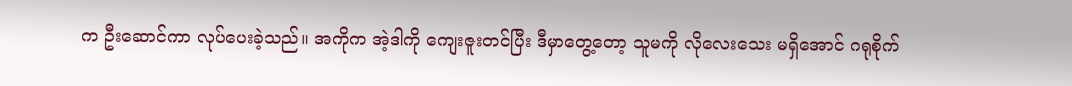က ဦးဆောင်ကာ လုပ်ပေးခဲ့သည်။ အကိုက အဲ့ဒါကို ကျေးဇူးတင်ပြီး ဒီမှာတွေ့တော့ သူမကို လိုလေးသေး မရှိအောင် ဂရုစိုက်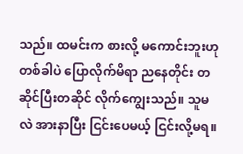သည်။ ထမင်းက စားလို့ မကောင်းဘူးဟု တစ်ခါပဲ ပြောလိုက်မိရာ ညနေတိုင်း တဆိုင်ပြီးတဆိုင် လိုက်ကျွေးသည်။ သူမလဲ အားနာပြီး ငြင်းပေမယ့် ငြင်းလို့မရ။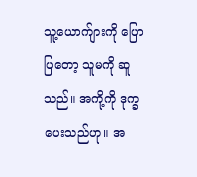သူ့ယောက်ျားကို ပြောပြတော့ သူမကို ဆူသည်။ အကို့ကို ဒုက္ခပေးသည်ဟု။ အ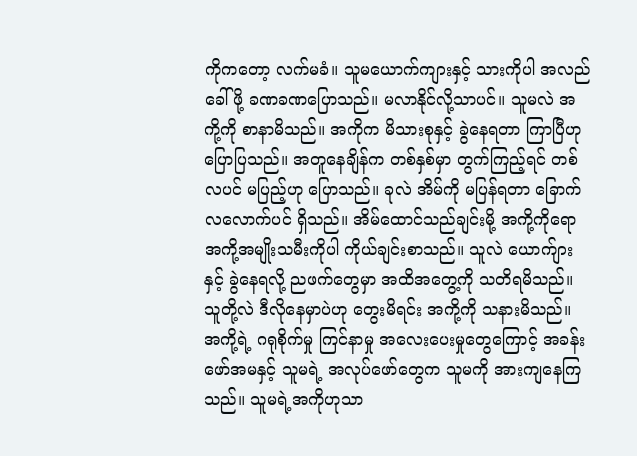ကိုကတော့ လက်မခံ။ သူမယောက်ကျားနှင့် သားကိုပါ အလည်ခေါ်ဖို့ ခဏခဏပြောသည်။ မလာနိုင်လို့သာပင်။ သူမလဲ အကို့ကို စာနာမိသည်။ အကိုက မိသားစုနှင့် ခွဲနေရတာ ကြာပြီဟု ပြောပြသည်။ အတူနေချိန်က တစ်နှစ်မှာ တွက်ကြည့်ရင် တစ်လပင် မပြည့်ဟု ပြောသည်။ ခုလဲ အိမ်ကို မပြန်ရတာ ခြောက်လလောက်ပင် ရှိသည်။ အိမ်ထောင်သည်ချင်းမို့ အကို့ကိုရော အကို့အမျိုးသမီးကိုပါ ကိုယ်ချင်းစာသည်။ သူလဲ ယောက်ျားနှင့် ခွဲနေရလို့ ညဖက်တွေမှာ အထိအတွေ့ကို သတိရမိသည်။ သူတို့လဲ ဒီလိုနေမှာပဲဟု တွေးမိရင်း အကို့ကို သနားမိသည်။ အကို့ရဲ့ ဂရုစိုက်မှု ကြင်နာမှု အလေးပေးမှုတွေကြောင့် အခန်းဖော်အမနှင့် သူမရဲ့ အလုပ်ဖော်တွေက သူမကို အားကျနေကြသည်။ သူမရဲ့အကိုဟုသာ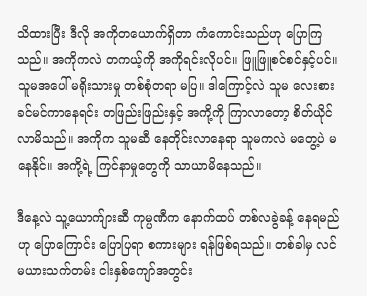သိထားပြီး ဒီလို အကိုတယောက်ရှိတာ ကံကောင်းသည်ဟု ပြောကြသည်။ အကိုကလဲ တကယ့်ကို အကိုရင်းလိုပင်။ ဖြူဖြူစင်စင်နှင့်ပင်။ သူမအပေါ် မရိုးသားမှု တစ်စုံတရာ မပြ။ ဒါကြောင့်လဲ သူမ လေးစားခင်မင်ကာနေရင်း တဖြည်းဖြည်းနှင့် အကို့ကို ကြာလာတော့ စိတ်ယိုင်လာမိသည်။ အကိုက သူမဆီ နေတိုင်းလာနေရာ သူမကလဲ မတွေ့ပဲ မနေနိုင်။ အကို့ရဲ့ ကြင်နာမှုတွေကို သာယာမိနေသည်။

ဒီနေ့လဲ သူ့ယောက်ျားဆီ ကုမ္ပဏီက နောက်ထပ် တစ်လခွဲခန့် နေရမည်ဟု ပြောကြောင်း ပြောပြရာ စကားများ ရန်ဖြစ်ရသည်။ တစ်ခါမှ လင်မယားသက်တမ်း ငါးနှစ်ကျော်အတွင်း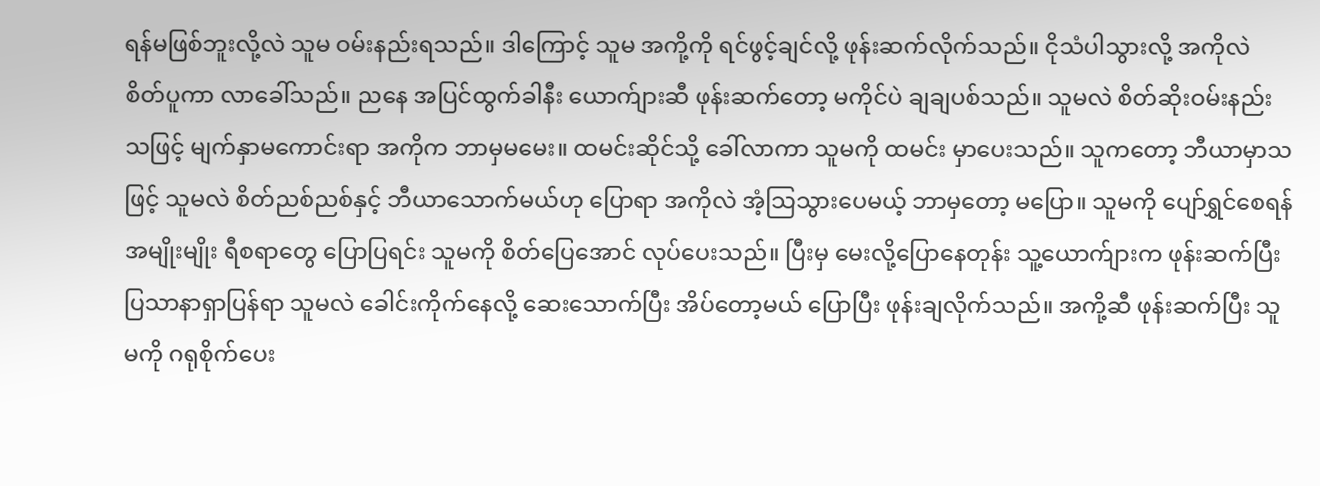ရန်မဖြစ်ဘူးလို့လဲ သူမ ဝမ်းနည်းရသည်။ ဒါကြောင့် သူမ အကို့ကို ရင်ဖွင့်ချင်လို့ ဖုန်းဆက်လိုက်သည်။ ငိုသံပါသွားလို့ အကိုလဲ စိတ်ပူကာ လာခေါ်သည်။ ညနေ အပြင်ထွက်ခါနီး ယောက်ျားဆီ ဖုန်းဆက်တော့ မကိုင်ပဲ ချချပစ်သည်။ သူမလဲ စိတ်ဆိုးဝမ်းနည်းသဖြင့် မျက်နှာမကောင်းရာ အကိုက ဘာမှမမေး။ ထမင်းဆိုင်သို့ ခေါ်လာကာ သူမကို ထမင်း မှာပေးသည်။ သူကတော့ ဘီယာမှာသဖြင့် သူမလဲ စိတ်ညစ်ညစ်နှင့် ဘီယာသောက်မယ်ဟု ပြောရာ အကိုလဲ အံ့သြသွားပေမယ့် ဘာမှတော့ မပြော။ သူမကို ပျော်ရွှင်စေရန် အမျိုးမျိုး ရီစရာတွေ ပြောပြရင်း သူမကို စိတ်ပြေအောင် လုပ်ပေးသည်။ ပြီးမှ မေးလို့ပြောနေတုန်း သူ့ယောက်ျားက ဖုန်းဆက်ပြီး ပြသာနာရှာပြန်ရာ သူမလဲ ခေါင်းကိုက်နေလို့ ဆေးသောက်ပြီး အိပ်တော့မယ် ပြောပြီး ဖုန်းချလိုက်သည်။ အကို့ဆီ ဖုန်းဆက်ပြီး သူမကို ဂရုစိုက်ပေး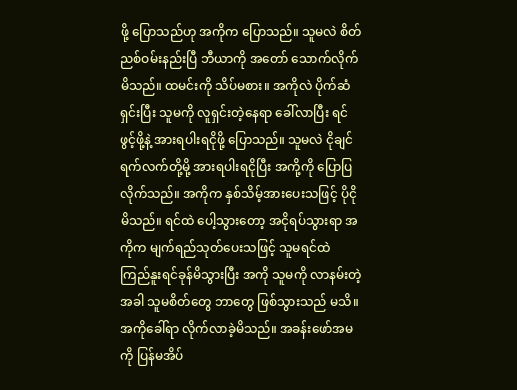ဖို့ ပြောသည်ဟု အကိုက ပြောသည်။ သူမလဲ စိတ်ညစ်ဝမ်းနည်းပြီ ဘီယာကို အတော် သောက်လိုက်မိသည်။ ထမင်းကို သိပ်မစား။ အကိုလဲ ပိုက်ဆံရှင်းပြီး သူမကို လူရှင်းတဲ့နေရာ ခေါ်လာပြီး ရင်ဖွင့်ဖို့နဲ့ အားရပါးရငိုဖို့ ပြောသည်။ သူမလဲ ငိုချင်ရက်လက်တို့မို့ အားရပါးရငိုပြီး အကို့ကို ပြောပြလိုက်သည်။ အကိုက နှစ်သိမ့်အားပေးသဖြင့် ပိုငိုမိသည်။ ရင်ထဲ ပေါ့သွားတော့ အငိုရပ်သွားရာ အကိုက မျက်ရည်သုတ်ပေးသဖြင့် သူမရင်ထဲ ကြည်နူးရင်ခုန်မိသွားပြီး အကို သူမကို လာနမ်းတဲ့အခါ သူမစိတ်တွေ ဘာတွေ ဖြစ်သွားသည် မသိ။ အကိုခေါ်ရာ လိုက်လာခဲ့မိသည်။ အခန်းဖော်အမကို ပြန်မအိပ်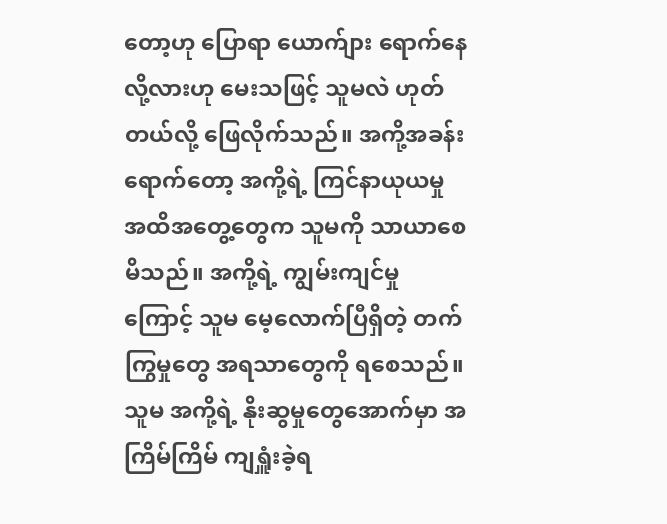တော့ဟု ပြောရာ ယောက်ျား ရောက်နေလို့လားဟု မေးသဖြင့် သူမလဲ ဟုတ်တယ်လို့ ဖြေလိုက်သည်။ အကို့အခန်း ရောက်တော့ အကို့ရဲ့ ကြင်နာယုယမှု အထိအတွေ့တွေက သူမကို သာယာစေမိသည်။ အကို့ရဲ့ ကျွမ်းကျင်မှုကြောင့် သူမ မေ့လောက်ပြီရှိတဲ့ တက်ကြွမှုတွေ အရသာတွေကို ရစေသည်။ သူမ အကို့ရဲ့ နိုးဆွမှုတွေအောက်မှာ အကြိမ်ကြိမ် ကျရှူံးခဲ့ရ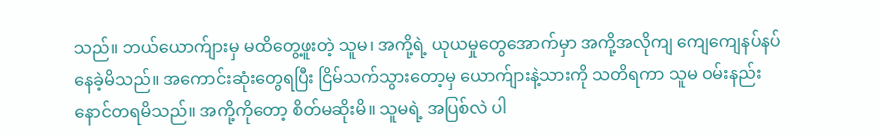သည်။ ဘယ်ယောက်ျားမှ မထိတွေ့ဖူးတဲ့ သူမ၊ အကို့ရဲ့ ယုယမှုတွေအောက်မှာ အကို့အလိုကျ ကျေကျေနပ်နပ် နေခဲ့မိသည်။ အကောင်းဆုံးတွေရပြီး ငြိမ်သက်သွားတော့မှ ယောက်ျားနဲ့သားကို သတိရကာ သူမ ဝမ်းနည်း နောင်တရမိသည်။ အကို့ကိုတော့ စိတ်မဆိုးမိ။ သူမရဲ့ အပြစ်လဲ ပါ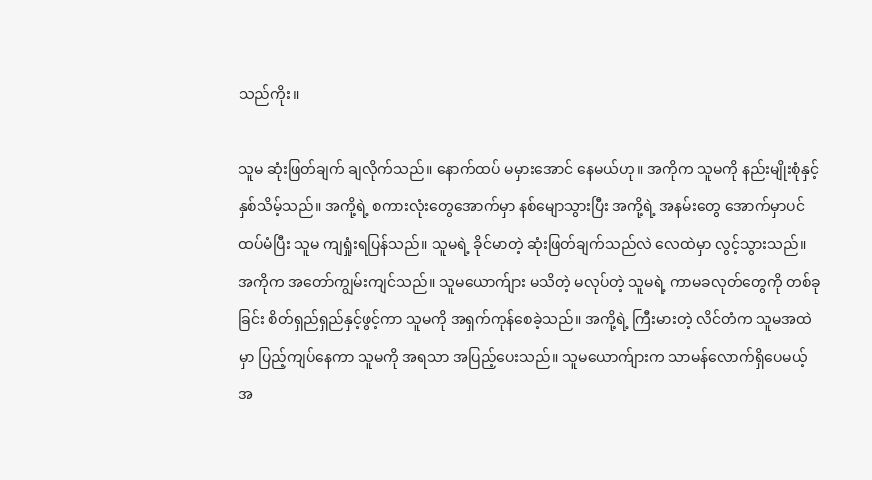သည်ကိုး။

သူမ ဆုံးဖြတ်ချက် ချလိုက်သည်။ နောက်ထပ် မမှားအောင် နေမယ်ဟု။ အကိုက သူမကို နည်းမျိုးစုံနှင့် နှစ်သိမ့်သည်။ အကို့ရဲ့ စကားလုံးတွေအောက်မှာ နစ်မျောသွားပြီး အကို့ရဲ့ အနမ်းတွေ အောက်မှာပင် ထပ်မံပြီး သူမ ကျရှုံးရပြန်သည်။ သူမရဲ့ ခိုင်မာတဲ့ ဆုံးဖြတ်ချက်သည်လဲ လေထဲမှာ လွင့်သွားသည်။ အကိုက အတော်ကျွမ်းကျင်သည်။ သူမယောက်ျား မသိတဲ့ မလုပ်တဲ့ သူမရဲ့ ကာမခလုတ်တွေကို တစ်ခုခြင်း စိတ်ရှည်ရှည်နှင့်ဖွင့်ကာ သူမကို အရှက်ကုန်စေခဲ့သည်။ အကို့ရဲ့ ကြီးမားတဲ့ လိင်တံက သူမအထဲမှာ ပြည့်ကျပ်နေကာ သူမကို အရသာ အပြည့်ပေးသည်။ သူမယောက်ျားက သာမန်လောက်ရှိပေမယ့် အ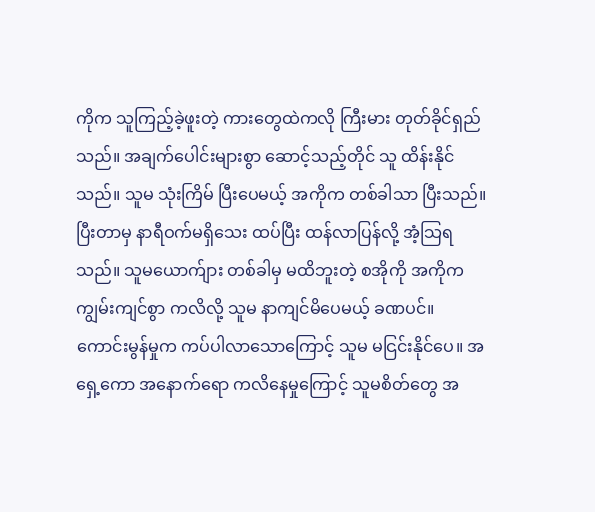ကိုက သူကြည့်ခဲ့ဖူးတဲ့ ကားတွေထဲကလို ကြီးမား တုတ်ခိုင်ရှည်သည်။ အချက်ပေါင်းများစွာ ဆောင့်သည့်တိုင် သူ ထိန်းနိုင်သည်။ သူမ သုံးကြိမ် ပြီးပေမယ့် အကိုက တစ်ခါသာ ပြီးသည်။ ပြီးတာမှ နာရီဝက်မရှိသေး ထပ်ပြီး ထန်လာပြန်လို့ အံ့သြရသည်။ သူမယောက်ျား တစ်ခါမှ မထိဘူးတဲ့ စအိုကို အကိုက ကျွမ်းကျင်စွာ ကလိလို့ သူမ နာကျင်မိပေမယ့် ခဏပင်။ ကောင်းမွန်မှုက ကပ်ပါလာသောကြောင့် သူမ မငြင်းနိုင်ပေ။ အရှေ့ကော အနောက်ရော ကလိနေမှုကြောင့် သူမစိတ်တွေ အ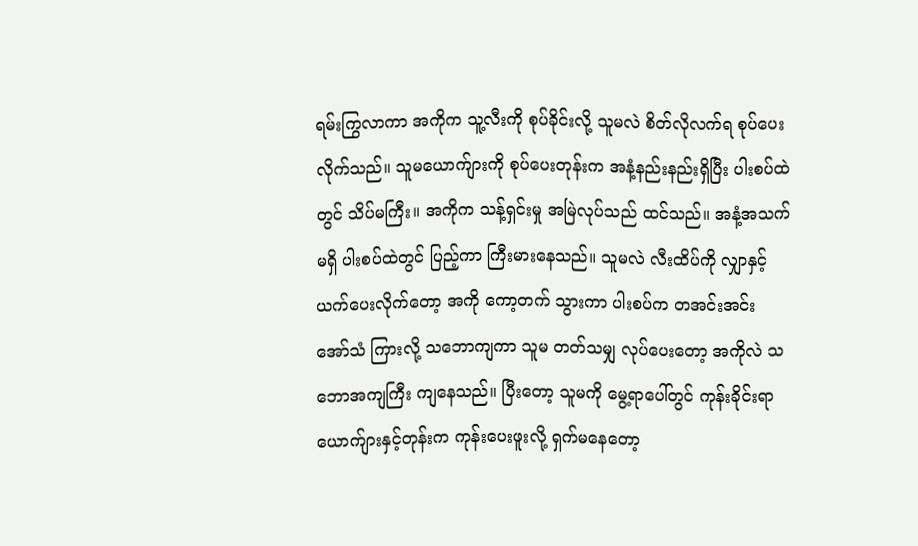ရမ်းကြွလာကာ အကိုက သူ့လီးကို စုပ်ခိုင်းလို့ သူမလဲ စိတ်လိုလက်ရ စုပ်ပေးလိုက်သည်။ သူမယောက်ျားကို စုပ်ပေးတုန်းက အနံ့နည်းနည်းရှိပြီး ပါးစပ်ထဲတွင် သိပ်မကြီး။ အကိုက သန့်ရှင်းမှု အမြဲလုပ်သည် ထင်သည်။ အနံ့အသက် မရှိ ပါးစပ်ထဲတွင် ပြည့်ကာ ကြီးမားနေသည်။ သူမလဲ လီးထိပ်ကို လျှာနှင့် ယက်ပေးလိုက်တော့ အကို ကော့တက် သွားကာ ပါးစပ်က တအင်းအင်း အော်သံ ကြားလို့ သဘောကျကာ သူမ တတ်သမျှ လုပ်ပေးတော့ အကိုလဲ သဘောအကျကြီး ကျနေသည်။ ပြီးတော့ သူမကို မွေ့ရာပေါ်တွင် ကုန်းခိုင်းရာ ယောက်ျားနှင့်တုန်းက ကုန်းပေးဖူးလို့ ရှက်မနေတော့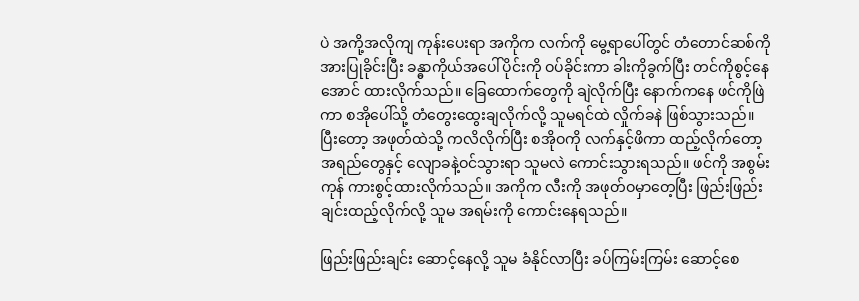ပဲ အကို့အလိုကျ ကုန်းပေးရာ အကိုက လက်ကို မွေ့ရာပေါ်တွင် တံတောင်ဆစ်ကို အားပြုခိုင်းပြီး ခန္ဓာကိုယ်အပေါ်ပိုင်းကို ဝပ်ခိုင်းကာ ခါးကိုခွက်ပြီး တင်ကိုစွင့်နေအောင် ထားလိုက်သည်။ ခြေထောက်တွေကို ချဲလိုက်ပြီး နောက်ကနေ ဖင်ကိုဖြဲကာ စအိုပေါ်သို့ တံတွေးထွေးချလိုက်လို့ သူမရင်ထဲ လှိုက်ခနဲ ဖြစ်သွားသည်။ ပြီးတော့ အဖုတ်ထဲသို့ ကလိလိုက်ပြီး စအိုဝကို လက်နှင့်ဖိကာ ထည့်လိုက်တော့ အရည်တွေနှင့် လျောခနဲ့ဝင်သွားရာ သူမလဲ ကောင်းသွားရသည်။ ဖင်ကို အစွမ်းကုန် ကားစွင့်ထားလိုက်သည်။ အကိုက လီးကို အဖုတ်ဝမှာတေ့ပြီး ဖြည်းဖြည်းချင်းထည့်လိုက်လို့ သူမ အရမ်းကို ကောင်းနေရသည်။

ဖြည်းဖြည်းချင်း ဆောင့်နေလို့ သူမ ခံနိုင်လာပြီး ခပ်ကြမ်းကြမ်း ဆောင့်စေ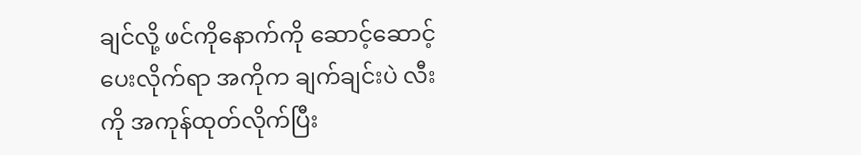ချင်လို့ ဖင်ကိုနောက်ကို ဆောင့်ဆောင့်ပေးလိုက်ရာ အကိုက ချက်ချင်းပဲ လီးကို အကုန်ထုတ်လိုက်ပြီး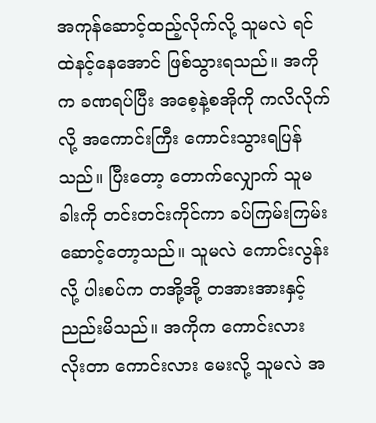အကုန်ဆောင့်ထည့်လိုက်လို့ သူမလဲ ရင်ထဲနင့်နေအောင် ဖြစ်သွားရသည်။ အကိုက ခဏရပ်ပြီး အစေ့နဲ့စအိုကို ကလိလိုက်လို့ အကောင်းကြီး ကောင်းသွားရပြန်သည်။ ပြီးတော့ တောက်လျှောက် သူမခါးကို တင်းတင်းကိုင်ကာ ခပ်ကြမ်းကြမ်း ဆောင့်တော့သည်။ သူမလဲ ကောင်းလွန်းလို့ ပါးစပ်က တအို့အို့ တအားအားနှင့် ညည်းမိသည်။ အကိုက ကောင်းလား လိုးတာ ကောင်းလား မေးလို့ သူမလဲ အ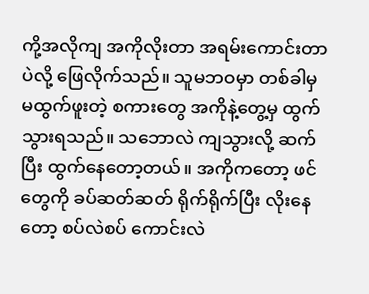ကို့အလိုကျ အကိုလိုးတာ အရမ်းကောင်းတာပဲလို့ ဖြေလိုက်သည်။ သူမဘဝမှာ တစ်ခါမှ မထွက်ဖူးတဲ့ စကားတွေ အကိုနဲ့တွေ့မှ ထွက်သွားရသည်။ သဘောလဲ ကျသွားလို့ ဆက်ပြီး ထွက်နေတော့တယ်။ အကိုကတော့ ဖင်တွေကို ခပ်ဆတ်ဆတ် ရိုက်ရိုက်ပြီး လိုးနေတော့ စပ်လဲစပ် ကောင်းလဲ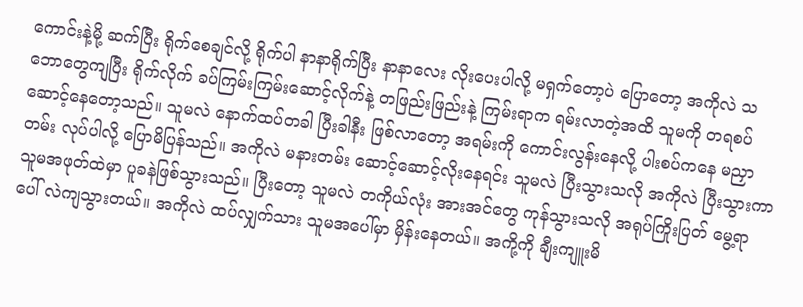ကောင်းနဲ့မို့ ဆက်ပြီး ရိုက်စေချင်လို့ ရိုက်ပါ နာနာရိုက်ပြီး နာနာလေး လိုးပေးပါလို့ မရှက်တော့ပဲ ပြောတော့ အကိုလဲ သဘောတွေကျပြီး ရိုက်လိုက် ခပ်ကြမ်းကြမ်းဆောင့်လိုက်နဲ့ တဖြည်းဖြည်းနဲ့ ကြမ်းရာက ရမ်းလာတဲ့အထိ သူမကို တရစပ် ဆောင့်နေတော့သည်။ သူမလဲ နောက်ထပ်တခါ ပြီးခါနီး ဖြစ်လာတော့ အရမ်းကို ကောင်းလွန်းနေလို့ ပါးစပ်ကနေ မညှာတမ်း လုပ်ပါလို့ ပြောမိပြန်သည်။ အကိုလဲ မနားတမ်း ဆောင့်ဆောင့်လိုးနေရင်း သူမလဲ ပြီးသွားသလို အကိုလဲ ပြီးသွားကာ သူမအဖုတ်ထဲမှာ ပူခနဲဖြစ်သွားသည်။ ပြီးတော့ သူမလဲ တကိုယ်လုံး အားအင်တွေ ကုန်သွားသလို အရုပ်ကြိုးပြတ် မွေ့ရာပေါ် လဲကျသွားတယ်။ အကိုလဲ ထပ်လျှက်သား သူမအပေါ်မှာ မှိန်းနေတယ်။ အကို့ကို ချီးကျူးမိ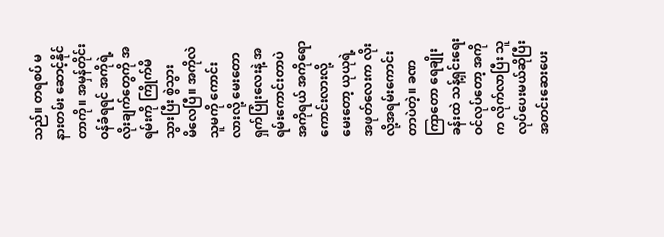သည်။ တရစပ် မနားတမ်း ဆောင့်နိုင်တာကို။ အမှန်တိုင်းဝန်ခံရရင် အကိုရဲ့ လိုးချက်တွေကို အရမ်းကို ကြိုက်မိသွားပြီး စွဲသွားမိ‌လေပြီ။ အကိုလဲ သူမကို ကောင်းလားလို့ မေးတော ရှက်ပြုံးလေးနဲ့ အရမ်းကောင်းတာပဲ အကိုရယ် အကိုရော ကောင်းလားလို့ မေးတော့ ယုယုရဲ့အဖုတ်လေးက လိုးလို့အရမ်းကောင်းတာပဲတဲ့။ ခဏကြာတော ရေချိုးခန်းထဲ သန့်ရှင်းရေး ဝင်လုပ်တော့ အကိုက လိုက်လာပြီး သူလုပ်ပေးမယ်ဆိုပြီး အတင်းဆေးပေး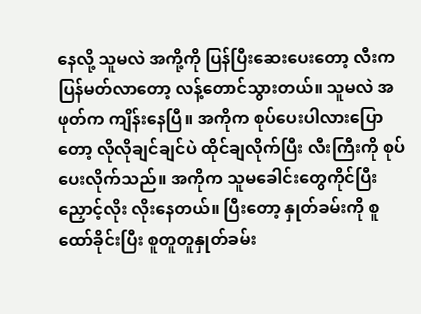နေလို့ သူမလဲ အကို့ကို ပြန်ပြီးဆေးပေးတော့ လီးက ပြန်မတ်လာတော့ လန့်တောင်သွားတယ်။ သူမလဲ အဖုတ်က ကျိန်းနေပြီ။ အကိုက စုပ်ပေးပါလားပြောတော့ လိုလိုချင်ချင်ပဲ ထိုင်ချလိုက်ပြီး လီးကြီးကို စုပ်ပေးလိုက်သည်။ အကိုက သူမခေါင်းတွေကိုင်ပြီး ညှောင့်လိုး လိုးနေတယ်။ ပြီးတော့ နှုတ်ခမ်းကို စူထော်ခိုင်းပြီး စူတူတူနှုတ်ခမ်း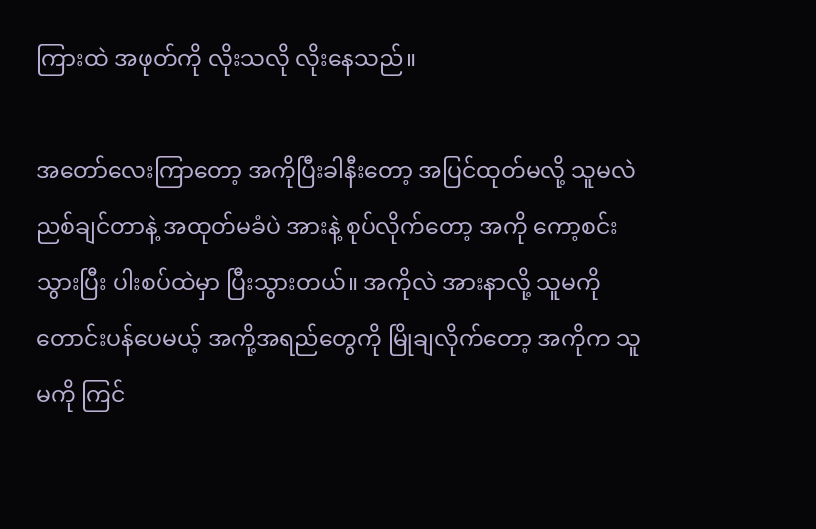ကြားထဲ အဖုတ်ကို လိုးသလို လိုးနေသည်။

အတော်လေးကြာတော့ အကိုပြီးခါနီးတော့ အပြင်ထုတ်မလို့ သူမလဲ ညစ်ချင်တာနဲ့ အထုတ်မခံပဲ အားနဲ့ စုပ်လိုက်တော့ အကို ကော့စင်းသွားပြီး ပါးစပ်ထဲမှာ ပြီးသွားတယ်။ အကိုလဲ အားနာလို့ သူမကို တောင်းပန်ပေမယ့် အကို့အရည်တွေကို မြိုချလိုက်တော့ အကိုက သူမကို ကြင်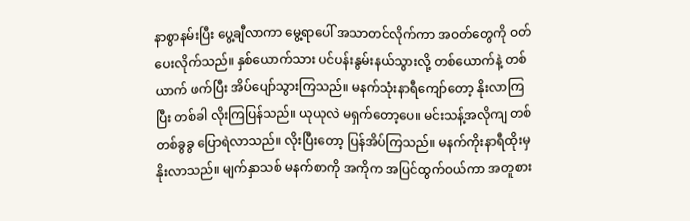နာစွာနမ်းပြီး ပွေ့ချီလာကာ မွေ့ရာပေါ် အသာတင်လိုက်ကာ အဝတ်တွေကို ဝတ်ပေးလိုက်သည်။ နှစ်ယောက်သား ပင်ပန်းနွမ်းနယ်သွားလို့ တစ်ယောက်နဲ့ တစ်ယာက် ဖက်ပြီး အိပ်ပျော်သွားကြသည်။ မနက်သုံးနာရီကျော်တော့ နိုးလာကြပြီး တစ်ခါ လိုးကြပြန်သည်။ ယုယုလဲ မရှက်တော့ပေ။ မင်းသန့်အလိုကျ တစ်တစ်ခွခွ ပြောရဲလာသည်။ လိုးပြီးတော့ ပြန်အိပ်ကြသည်။ မနက်ကိုးနာရီထိုးမှ နိုးလာသည်။ မျက်နှာသစ် မနက်စာကို အကိုက အပြင်ထွက်ဝယ်ကာ အတူစား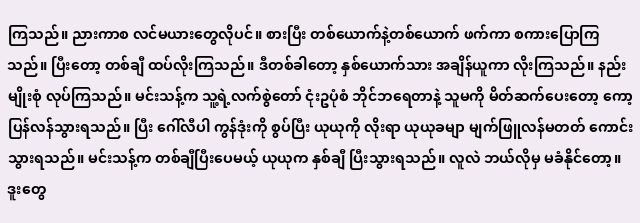ကြသည်။ ညားကာစ လင်မယားတွေလိုပင်။ စားပြီး တစ်ယောက်နဲ့တစ်ယောက် ဖက်ကာ စကားပြောကြသည်။ ပြီးတော့ တစ်ချီ ထပ်လိုးကြသည်။ ဒီတစ်ခါတော့ နှစ်ယောက်သား အချိန်ယူကာ လိုးကြသည်။ နည်းမျိုးစုံ လုပ်ကြသည်။ မင်းသန့်က သူ့ရဲ့လက်စွဲတော် ငုံးဥပုံစံ ဘိုင်ဘရေတာနဲ့ သူမကို မိတ်ဆက်ပေးတော့ ကော့ပြန်လန်သွားရသည်။ ပြီး ဂေါ်လီပါ ကွန်ဒုံးကို စွပ်ပြီး ယုယုကို လိုးရာ ယုယုခမျာ မျက်ဖြူလန်မတတ် ကောင်းသွားရသည်။ မင်းသန့်က တစ်ချီပြီးပေမယ့် ယုယုက နှစ်ချီ ပြီးသွားရသည်။ လူလဲ ဘယ်လိုမှ မခံနိုင်တော့။ ဒူးတွေ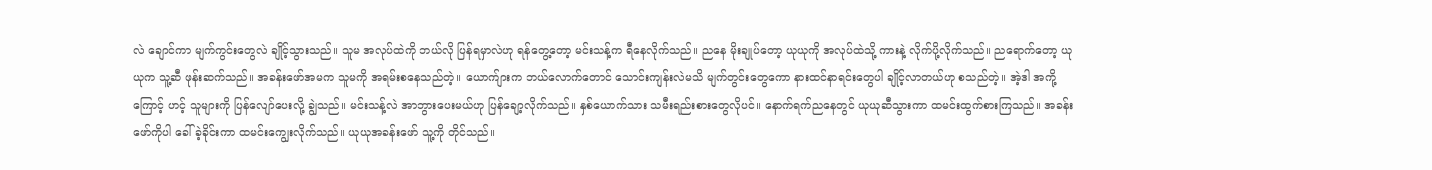လဲ ချောင်ကာ မျက်ကွင်းတွေလဲ ချိုင့်သွားသည်။ သူမ အလုပ်ထဲကို ဘယ်လို ပြန်ရမှာလဲဟု ရန်တွေ့တော့ မင်းသန့်က ရီနေလိုက်သည်။ ညနေ မိုးချုပ်တော့ ယုယုကို အလုပ်ထဲသို့ ကားနဲ့ လိုက်ပို့လိုက်သည်။ ညရောက်တော့ ယုယုက သူ့ဆီ ဖုန်းဆက်သည်။ အခန်းဖော်အမက သူမကို အရမ်းစနေသည်တဲ့။ ယောက်ျားက ဘယ်လောက်တောင် သောင်းကျန်းလဲမသိ မျက်တွင်းတွေကော နားထင်နာရင်းတွေပါ ချိုင့်လာတယ်ဟု စသည်တဲ့။ အဲ့ဒါ အကို့ကြောင့် ဟင့် သူများကို ပြန်လျော်ပေးလို့ ချွဲသည်။ မင်းသန့်လဲ အာဘွားပေးမယ်ဟု ပြန်ချော့လိုက်သည်။ နှစ်ယောက်သား သမီးရည်းစားတွေလိုပင်။ နောက်ရက်ညနေတွင် ယုယုဆီသွားကာ ထမင်းထွက်စားကြသည်။ အခန်းဖော်ကိုပါ ခေါ်ခဲ့ခိုင်းကာ ထမင်းကျွေးလိုက်သည်။ ယုယုအခန်းဖော် သူ့ကို တိုင်သည်။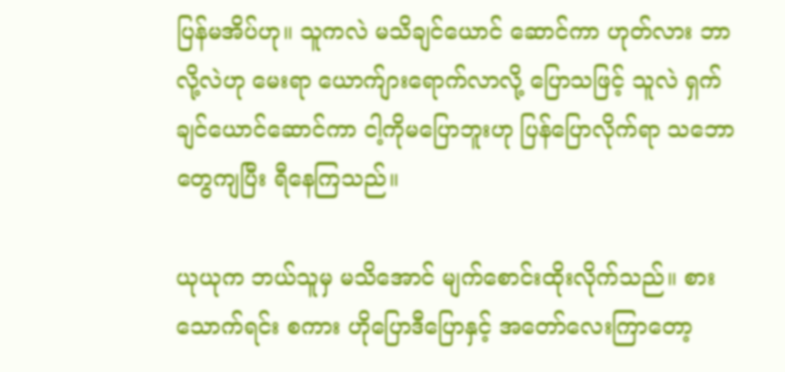ပြန်မအိပ်ဟု။ သူကလဲ မသိချင်ယောင် ဆောင်ကာ ဟုတ်လား ဘာလို့လဲဟု မေးရာ ယောက်ျားရောက်လာလို့ ပြောသဖြင့် သူလဲ ရှက်ချင်ယောင်ဆောင်ကာ ငါ့ကိုမပြောဘူးဟု ပြန်ပြောလိုက်ရာ သဘောတွေကျပြီး ရီနေကြသည်။

ယုယုက ဘယ်သူမှ မသိအောင် မျက်စောင်းထိုးလိုက်သည်။ စားသောက်ရင်း စကား ဟိုပြောဒီပြောနှင့် အတော်လေးကြာတော့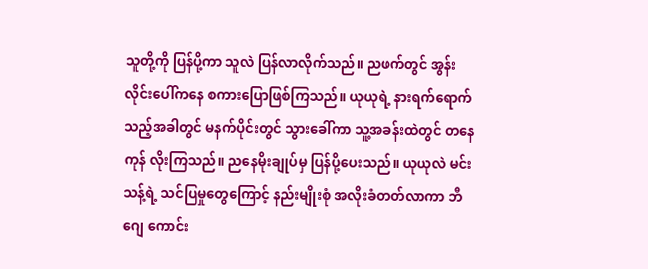သူတို့ကို ပြန်ပို့ကာ သူလဲ ပြန်လာလိုက်သည်။ ညဖက်တွင် အွန်းလိုင်းပေါ်ကနေ စကားပြောဖြစ်ကြသည်။ ယုယုရဲ့ နားရက်ရောက်သည့်အခါတွင် မနက်ပိုင်းတွင် သွားခေါ်ကာ သူ့အခန်းထဲတွင် တနေကုန် လိုးကြသည်။ ညနေမိုးချုပ်မှ ပြန်ပို့ပေးသည်။ ယုယုလဲ မင်းသန့်ရဲ့ သင်ပြမှုတွေကြောင့် နည်းမျိုးစုံ အလိုးခံတတ်လာကာ ဘီဂျေ ကောင်း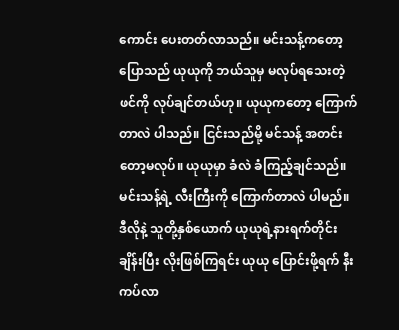ကောင်း ပေးတတ်လာသည်။ မင်းသန့်ကတော့ ပြောသည် ယုယုကို ဘယ်သူမှ မလုပ်ရသေးတဲ့ဖင်ကို လုပ်ချင်တယ်ဟု။ ယုယုကတော့ ကြောက်တာလဲ ပါသည်။ ငြင်းသည်မို့ မင်သန့် အတင်းတော့မလုပ်။ ယုယုမှာ ခံလဲ ခံကြည့်ချင်သည်။ မင်းသန့်ရဲ့ လီးကြီးကို ကြောက်တာလဲ ပါမည်။ ဒီလိုနဲ့ သူတို့နှစ်ယောက် ယုယုရဲ့နားရက်တိုင်း ချိန်းပြီး လိုးဖြစ်ကြရင်း ယုယု ပြောင်းဖို့ရက် နီးကပ်လာ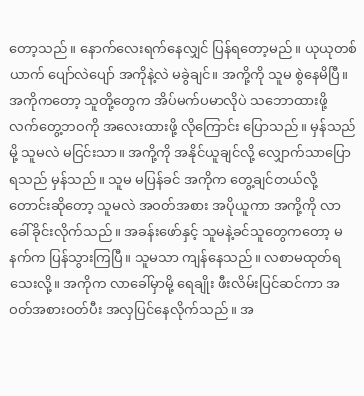တော့သည်။ နောက်လေးရက်နေလျှင် ပြန်ရတော့မည်။ ယုယုတစ်ယာက် ပျော်လဲပျော် အကိုနဲ့လဲ မခွဲချင်။ အကို့ကို သူမ စွဲနေမိပြီ။ အကိုကတော့ သူတို့တွေက အိပ်မက်ပမာလိုပဲ သဘောထားဖို့ လက်တွေ့ဘဝကို အလေးထားဖို့ လိုကြောင်း ပြောသည်။ မှန်သည်မို့ သူမလဲ မငြင်းသာ။ အကို့ကို အနိုင်ယူချင်လို့ လျှောက်သာပြောရသည် မှန်သည်။ သူမ မပြန်ခင် အကိုက တွေ့ချင်တယ်လို့ တောင်းဆိုတော့ သူမလဲ အဝတ်အစား အပိုယူကာ အကို့ကို လာခေါ်ခိုင်းလိုက်သည်။ အခန်းဖော်နှင့် သူမနဲ့ခင်သူတွေကတော့ မနက်က ပြန်သွားကြပြီ။ သူမသာ ကျန်နေသည်။ လစာမထုတ်ရသေးလို့။ အကိုက လာခေါ်မှာမို့ ရေချိုး ဖီးလိမ်းပြင်ဆင်ကာ အဝတ်အစားဝတ်ပီး အလှပြင်နေလိုက်သည်။ အ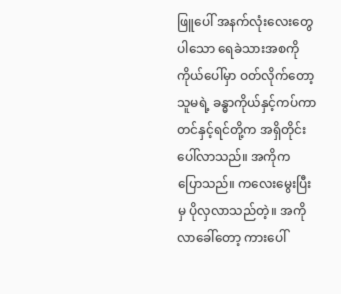ဖြူပေါ် အနက်လုံးလေးတွေပါသော ရေခဲသားအစကို ကိုယ်ပေါ်မှာ ဝတ်လိုက်တော့ သူမရဲ့ ခန္ဓာကိုယ်နှင့်ကပ်ကာ တင်နှင့်ရင်တို့က အရှိတိုင်း ပေါ်လာသည်။ အကိုက ပြောသည်။ ကလေးမွေးပြီးမှ ပိုလှလာသည်တဲ့။ အကို လာခေါ်တော့ ကားပေါ်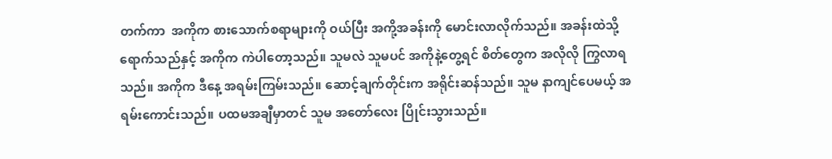တက်ကာ  အကိုက စားသောက်စရာများကို ဝယ်ပြီး အကို့အခန်းကို မောင်းလာလိုက်သည်။ အခန်းထဲသို့ ရောက်သည်နှင့် အကိုက ကဲပါတော့သည်။ သူမလဲ သူမပင် အကိုနဲ့တွေ့ရင် စိတ်တွေက အလိုလို ကြွလာရသည်။ အကိုက ဒီနေ့ အရမ်းကြမ်းသည်။ ဆောင့်ချက်တိုင်းက အရိုင်းဆန်သည်။ သူမ နာကျင်ပေမယ့် အရမ်းကောင်းသည်။ ပထမအချီမှာတင် သူမ အတော်လေး ပြိုင်းသွားသည်။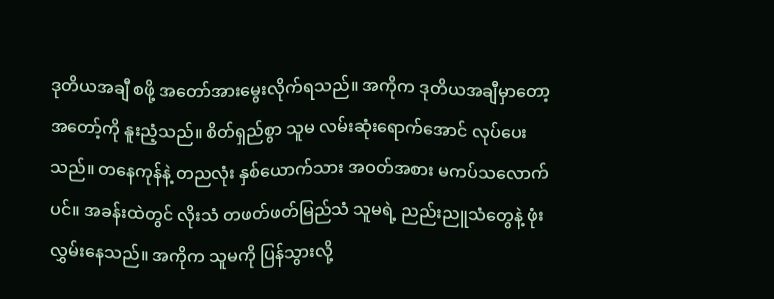ဒုတိယအချီ စဖို့ အတော်အားမွေးလိုက်ရသည်။ အကိုက ဒုတိယအချီမှာတော့ အတော့်ကို နူးညံ့သည်။ စိတ်ရှည်စွာ သူမ လမ်းဆုံးရောက်အောင် လုပ်ပေးသည်။ တနေကုန်နဲ့ တညလုံး နှစ်ယောက်သား အဝတ်အစား မကပ်သလောက်ပင်။ အခန်းထဲတွင် လိုးသံ တဖတ်ဖတ်မြည်သံ သူမရဲ့ ညည်းညူသံတွေနဲ့ ဖုံးလွှမ်းနေသည်။ အကိုက သူမကို ပြန်သွားလို့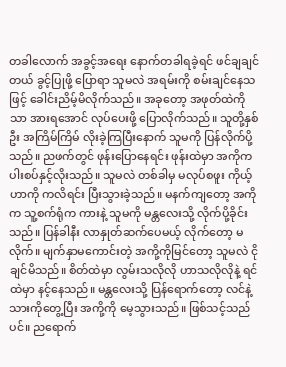တခါလောက် အခွင့်အရေး နောက်တခါရခဲ့ရင် ဖင်ချချင်တယ် ခွင့်ပြုဖို့ ပြောရာ သူမလဲ အရမ်းကို စမ်းချင်နေသဖြင့် ခေါင်းညိမ့်မိလိုက်သည်။ အခုတော့ အဖုတ်ထဲကိုသာ အားရအောင် လုပ်ပေးဖို့ ပြောလိုက်သည်။ သူတို့နှစ်ဦး အကြိမ်ကြိမ် လိုးခဲ့ကြပြီးနောက် သူမကို ပြန်လိုက်ပို့သည်။ ညဖက်တွင် ဖုန်းပြောနေရင်း ဖုန်းထဲမှာ အကိုက ပါးစပ်နှင့်လိုးသည်။ သူမလဲ တစ်ခါမှ မလုပ်စဖူး ကိုယ့်ဟာကို ကလိရင်း ပြီးသွားခဲ့သည်။ မနက်ကျတော့ အကိုက သူ့စက်ရုံက ကားနဲ့ သူမကို မန္တလေးသို့ လိုက်ပို့ခိုင်းသည်။ ပြန်ခါနီး လာနှုတ်ဆက်ပေမယ့် လိုက်တော့ မလိုက်။ မျက်နှာမကောင်းတဲ့ အကို့ကိုမြင်တော့ သူမလဲ ငိုချင်မိသည်။ စိတ်ထဲမှာ လွမ်းသလိုလို ဟာသလိုလိုနဲ့ ရင်ထဲမှာ နင့်နေသည်။ မန္တလေးသို့ ပြန်ရောက်တော့ လင်နဲ့သားကိုတွေ့ပြီး အကို့ကို မေ့သွားသည်။ ဖြစ်သင့်သည်ပင်။ ညရောက်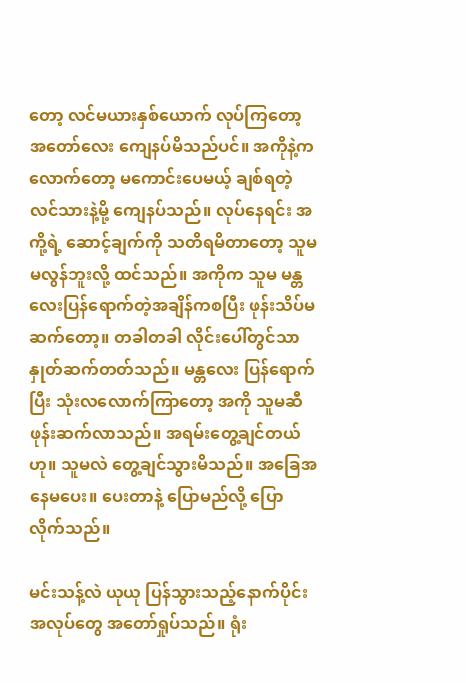တော့ လင်မယားနှစ်ယောက် လုပ်ကြတော့ အတော်လေး ကျေနပ်မိသည်ပင်။ အကိုနဲ့ကလောက်တော့ မကောင်းပေမယ့် ချစ်ရတဲ့လင်သားနဲ့မို့ ကျေနပ်သည်။ လုပ်နေရင်း အကို့ရဲ့ ဆောင့်ချက်ကို သတိရမိတာတော့ သူမ မလွန်ဘူးလို့ ထင်သည်။ အကိုက သူမ မန္တလေးပြန်ရောက်တဲ့အချိန်ကစပြီး ဖုန်းသိပ်မဆက်တော့။ တခါတခါ လိုင်းပေါ်တွင်သာ နှုတ်ဆက်တတ်သည်။ မန္တလေး ပြန်ရောက်ပြီး သုံးလလောက်ကြာတော့ အကို သူမဆီ ဖုန်းဆက်လာသည်။ အရမ်းတွေ့ချင်တယ်ဟု။ သူမလဲ တွေ့ချင်သွားမိသည်။ အခြေအနေမပေး။ ပေးတာနဲ့ ပြောမည်လို့ ပြောလိုက်သည်။

မင်းသန့်လဲ ယုယု ပြန်သွားသည့်နောက်ပိုင်း အလုပ်တွေ အတော်ရှုပ်သည်။ ရုံး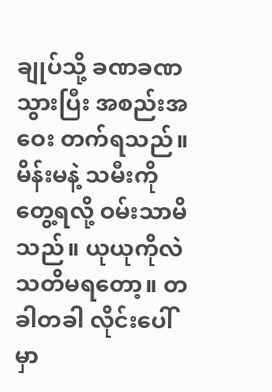ချုပ်သို့ ခဏခဏသွားပြီး အစည်းအဝေး တက်ရသည်။ မိန်းမနဲ့ သမီးကိုတွေ့ရလို့ ဝမ်းသာမိသည်။ ယုယုကိုလဲ သတိမရတော့။ တခါတခါ လိုင်းပေါ်မှာ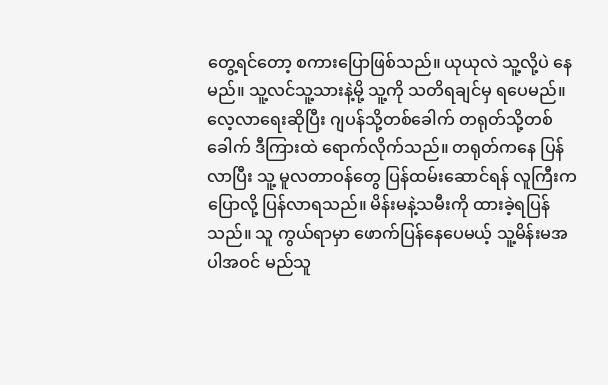တွေ့ရင်တော့ စကားပြောဖြစ်သည်။ ယုယုလဲ သူ့လို့ပဲ နေမည်။ သူ့လင်သူ့သားနဲ့မို့ သူ့ကို သတိရချင်မှ ရပေမည်။ လေ့လာရေးဆိုပြီး ဂျပန်သို့တစ်ခေါက် တရုတ်သို့တစ်ခေါက် ဒီကြားထဲ ရောက်လိုက်သည်။ တရုတ်ကနေ ပြန်လာပြီး သူ့ မူလတာဝန်တွေ ပြန်ထမ်းဆောင်ရန် လူကြီးက ပြောလို့ ပြန်လာရသည်။ မိန်းမနဲ့သမီးကို ထားခဲ့ရပြန်သည်။ သူ ကွယ်ရာမှာ ဖောက်ပြန်နေပေမယ့် သူ့မိန်းမအပါအဝင် မည်သူ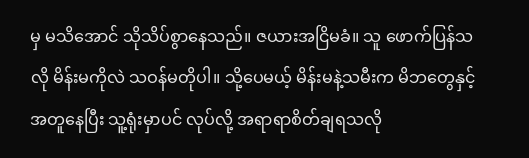မှ မသိအောင် သိုသိပ်စွာနေသည်။ ဇယားအငြိမခံ။ သူ ဖောက်ပြန်သလို မိန်းမကိုလဲ သဝန်မတိုပါ။ သို့ပေမယ့် မိန်းမနဲ့သမီးက မိဘတွေနှင့် အတူနေပြီး သူ့ရုံးမှာပင် လုပ်လို့ အရာရာစိတ်ချရသလို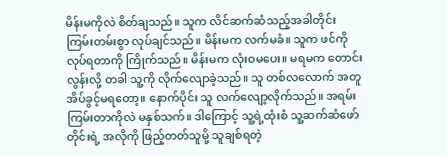မိန်းမကိုလဲ စိတ်ချသည်။ သူက လိင်ဆက်ဆံသည့်အခါတိုင်း ကြမ်းတမ်းစွာ လုပ်ချင်သည်။ မိန်းမက လက်မခံ။ သူက ဖင်ကို လုပ်ရတာကို ကြိုက်သည်။ မိန်းမက လုံးဝမပေး။ မရမက တောင်းလွန်းလို့ တခါ သူ့ကို လိုက်လျောခဲ့သည်။ သူ တစ်လလောက် အတူ အိပ်ခွင့်မရတော့။ နောက်ပိုင်း သူ လက်လျော့လိုက်သည်။ အရမ်းကြမ်းတာကိုလဲ မနှစ်သက်။ ဒါကြောင့် သူ့ရဲ့ထုံးစံ သူ့ဆက်ဆံဖော်တိုင်းရဲ့ အလိုကို ဖြည့်တတ်သူမို့ သူချစ်ရတဲ့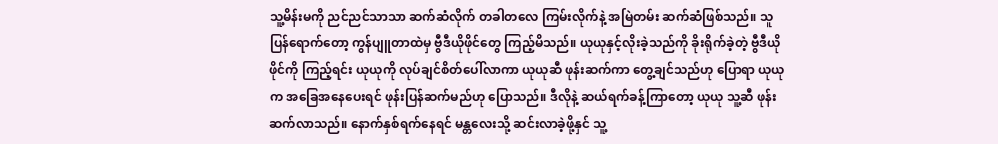သူ့မိန်းမကို ညင်ညင်သာသာ ဆက်ဆံလိုက် တခါတလေ ကြမ်းလိုက်နဲ့ အမြဲတမ်း ဆက်ဆံဖြစ်သည်။ သူ ပြန်ရောက်တော့ ကွန်ပျူတာထဲမှ ဗွီဒီယိုဖိုင်တွေ ကြည့်မိသည်။ ယုယုနှင့်လိုးခဲ့သည်ကို ခိုးရိုက်ခဲ့တဲ့ ဗွီဒီယိုဖိုင်ကို ကြည့်ရင်း ယုယုကို လုပ်ချင်စိတ်ပေါ်လာကာ ယုယုဆီ ဖုန်းဆက်ကာ တွေ့ချင်သည်ဟု ပြောရာ ယုယုက အခြေအနေပေးရင် ဖုန်းပြန်ဆက်မည်ဟု ပြောသည်။ ဒီလိုနဲ့ ဆယ်ရက်ခန့်ကြာတော့ ယုယု သူ့ဆီ ဖုန်းဆက်လာသည်။ နောက်နှစ်ရက်နေရင် မန္တလေးသို့ ဆင်းလာခဲ့ဖို့နှင် သူ့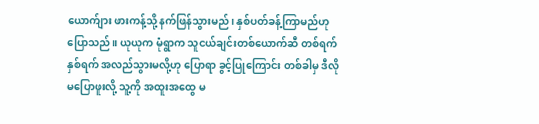ယောက်ျား ဖားကန့်သို့ နက်ဖြန်သွားမည်၊ နှစ်ပတ်ခန့်ကြာမည်ဟု ပြောသည်။ ယုယုက မုံရွာက သူငယ်ချင်းတစ်ယောက်ဆီ တစ်ရက်နှစ်ရက် အလည်သွားမလို့ဟု ပြောရာ ခွင့်ပြုကြောင်း တစ်ခါမှ ဒီလိုမပြောဖူးလို့ သူ့ကို အထူးအထွေ မ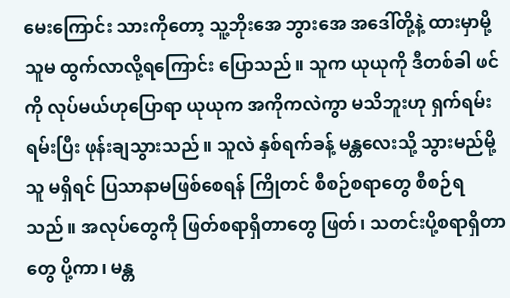မေးကြောင်း သားကိုတော့ သူ့ဘိုးအေ ဘွားအေ အဒေါ်တို့နဲ့ ထားမှာမို့ သူမ ထွက်လာလို့ရကြောင်း ပြောသည်။ သူက ယုယုကို ဒီတစ်ခါ ဖင်ကို လုပ်မယ်ဟုပြောရာ ယုယုက အကိုကလဲကွာ မသိဘူးဟု ရှက်ရမ်းရမ်းပြီး ဖုန်းချသွားသည်။ သူလဲ နှစ်ရက်ခန့် မန္တလေးသို့ သွားမည်မို့ သူ မရှိရင် ပြသာနာမဖြစ်စေရန် ကြိုတင် စီစဉ်စရာတွေ စီစဉ်ရသည်။ အလုပ်တွေကို ဖြတ်စရာရှိတာတွေ ဖြတ်၊ သတင်းပို့စရာရှိတာတွေ ပို့ကာ၊ မန္တ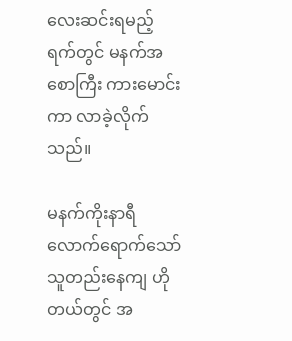လေးဆင်းရမည့် ရက်တွင် မနက်အစောကြီး ကားမောင်းကာ လာခဲ့လိုက်သည်။

မနက်ကိုးနာရီလောက်ရောက်သော် သူတည်းနေကျ ဟိုတယ်တွင် အ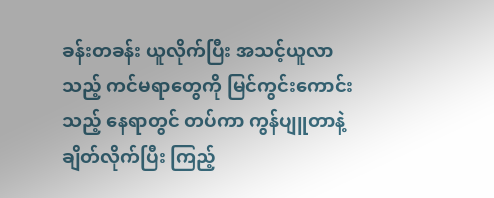ခန်းတခန်း ယူလိုက်ပြီး အသင့်ယူလာသည့် ကင်မရာတွေကို မြင်ကွင်းကောင်းသည့် နေရာတွင် တပ်ကာ ကွန်ပျူတာနဲ့ ချိတ်လိုက်ပြီး ကြည့်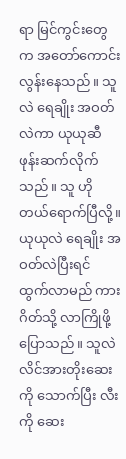ရာ မြင်ကွင်းတွေက အတော်ကောင်းလွန်းနေသည်။ သူလဲ ရေချိုး အဝတ်လဲကာ ယုယုဆီ ဖုန်းဆက်လိုက်သည်။ သူ ဟိုတယ်ရောက်ပြီလို့။ ယုယုလဲ ရေချိုး အဝတ်လဲပြီးရင် ထွက်လာမည် ကားဂိတ်သို့ လာကြိုဖို့ပြောသည်။ သူလဲ လိင်အားတိုးဆေးကို သောက်ပြီး လီးကို ဆေး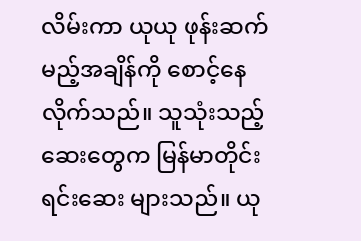လိမ်းကာ ယုယု ဖုန်းဆက်မည့်အချိန်ကို စောင့်နေလိုက်သည်။ သူသုံးသည့် ဆေးတွေက မြန်မာတိုင်းရင်းဆေး များသည်။ ယု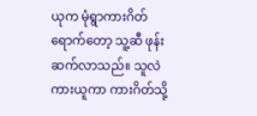ယုက မုံရွာကားဂိတ်ရောက်တော့ သူ့ဆီ ဖုန်းဆက်လာသည်။ သူလဲ ကားယူကာ ကားဂိတ်သို့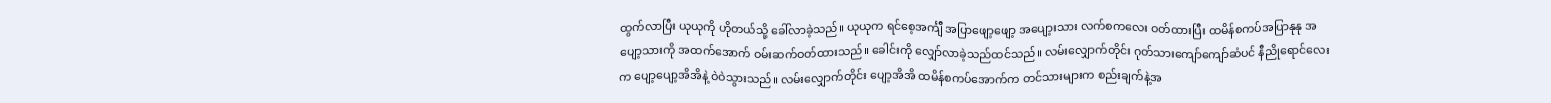ထွက်လာပြီး ယုယုကို ဟိုတယ်သို့ ခေါ်လာခဲ့သည်။ ယုယုက ရင်စေ့အင်္ကျီ အပြာဖျော့ဖျော့ အပျော့းသား လက်စကလေး ဝတ်ထားပြီး ထမိန်စကပ်အပြာနုနု အပျော့သားကို အထက်အောက် ဝမ်းဆက်ဝတ်ထားသည်။ ခေါင်းကို လျှော်လာခဲ့သည်ထင်သည်။ လမ်းလျှောက်တိုင်း ဂုတ်သားကျော်ကျော်ဆံပင် နီညိုရောင်လေးက ပျော့ပျော့အိအိနဲ့ ဝဲဝဲသွားသည်။ လမ်းလျှောက်တိုင်း ပျော့အိအိ ထမိန်စကပ်အောက်က တင်သားများက စည်းချက်နဲ့အ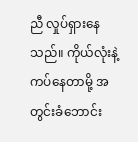ညီ လှုပ်ရှားနေသည်။ ကိုယ်လုံးနဲ့ ကပ်နေတာမို့ အတွင်းခံဘောင်း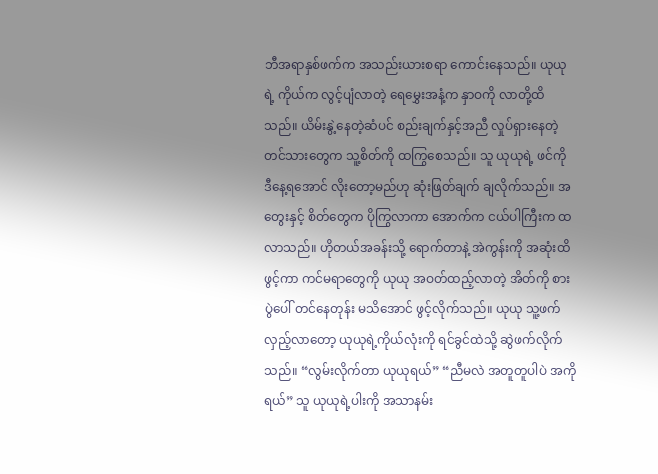ဘီအရာနှစ်ဖက်က အသည်းယားစရာ ကောင်းနေသည်။ ယုယုရဲ့ ကိုယ်က လွင့်ပျံလာတဲ့ ရေမွှေးအနံ့က နှာဝကို လာတို့ထိသည်။ ယိမ်းနွဲ့နေတဲ့ဆံပင် စည်းချက်နှင့်အညီ လှုပ်ရှားနေတဲ့ တင်သားတွေက သူ့စိတ်ကို ထကြွစေသည်။ သူ ယုယုရဲ့ ဖင်ကို ဒီနေ့ရအောင် လိုးတော့မည်ဟု ဆုံးဖြတ်ချက် ချလိုက်သည်။ အတွေးနှင့် စိတ်တွေက ပိုကြွလာကာ အောက်က ငယ်ပါကြီးက ထလာသည်။ ဟိုတယ်အခန်းသို့ ရောက်တာနဲ့ အဲကွန်းကို အဆုံးထိ ဖွင့်ကာ ကင်မရာတွေကို ယုယု အဝတ်ထည့်လာတဲ့ အိတ်ကို စားပွဲပေါ် တင်နေတုန်း မသိအောင် ဖွင့်လိုက်သည်။ ယုယု သူ့ဖက်လှည့်လာတော့ ယုယုရဲ့ကိုယ်လုံးကို ရင်ခွင်ထဲသို့ ဆွဲဖက်လိုက်သည်။ “လွမ်းလိုက်တာ ယုယုရယ်” “ညီမလဲ အတူတူပါပဲ အကိုရယ်” သူ ယုယုရဲ့ပါးကို အသာနမ်း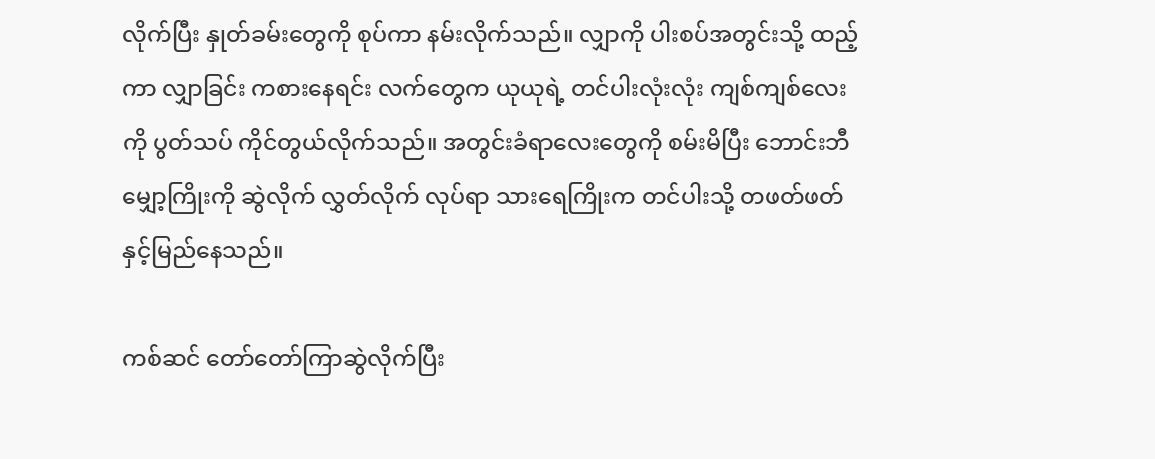လိုက်ပြီး နှုတ်ခမ်းတွေကို စုပ်ကာ နမ်းလိုက်သည်။ လျှာကို ပါးစပ်အတွင်းသို့ ထည့်ကာ လျှာခြင်း ကစားနေရင်း လက်တွေက ယုယုရဲ့ တင်ပါးလုံးလုံး ကျစ်ကျစ်လေးကို ပွတ်သပ် ကိုင်တွယ်လိုက်သည်။ အတွင်းခံရာလေးတွေကို စမ်းမိပြီး ဘောင်းဘီမျှော့ကြိုးကို ဆွဲလိုက် လွှတ်လိုက် လုပ်ရာ သားရေကြိုးက တင်ပါးသို့ တဖတ်ဖတ် နှင့်မြည်နေသည်။

ကစ်ဆင် တော်တော်ကြာဆွဲလိုက်ပြီး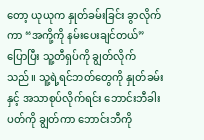တော့ ယုယုက နှုတ်ခမ်းခြင်း ခွာလိုက်ကာ “အကို့ကို နမ်းပေးချင်တယ်” ပြောပြီး သူ့တီရှပ်ကို ချွတ်လိုက်သည်။ သူ့ရဲ့ရင်ဘတ်တွေကို နှုတ်ခမ်းနှင့် အသာစုပ်လိုက်ရင်း ဘောင်းဘီခါးပတ်ကို ချွတ်ကာ ဘောင်းဘီကို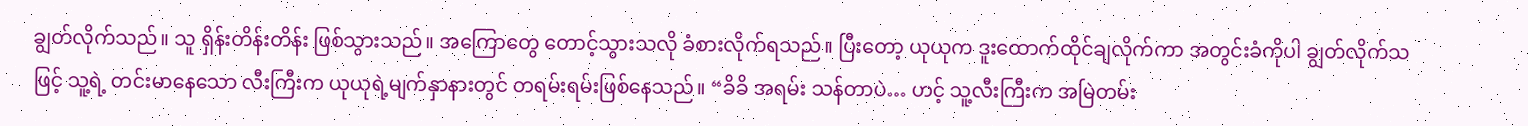ချွတ်လိုက်သည်။ သူ ရှိန်းတိန်းတိန်း ဖြစ်သွားသည်။ အကြောတွေ တောင့်သွားသလို ခံစားလိုက်ရသည်။ ပြီးတော့ ယုယုက ဒူးထောက်ထိုင်ချလိုက်ကာ အတွင်းခံကိုပါ ချွတ်လိုက်သဖြင့် သူ့ရဲ့ တင်းမာနေသော လီးကြီးက ယုယုရဲ့မျက်နှာနားတွင် တရမ်းရမ်းဖြစ်နေသည်။ “ခိခိ အရမ်း သန်တာပဲ… ဟင့် သူ့လီးကြီးက အမြဲတမ်း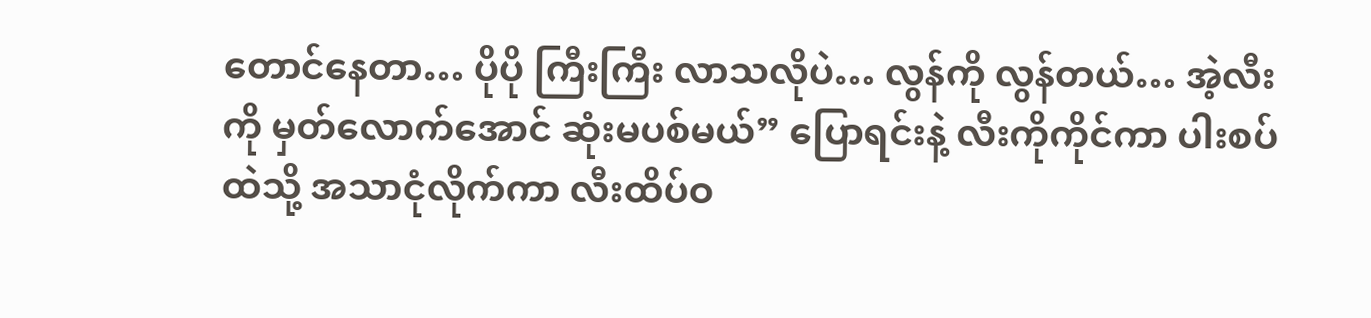တောင်နေတာ… ပိုပို ကြီးကြီး လာသလိုပဲ… လွန်ကို လွန်တယ်… အဲ့လီးကို မှတ်လောက်အောင် ဆုံးမပစ်မယ်” ပြောရင်းနဲ့ လီးကိုကိုင်ကာ ပါးစပ်ထဲသို့ အသာငုံလိုက်ကာ လီးထိပ်ဝ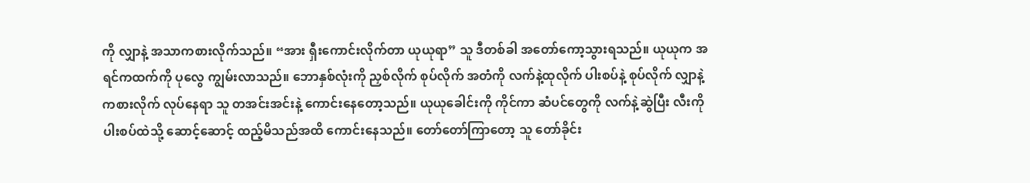ကို လျှာနဲ့ အသာကစားလိုက်သည်။ “အား ရှီးကောင်းလိုက်တာ ယုယုရာ” သူ ဒီတစ်ခါ အတော်ကော့သွားရသည်။ ယုယုက အရင်ကထက်ကို ပုလွေ ကျွမ်းလာသည်။ ဘောနှစ်လုံးကို ညှစ်လိုက် စုပ်လိုက် အတံကို လက်နဲ့ထုလိုက် ပါးစပ်နဲ့ စုပ်လိုက် လျှာနဲ့ ကစားလိုက် လုပ်နေရာ သူ တအင်းအင်းနဲ့ ကောင်းနေတော့သည်။ ယုယုခေါင်းကို ကိုင်ကာ ဆံပင်တွေကို လက်နဲ့ဆွဲပြီး လီးကို ပါးစပ်ထဲသို့ ဆောင့်ဆောင့် ထည့်မိသည်အထိ ကောင်းနေသည်။ တော်တော်ကြာတော့ သူ တော်ခိုင်း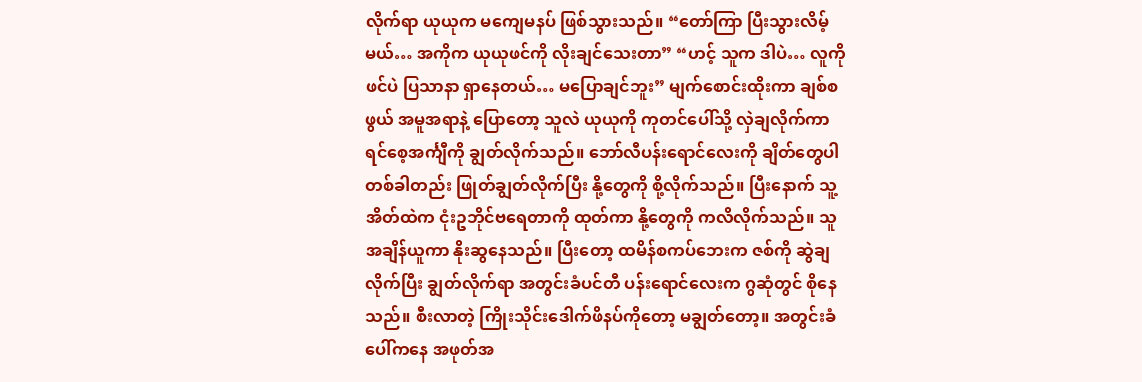လိုက်ရာ ယုယုက မကျေမနပ် ဖြစ်သွားသည်။ “တော်ကြာ ပြီးသွားလိမ့်မယ်… အကိုက ယုယုဖင်ကို လိုးချင်သေးတာ” “ဟင့် သူက ဒါပဲ… လူကို ဖင်ပဲ ပြသာနာ ရှာနေတယ်… မပြောချင်ဘူး” မျက်စောင်းထိုးကာ ချစ်စဖွယ် အမူအရာနဲ့ ပြောတော့ သူလဲ ယုယုကို ကုတင်ပေါ်သို့ လှဲချလိုက်ကာ ရင်စေ့အင်္ကျီကို ချွတ်လိုက်သည်။ ဘော်လီပန်းရောင်လေးကို ချိတ်တွေပါ တစ်ခါတည်း ဖြုတ်ချွတ်လိုက်ပြီး နို့တွေကို စို့လိုက်သည်။ ပြီးနောက် သူ့အိတ်ထဲက ငုံးဥဘိုင်ဗရေတာကို ထုတ်ကာ နို့တွေကို ကလိလိုက်သည်။ သူ အချိန်ယူကာ နိုးဆွနေသည်။ ပြီးတော့ ထမိန်စကပ်ဘေးက ဇစ်ကို ဆွဲချလိုက်ပြီး ချွတ်လိုက်ရာ အတွင်းခံပင်တီ ပန်းရောင်လေးက ဂွဆုံတွင် စိုနေသည်။ စီးလာတဲ့ ကြိုးသိုင်းဒေါက်ဖိနပ်ကိုတော့ မချွတ်တော့။ အတွင်းခံပေါ်ကနေ အဖုတ်အ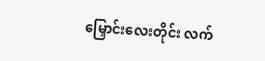မြှောင်းလေးတိုင်း လက်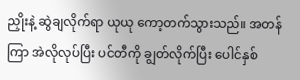ညှိုးနဲ့ ဆွဲချလိုက်ရာ ယုယု ကော့တက်သွားသည်။ အတန်ကြာ အဲလိုလုပ်ပြီး ပင်တီကို ချွတ်လိုက်ပြီး ပေါင်နှစ်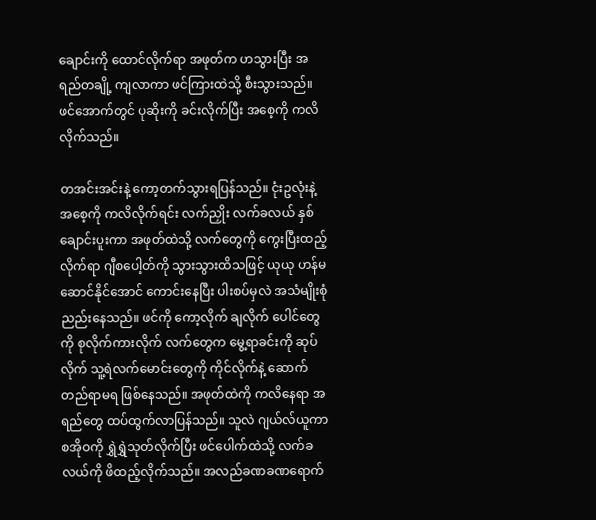ချောင်းကို ထောင်လိုက်ရာ အဖုတ်က ဟသွားပြီး အရည်တချို့ ကျလာကာ ဖင်ကြားထဲသို့ စီးသွားသည်။ ဖင်အောက်တွင် ပုဆိုးကို ခင်းလိုက်ပြီး အစေ့ကို ကလိလိုက်သည်။

တအင်းအင်းနဲ့ ကော့တက်သွားရပြန်သည်။ ငုံးဥလုံးနဲ့ အစေ့ကို ကလိလိုက်ရင်း လက်ညှိုး လက်ခလယ် နှစ်ချောင်းပူးကာ အဖုတ်ထဲသို့ လက်တွေကို ကွေးပြီးထည့်လိုက်ရာ ဂျီစပေါ့တ်ကို သွားသွားထိသဖြင့် ယုယု ဟန်မဆောင်နိုင်အောင် ကောင်းနေပြီး ပါးစပ်မှလဲ အသံမျိုးစုံ ညည်းနေသည်။ ဖင်ကို ကော့လိုက် ချလိုက် ပေါင်တွေကို စုလိုက်ကားလိုက် လက်တွေက မွေ့ရာခင်းကို ဆုပ်လိုက် သူ့ရဲလက်မောင်းတွေကို ကိုင်လိုက်နဲ့ ဆောက်တည်ရာမရ ဖြစ်နေသည်။ အဖုတ်ထဲကို ကလိနေရာ အရည်တွေ ထပ်ထွက်လာပြန်သည်။ သူလဲ ဂျယ်လ်ယူကာ စအိုဝကို ရွှဲရွှဲသုတ်လိုက်ပြီး ဖင်ပေါက်ထဲသို့ လက်ခလယ်ကို ဖိထည့်လိုက်သည်။ အလည်ခဏခဏရောက်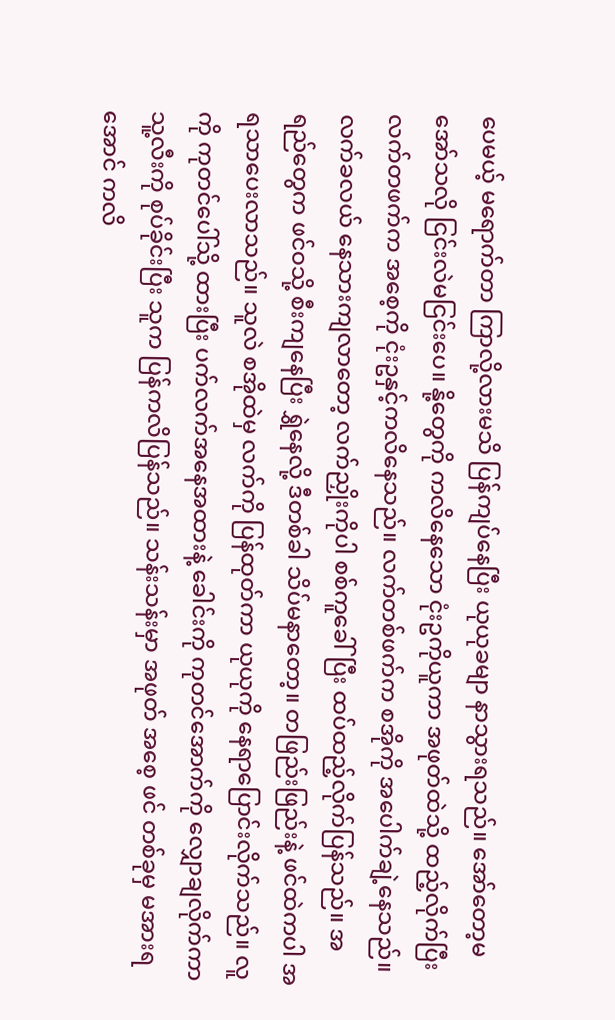ပေမယ့် မရောက်တာ ကြာလို့လားမသိ ပြန်ကျပ်နေပြီး ယုယုခမျာ နာသွားရသည်။ အော်တော့မအော်သလို ငြင်းလဲမငြင်းပေ။ နို့တွေကို ကလိနေသော ငုံးဥကိုယူကာ အဖုတ်ထဲသို့ ထည့်လိုက်ပြီး လက်တဖက်က အစေ့ကို ငုံးဥနှင့်ကလိနေသည်။ လက်တစ်ဖက်က စအိုကို အပေါက်ချဲ့နေသည်။ လက်ခလယ် နေသားကျလာတော့ လက်ညှိုးကိုပါ စစ်ကူခေါ်ပြီး ထပ်ထည့်လိုက်ပြန်သည်။ အရည်တွေက ဖင်ဝသို့ စီးကျနေပြီး ရွှဲနေလို့ ဒီတစ်ခါ သိပ်မနာတော့။ တဖြည်းဖြည်းနဲ့ ဖင်ထဲကပါ အရသာပေးလာသည်။ သူလဲ စအိုထဲမှ လက်ကို ပြန်ထုတ်ကာ ယုယုကို နေရာပြောင်းလိုက်သည်။ လူကို ကုတင်ပေါ်သို့ ထားပြီး ပက်လက်အနေအထားနဲ့ ခေါင်းကို ကုတင်အောက်ကို လျှောချလိုက်ကာ သူ့လီးကို စုပ်ခိုင်းပြီး သူက ပြန်ကလိပြန်သည်။ သန်းသန်းမှာ အဖုတ် အစေ့ ဖင် တစ်ခုမှ မအားရအောင် ကလိ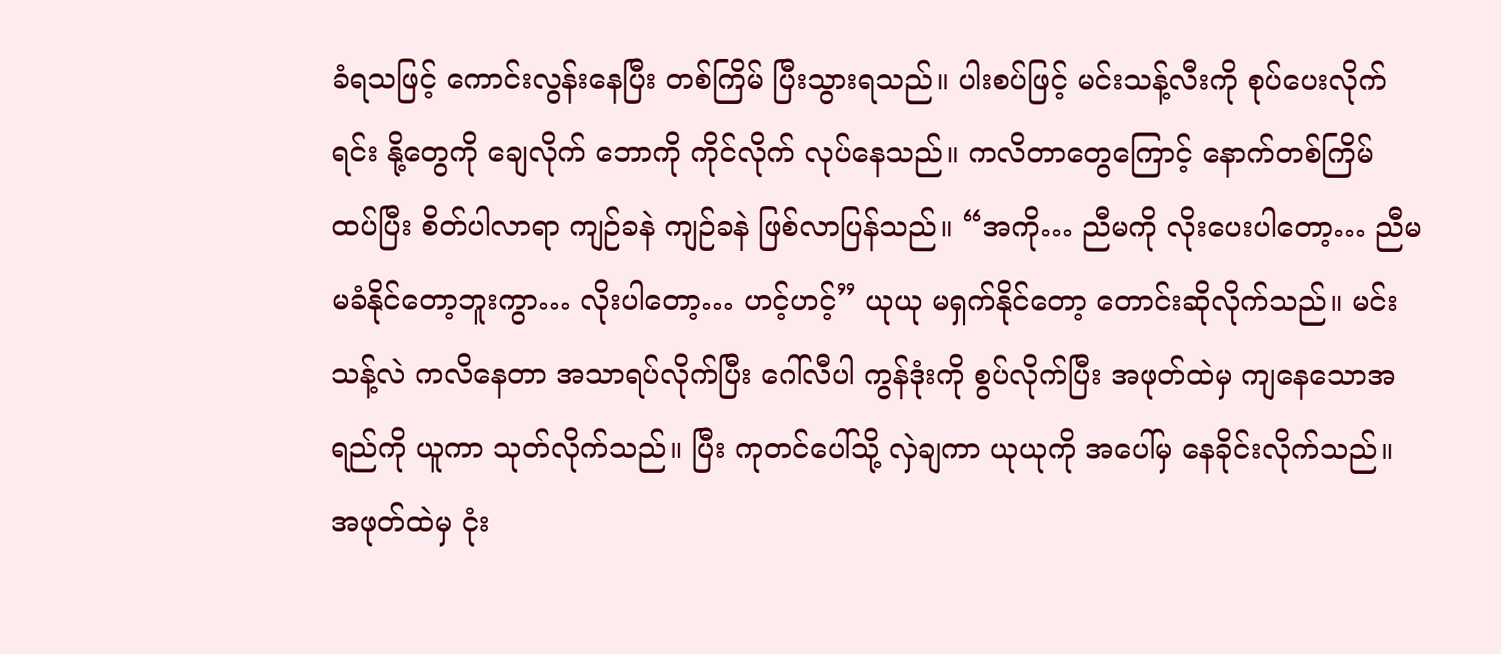ခံရသဖြင့် ကောင်းလွန်းနေပြီး တစ်ကြိမ် ပြီးသွားရသည်။ ပါးစပ်ဖြင့် မင်းသန့်လီးကို စုပ်ပေးလိုက်ရင်း နို့တွေကို ချေလိုက် ဘောကို ကိုင်လိုက် လုပ်နေသည်။ ကလိတာတွေကြောင့် နောက်တစ်ကြိမ် ထပ်ပြီး စိတ်ပါလာရာ ကျဉ်ခနဲ ကျဉ်ခနဲ ဖြစ်လာပြန်သည်။ “အကို… ညီမကို လိုးပေးပါတော့… ညီမ မခံနိုင်တော့ဘူးကွာ… လိုးပါတော့… ဟင့်ဟင့်” ယုယု မရှက်နိုင်တော့ တောင်းဆိုလိုက်သည်။ မင်းသန့်လဲ ကလိနေတာ အသာရပ်လိုက်ပြီး ဂေါ်လီပါ ကွန်ဒုံးကို စွပ်လိုက်ပြီး အဖုတ်ထဲမှ ကျနေသောအရည်ကို ယူကာ သုတ်လိုက်သည်။ ပြီး ကုတင်ပေါ်သို့ လှဲချကာ ယုယုကို အပေါ်မှ နေခိုင်းလိုက်သည်။ အဖုတ်ထဲမှ ငုံး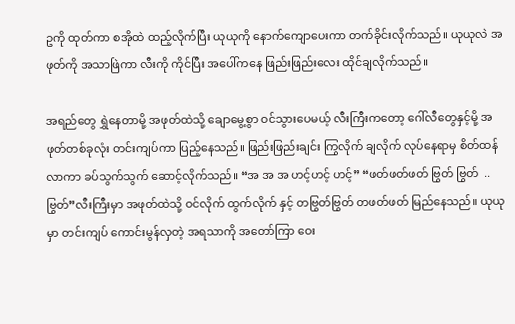ဥကို ထုတ်ကာ စအိုထဲ ထည့်လိုက်ပြီး ယုယုကို နောက်ကျောပေးကာ တက်ခိုင်းလိုက်သည်။ ယုယုလဲ အဖုတ်ကို အသာဖြဲကာ လီးကို ကိုင်ပြီး အပေါ်ကနေ ဖြည်းဖြည်းလေး ထိုင်ချလိုက်သည်။

အရည်တွေ ရွှဲနေတာမို့ အဖုတ်ထဲသို့ ချောမွေ့စွာ ဝင်သွားပေမယ့် လီးကြီးကတော့ ဂေါ်လီတွေနှင့်မို့ အဖုတ်တစ်ခုလုံး တင်းကျပ်ကာ ပြည့်နေသည်။ ဖြည်းဖြည်းချင်း ကြွလိုက် ချလိုက် လုပ်နေရာမှ စိတ်ထန်လာကာ ခပ်သွက်သွက် ဆောင့်လိုက်သည်။ “အ အ အ ဟင့်ဟင့် ဟင့်” “ဖတ်ဖတ်ဖတ် ဗြွတ် ဗြွတ်  ..ဗြွတ်”လီးကြီးမှာ အဖုတ်ထဲသို့ ဝင်လိုက် ထွက်လိုက် နှင့် တဗြွတ်ဗြွတ် တဖတ်ဖတ် မြည်နေသည်။ ယုယုမှာ တင်းကျပ် ကောင်းမွန်လှတဲ့ အရသာကို အတော်ကြာ ဝေး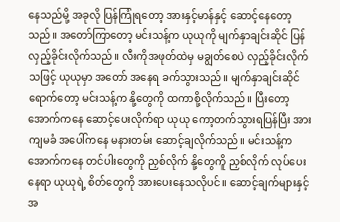နေသည်မို့ အခုလို ပြန်ကြုံရတော့ အားနှင့်မာန်နှင့် ဆောင့်နေတော့သည်။ အတော်ကြာတော့ မင်းသန့်က ယုယုကို မျက်နှာချင်းဆိုင် ပြန်လှည့်ခိုင်းလိုက်သည်။ လီးကိုအဖုတ်ထဲမှ မချွတ်စေပဲ လှည့်ခိုင်းလိုက်သဖြင့် ယုယုမှာ အတော် အနေရ ခက်သွားသည်။ မျက်နှာချင်းဆိုင် ရောက်တော့ မင်းသန့်က နို့တွေကို ထကာစို့လိုက်သည်။ ပြီးတော့ အောက်ကနေ ဆောင့်ပေးလိုက်ရာ ယုယု ကော့တက်သွားရပြန်ပြီး အားကျမခံ အပေါ်ကနေ မနားတမ်း ဆောင့်ချလိုက်သည်။ မင်းသန့်က အောက်ကနေ တင်ပါးတွေကို ညှစ်လိုက် နို့တွေကိူ ညှစ်လိုက် လုပ်ပေးနေရာ ယုယုရဲ့ စိတ်တွေကို အားပေးနေသလိုပင်။ ဆောင့်ချက်များနှင့် အ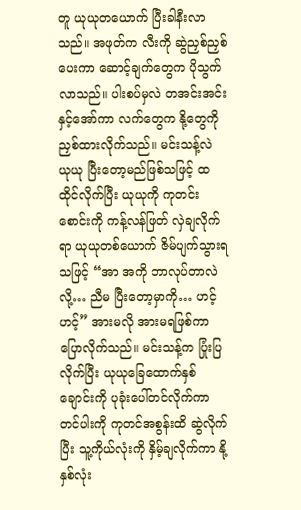တူ ယုယုတယောက် ပြီးခါနီးလာသည်။ အဖုတ်က လီးကို ဆွဲညှစ်ညှစ်ပေးကာ ဆောင့်ချက်တွေက ပိုသွက်လာသည်။ ပါးစပ်မှလဲ တအင်းအင်းနှင့်အော်ကာ လက်တွေက နို့တွေကို ညှစ်ထားလိုက်သည်။ မင်းသန့်လဲ ယုယု ပြီးတော့မည်ဖြစ်သဖြင့် ထထိုင်လိုက်ပြီး ယုယုကို ကုတင်းစောင်းကို ကန့်လန်ဖြတ် လှဲချလိုက်ရာ ယုယုတစ်ယောက် ဇိမ်ပျက်သွားရသဖြင့် “အာ အကို ဘာလုပ်တာလဲလို့… ညီမ ပြီးတော့မှာကို… ဟင့်ဟင့်” အားမလို အားမရဖြစ်ကာ ပြောလိုက်သည်။ မင်းသန့်က ပြုံးပြလိုက်ပြီး ယုယုခြေထောက်နှစ်ချောင်းကို ပုခုံးပေါ်တင်လိုက်ကာ တင်ပါးကို ကုတင်အစွန်းထိ ဆွဲလိုက်ပြီး သူ့ကိုယ်လုံးကို နှိမ့်ချလိုက်ကာ နို့နှစ်လုံး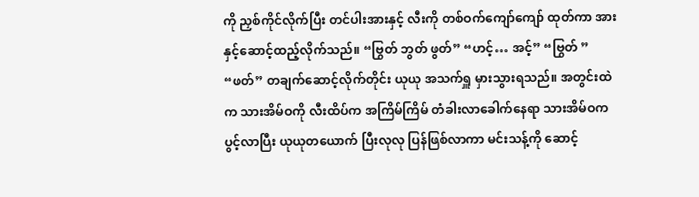ကို ညှစ်ကိုင်လိုက်ပြီး တင်ပါးအားနှင့် လီးကို တစ်ဝက်ကျော်ကျော် ထုတ်ကာ အားနှင့်ဆောင့်ထည့်လိုက်သည်။ “ဗြွတ် ဘွတ် ဖွတ်” “ဟင့်… အင့်” “ဗြွတ် ” “ဖတ်” တချက်ဆောင့်လိုက်တိုင်း ယုယု အသက်ရှူ မှားသွားရသည်။ အတွင်းထဲက သားအိမ်ဝကို လီးထိပ်က အကြိမ်ကြိမ် တံခါးလာခေါက်နေရာ သားအိမ်ဝက ပွင့်လာပြီး ယုယုတယောက် ပြီးလုလု ပြန်ဖြစ်လာကာ မင်းသန့်ကို ဆောင့်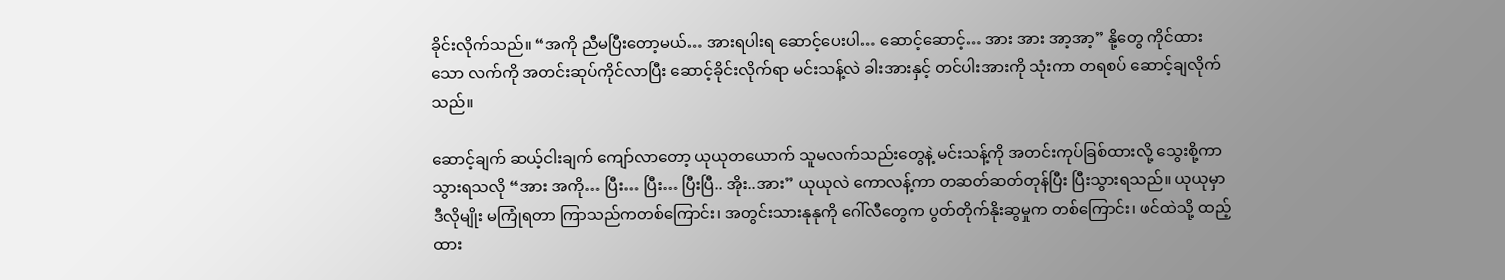ခိုင်းလိုက်သည်။ “အကို ညီမပြီးတော့မယ်… အားရပါးရ ဆောင့်ပေးပါ… ဆောင့်ဆောင့်… အား အား အာ့အာ့” နို့တွေ ကိုင်ထားသော လက်ကို အတင်းဆုပ်ကိုင်လာပြီး ဆောင့်ခိုင်းလိုက်ရာ မင်းသန့်လဲ ခါးအားနှင့် တင်ပါးအားကို သုံးကာ တရစပ် ဆောင့်ချလိုက်သည်။

ဆောင့်ချက် ဆယ့်ငါးချက် ကျော်လာတော့ ယုယုတယောက် သူမလက်သည်းတွေနဲ့ မင်းသန့်ကို အတင်းကုပ်ခြစ်ထားလို့ သွေးစို့ကာ သွားရသလို “အား အကို… ပြီး… ပြီး… ပြီးပြီ.. အိုး..အား” ယုယုလဲ ကောလန့်ကာ တဆတ်ဆတ်တုန်ပြီး ပြီးသွားရသည်။ ယုယုမှာ ဒီလိုမျိုး မကြုံရတာ ကြာသည်ကတစ်ကြောင်း၊ အတွင်းသားနုနုကို ဂေါ်လီတွေက ပွတ်တိုက်နိုးဆွမှုက တစ်ကြောင်း၊ ဖင်ထဲသို့ ထည့်ထား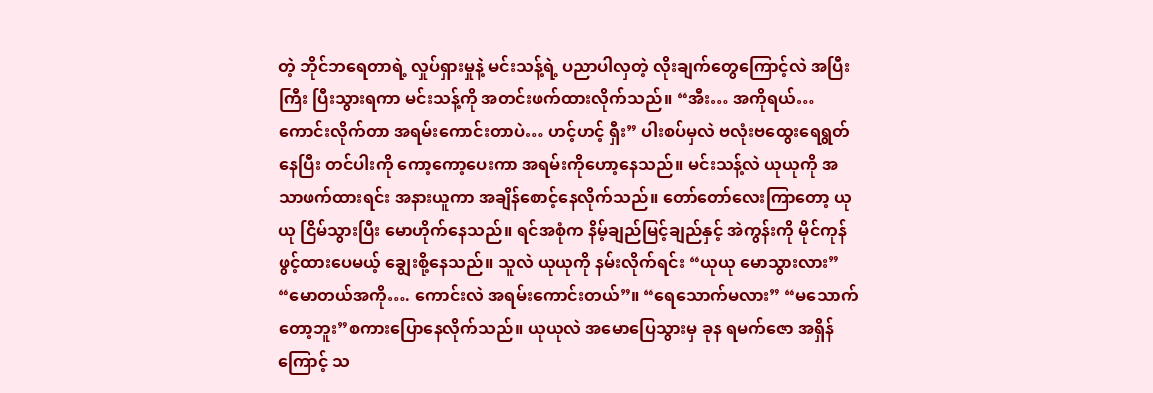တဲ့ ဘိုင်ဘရေတာရဲ့ လှုပ်ရှားမှုနဲ့ မင်းသန့်ရဲ့ ပညာပါလှတဲ့ လိုးချက်တွေကြောင့်လဲ အပြီးကြီး ပြီးသွားရကာ မင်းသန့်ကို အတင်းဖက်ထားလိုက်သည်။ “အီး… အကိုရယ်… ကောင်းလိုက်တာ အရမ်းကောင်းတာပဲ… ဟင့်ဟင့် ရှီး” ပါးစပ်မှလဲ ဗလုံးဗထွေးရေရွတ်နေပြီး တင်ပါးကို ကော့ကော့ပေးကာ အရမ်းကိုဟော့နေသည်။ မင်းသန့်လဲ ယုယုကို အသာဖက်ထားရင်း အနားယူကာ အချိန်စောင့်နေလိုက်သည်။ တော်တော်လေးကြာတော့ ယုယု ငြိမ်သွားပြီး မောဟိုက်နေသည်။ ရင်အစုံက နိမ့်ချည်မြင့်ချည်နှင့် အဲကွန်းကို မိုင်ကုန်ဖွင့်ထားပေမယ့် ချွေးစို့နေသည်။ သူလဲ ယုယုကို နမ်းလိုက်ရင်း “ယုယု မောသွားလား” “မောတယ်အကို…. ကောင်းလဲ အရမ်းကောင်းတယ်”။ “ရေသောက်မလား” “မသောက်တော့ဘူး”စကားပြောနေလိုက်သည်။ ယုယုလဲ အမောပြေသွားမှ ခုန ရမက်ဇော အရှိန်ကြောင့် သ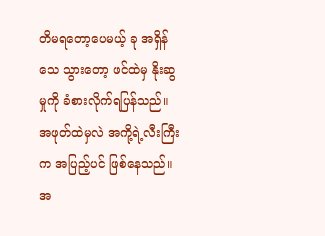တိမရတော့ပေမယ့် ခု အရှိန်သေ သွားတော့ ဖင်ထဲမှ နိုးဆွမှုကို ခံစားလိုက်ရပြန်သည်။ အဖုတ်ထဲမှလဲ အကို့ရဲ့လီးကြီးက အပြည့်ပင် ဖြစ်နေသည်။ အ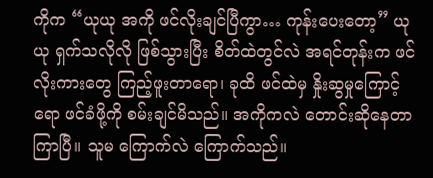ကိုက “ယုယု အကို ဖင်လိုးချင်ပြီကွာ… ကုန်းပေးတော့” ယုယု ရှက်သလိုလို ဖြစ်သွားပြီး စိတ်ထဲတွင်လဲ အရင်တုန်းက ဖင်လိုးကားတွေ ကြည့်ဖူးတာရော၊ ခုထိ ဖင်ထဲမှ နှိုးဆွမှုကြောင့်ရော ဖင်ခံဖို့ကို စမ်းချင်မိသည်။ အကိုကလဲ တောင်းဆိုနေတာ ကြာပြီ။ သူမ ကြောက်လဲ ကြောက်သည်။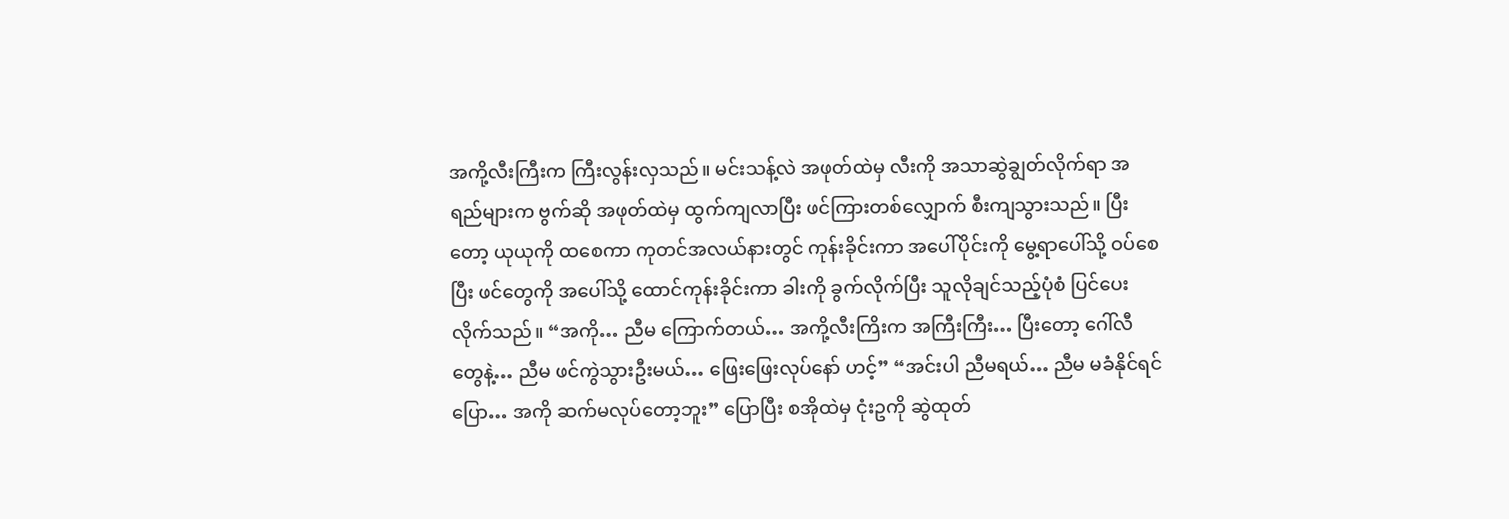အကို့လီးကြီးက ကြီးလွန်းလှသည်။ မင်းသန့်လဲ အဖုတ်ထဲမှ လီးကို အသာဆွဲချွတ်လိုက်ရာ အရည်များက ဗွက်ဆို အဖုတ်ထဲမှ ထွက်ကျလာပြီး ဖင်ကြားတစ်လျှောက် စီးကျသွားသည်။ ပြီးတော့ ယုယုကို ထစေကာ ကုတင်အလယ်နားတွင် ကုန်းခိုင်းကာ အပေါ်ပိုင်းကို မွေ့ရာပေါ်သို့ ဝပ်စေပြီး ဖင်တွေကို အပေါ်သို့ ထောင်ကုန်းခိုင်းကာ ခါးကို ခွက်လိုက်ပြီး သူလိုချင်သည့်ပုံစံ ပြင်ပေးလိုက်သည်။ “အကို… ညီမ ကြောက်တယ်… အကို့လီးကြိးက အကြီးကြီး… ပြီးတော့ ဂေါ်လီတွေနဲ့… ညီမ ဖင်ကွဲသွားဦးမယ်… ဖြေးဖြေးလုပ်နော် ဟင့်” “အင်းပါ ညီမရယ်… ညီမ မခံနိုင်ရင် ပြော… အကို ဆက်မလုပ်တော့ဘူး” ပြောပြီး စအိုထဲမှ ငုံးဥကို ဆွဲထုတ်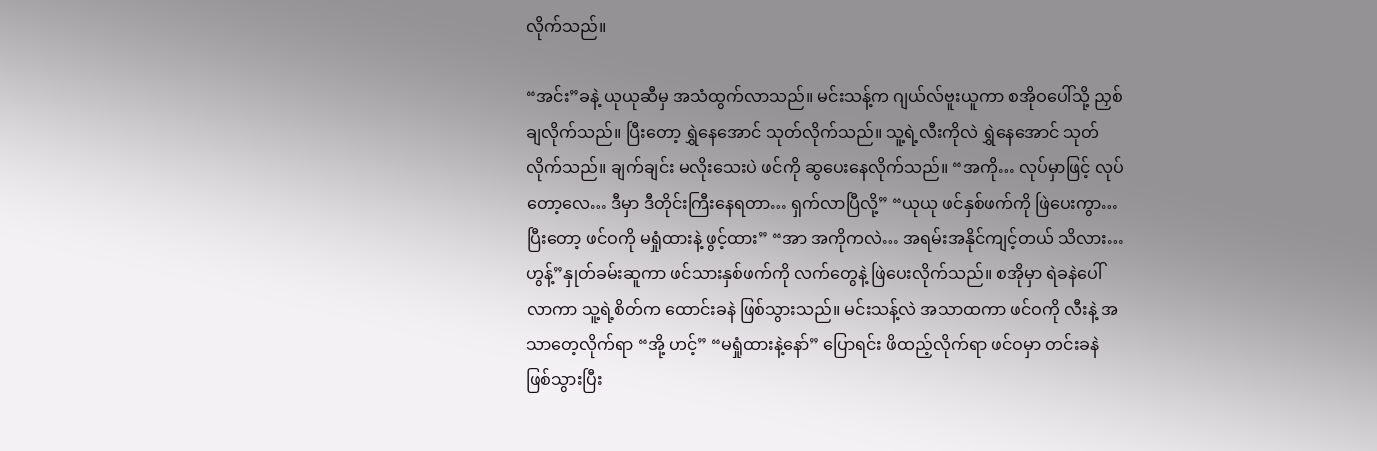လိုက်သည်။

“အင်း”ခနဲ့ ယုယုဆီမှ အသံထွက်လာသည်။ မင်းသန့်က ဂျယ်လ်ဗူးယူကာ စအိုဝပေါ်သို့ ညှစ်ချလိုက်သည်။ ပြီးတော့ ရွှဲနေအောင် သုတ်လိုက်သည်။ သူ့ရဲ့လီးကိုလဲ ရွှဲနေအောင် သုတ်လိုက်သည်။ ချက်ချင်း မလိုးသေးပဲ ဖင်ကို ဆွပေးနေလိုက်သည်။ “အကို… လုပ်မှာဖြင့် လုပ်တော့လေ… ဒီမှာ ဒီတိုင်းကြီးနေရတာ… ရှက်လာပြီလို့” “ယုယု ဖင်နှစ်ဖက်ကို ဖြဲပေးကွာ… ပြီးတော့ ဖင်ဝကို မရှုံထားနဲ့ ဖွင့်ထား” “အာ အကိုကလဲ… အရမ်းအနိုင်ကျင့်တယ် သိလား… ဟွန့်”နှုတ်ခမ်းဆူကာ ဖင်သားနှစ်ဖက်ကို လက်တွေနဲ့ ဖြဲပေးလိုက်သည်။ စအိုမှာ ရဲခနဲပေါ်လာကာ သူ့ရဲ့စိတ်က ထောင်းခနဲ ဖြစ်သွားသည်။ မင်းသန့်လဲ အသာထကာ ဖင်ဝကို လီးနဲ့ အသာတေ့လိုက်ရာ “အို့ ဟင့်” “မရှုံထားနဲ့နော်” ပြောရင်း ဖိထည့်လိုက်ရာ ဖင်ဝမှာ တင်းခနဲ ဖြစ်သွားပြီး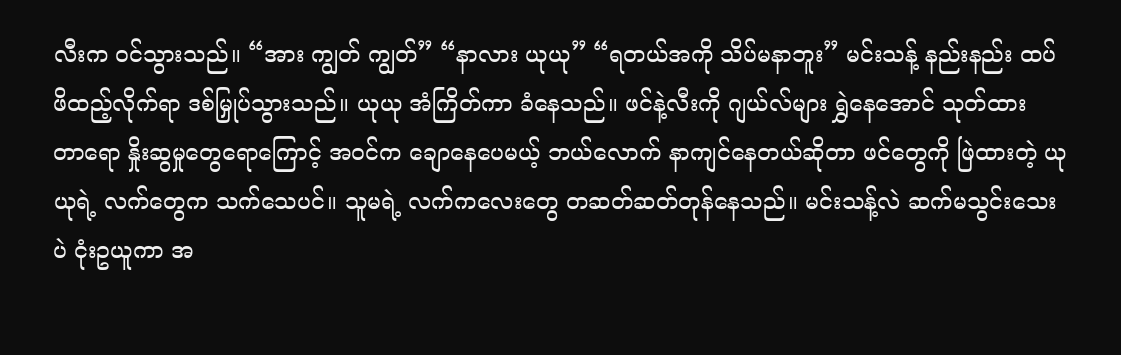လီးက ဝင်သွားသည်။ “အား ကျွတ် ကျွတ်” “နာလား ယုယု” “ရတယ်အကို သိပ်မနာဘူး” မင်းသန့် နည်းနည်း ထပ်ဖိထည့်လိုက်ရာ ဒစ်မြှုပ်သွားသည်။ ယုယု အံကြိတ်ကာ ခံနေသည်။ ဖင်နဲ့လီးကို ဂျယ်လ်များ ရွှဲနေအောင် သုတ်ထားတာ‌ရော နှိုးဆွမှုတွေ‌ရောကြောင့် အဝင်က ချောနေပေမယ့် ဘယ်လောက် နာကျင်နေတယ်ဆိုတာ ဖင်တွေကို ဖြဲထားတဲ့ ယုယုရဲ့ လက်တွေက သက်သေပင်။ သူမရဲ့ လက်ကလေးတွေ တဆတ်ဆတ်တုန်နေသည်။ မင်းသန့်လဲ ဆက်မသွင်းသေးပဲ ငုံးဥယူကာ အ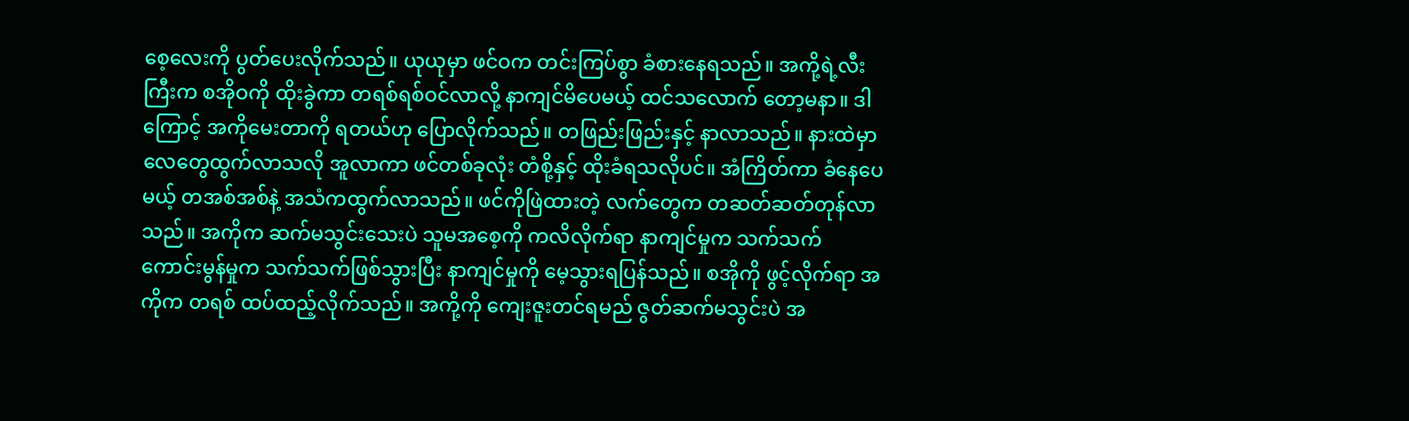စေ့လေးကို ပွတ်ပေးလိုက်သည်။ ယုယုမှာ ဖင်ဝက တင်းကြပ်စွာ ခံစားနေရသည်။ အကို့ရဲ့လီးကြီးက စအိုဝကို ထိုးခွဲကာ တရစ်ရစ်ဝင်လာလို့ နာကျင်မိပေမယ့် ထင်သလောက် တော့မနာ။ ဒါကြောင့် အကိုမေးတာကို ရတယ်ဟု ပြောလိုက်သည်။ တဖြည်းဖြည်းနှင့် နာလာသည်။ နားထဲမှာ လေတွေထွက်လာသလို အူလာကာ ဖင်တစ်ခုလုံး တံစို့နှင့် ထိုးခံရသလိုပင်။ အံကြိတ်ကာ ခံနေပေမယ့် တအစ်အစ်နဲ့ အသံကထွက်လာသည်။ ဖင်ကိုဖြဲထားတဲ့ လက်တွေက တဆတ်ဆတ်တုန်လာသည်။ အကိုက ဆက်မသွင်းသေးပဲ သူမအစေ့ကို ကလိလိုက်ရာ နာကျင်မှုက သက်သက် ကောင်းမွန်မှုက သက်သက်ဖြစ်သွားပြီး နာကျင်မှုကို မေ့သွားရပြန်သည်။ စအိုကို ဖွင့်လိုက်ရာ အကိုက တရစ် ထပ်ထည့်လိုက်သည်။ အကို့ကို ကျေးဇူးတင်ရမည် ဇွတ်ဆက်မသွင်းပဲ အ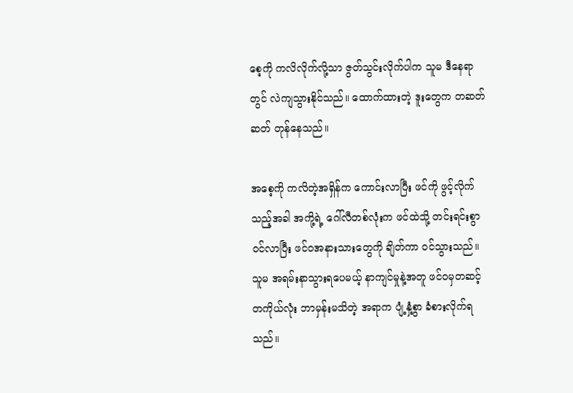စေ့ကို ကလိလိုက်လို့သာ ဇွတ်သွင်းလိုက်ပါက သူမ ဒီနေရာတွင် လဲကျသွားနိုင်သည်။ ထောက်ထားတဲ့ ဒူးတွေက တဆတ်ဆတ် တုန်နေသည်။

အစေ့ကို ကလိတဲ့အရှိန်က ကောင်းလာပြီး ဖင်ကို ဖွင့်လိုက်သည့်အခါ အကို့ရဲ့ ဂေါ်လီတစ်လုံးက ဖင်ထဲသို့ တင်းရင်းစွာ ဝင်လာပြီး ဖင်ဝအနားသားတွေကို ချိတ်ကာ ဝင်သွားသည်။ သူမ အရမ်းနာသွားရပေမယ့် နာကျင်မှုနဲ့အတူ ဖင်ဝမှတဆင့် တကိုယ်လုံး ဘာမှန်းမသိတဲ့ အရာက ပျံ့နှံ့စွာ ခံစားလိုက်ရသည်။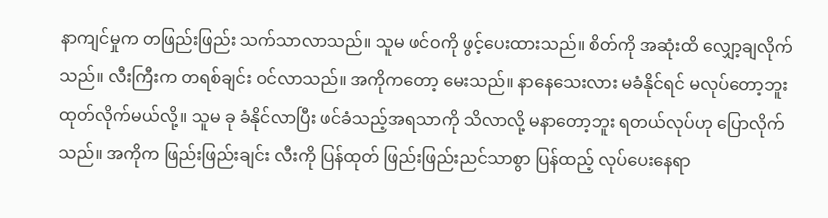နာကျင်မှုက တဖြည်းဖြည်း သက်သာလာသည်။ သူမ ဖင်ဝကို ဖွင့်ပေးထားသည်။ စိတ်ကို အဆုံးထိ လျှော့ချလိုက်သည်။ လီးကြီးက တရစ်ချင်း ဝင်လာသည်။ အကိုကတော့ မေးသည်။ နာနေသေးလား မခံနိုင်ရင် မလုပ်တော့ဘူး ထုတ်လိုက်မယ်လို့။ သူမ ခု ခံနိုင်လာပြီး ဖင်ခံသည့်အရသာကို သိလာလို့ မနာတော့ဘူး ရတယ်လုပ်ဟု ပြောလိုက်သည်။ အကိုက ဖြည်းဖြည်းချင်း လီးကို ပြန်ထုတ် ဖြည်းဖြည်းညင်သာစွာ ပြန်ထည့် လုပ်ပေးနေရာ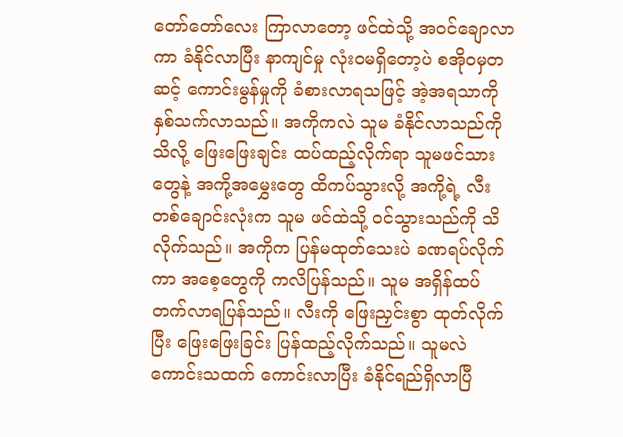တော်တော်လေး ကြာလာတော့ ဖင်ထဲသို့ အဝင်ချောလာကာ ခံနိုင်လာပြီး နာကျင်မှု လုံးဝမရှိတော့ပဲ စအိုဝမှတဆင့် ကောင်းမွန်မှုကို ခံစားလာရသဖြင့် အဲ့အရသာကို နှစ်သက်လာသည်။ အကိုကလဲ သူမ ခံနိုင်လာသည်ကို သိလို့ ဖြေးဖြေးချင်း ထပ်ထည့်လိုက်ရာ သူမဖင်သားတွေနဲ့ အကို့အမွှေးတွေ ထိကပ်သွားလို့ အကို့ရဲ့ လီးတစ်ချောင်းလုံးက သူမ ဖင်ထဲသို့ ဝင်သွားသည်ကို သိလိုက်သည်။ အကိုက ပြန်မထုတ်သေးပဲ ခဏရပ်လိုက်ကာ အစေ့တွေကို ကလိပြန်သည်။ သူမ အရှိန်ထပ်တက်လာရပြန်သည်။ လီးကို ဖြေးညှင်းစွာ ထုတ်လိုက်ပြီး ဖြေးဖြေးခြင်း ပြန်ထည့်လိုက်သည်။ သူမလဲ ကောင်းသထက် ကောင်းလာပြီး ခံနိုင်ရည်ရှိလာပြီ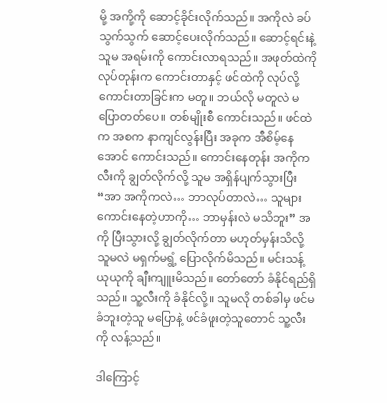မို့ အကို့ကို ဆောင့်ခိုင်းလိုက်သည်။ အကိုလဲ ခပ်သွက်သွက် ဆောင့်ပေးလိုက်သည်။ ဆောင့်ရင်းနဲ့ သူမ အရမ်းကို ကောင်းလာရသည်။ အဖုတ်ထဲကို လုပ်တုန်းက ကောင်းတာနှင့် ဖင်ထဲကို လုပ်လို့ ကောင်းတာခြင်းက မတူ။ ဘယ်လို မတူလဲ မပြောတတ်ပေ။ တစ်မျိုးစီ‌ ကောင်းသည်။ ဖင်ထဲက အစက နာကျင်လွန်းပြီး အခုက အီစိမ့်နေအောင် ကောင်းသည်။ ကောင်းနေတုန်း အကိုက လီးကို ချွတ်လိုက်လို့ သူမ အရှိန်ပျက်သွားပြီး “အာ အကိုကလဲ… ဘာလုပ်တာလဲ… သူများ ကောင်းနေတဲ့ဟာကို… ဘာမှန်းလဲ မသိဘူး” အကို ပြီးသွားလို့ ချွတ်လိုက်တာ မဟုတ်မှန်းသိလို့ သူမလဲ မရှက်မရွံ့ ပြောလိုက်မိသည်။ မင်းသန့် ယုယုကို ချီးကျူးမိသည်။ တော်တော် ခံနိုင်ရည်ရှိသည်။ သူ့လီးကို ခံနိုင်လို့။ သူမလို တစ်ခါမှ ဖင်မခံဘူးတဲ့သူ မပြောနဲ့ ဖင်ခံဖူးတဲ့သူတောင် သူ့လီးကို လန့်သည်။

ဒါကြောင့်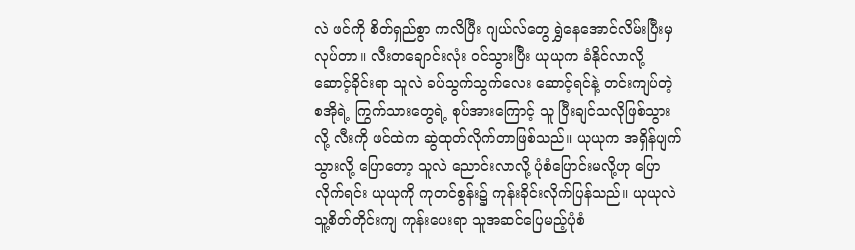လဲ ဖင်ကို စိတ်ရှည်စွာ ကလိပြီး ဂျယ်လ်တွေ ရွှဲနေအောင်လိမ်းပြီးမှ လုပ်တာ။ လီးတချောင်းလုံး ဝင်သွားပြီး ယုယုက ခံနိုင်လာလို့ ဆောင့်ခိုင်းရာ သူလဲ ခပ်သွက်သွက်လေး ဆောင့်ရင်နဲ့ တင်းကျပ်တဲ့ စအိုရဲ့ ကြွက်သားတွေရဲ့ စုပ်အားကြောင့် သူ ပြီးချင်သလိုဖြစ်သွားလို့ လီးကို ဖင်ထဲက ဆွဲထုတ်လိုက်တာဖြစ်သည်။ ယုယုက အရှိန်ပျက်သွားလို့ ပြောတော့ သူလဲ ညောင်းလာလို့ ပုံစံပြောင်းမလို့ဟု ပြောလိုက်ရင်း ယုယုကို ကုတင်စွန်း၌ ကုန်းခိုင်းလိုက်ပြန်သည်။ ယုယုလဲ သူ့စိတ်တိုင်းကျ ကုန်းပေးရာ သူအဆင်ပြေမည့်ပုံစံ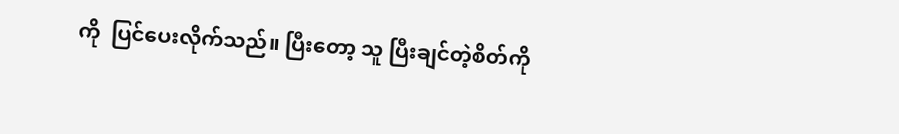ကို  ပြင်ပေးလိုက်သည်။ ပြီးတော့ သူ ပြီးချင်တဲ့စိတ်ကို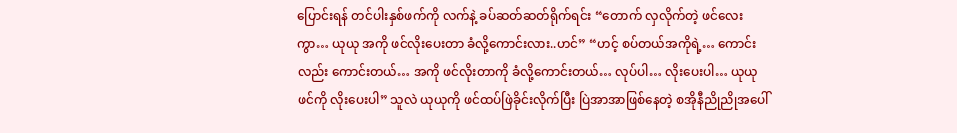ပြောင်းရန် တင်ပါးနှစ်ဖက်ကို လက်နဲ့ ခပ်ဆတ်ဆတ်ရိုက်ရင်း “တောက် လှလိုက်တဲ့ ဖင်လေးကွာ… ယုယု အကို ဖင်လိုးပေးတာ ခံလို့ကောင်းလား..ဟင်” “ဟင့် စပ်တယ်အကိုရဲ့… ကောင်းလည်း ကောင်းတယ်… အကို ဖင်လိုးတာကို ခံလို့ကောင်းတယ်… လုပ်ပါ… လိုးပေးပါ… ယုယုဖင်ကို လိုးပေးပါ” သူလဲ ယုယုကို ဖင်ထပ်ဖြဲခိုင်းလိုက်ပြီး ပြဲအာအာဖြစ်နေတဲ့ စအိုနီညိုညိုအပေါ်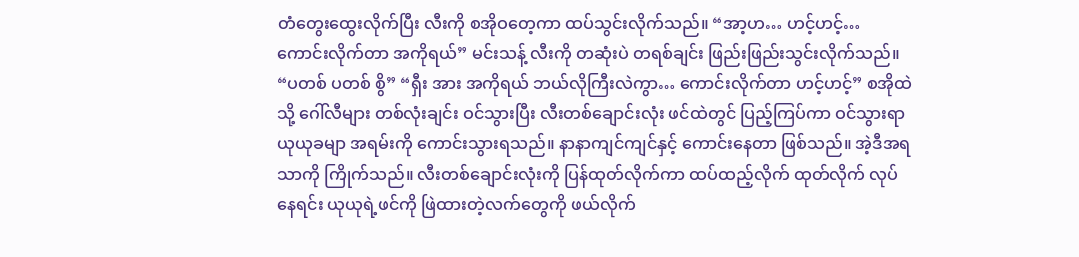တံတွေးထွေးလိုက်ပြီး လီးကို စအိုဝတေ့ကာ ထပ်သွင်းလိုက်သည်။ “အာ့ဟ… ဟင့်ဟင့်… ကောင်းလိုက်တာ အကိုရယ်” မင်းသန့် လီးကို တဆုံးပဲ တရစ်ချင်း ဖြည်းဖြည်းသွင်းလိုက်သည်။ “ပတစ် ပတစ် စွိ” “ရှီး အား အကိုရယ် ဘယ်လိုကြီးလဲကွာ… ကောင်းလိုက်တာ ဟင့်ဟင့်” စအိုထဲသို့ ဂေါ်လီများ တစ်လုံးချင်း ဝင်သွားပြီး လီးတစ်ချောင်းလုံး ဖင်ထဲတွင် ပြည့်ကြပ်ကာ ဝင်သွားရာ ယုယုခမျာ အရမ်းကို ကောင်းသွားရသည်။ နာနာကျင်ကျင်နှင့် ကောင်းနေတာ ဖြစ်သည်။ အဲ့ဒီအရသာကို ကြိုက်သည်။ လီးတစ်ချောင်းလုံးကို ပြန်ထုတ်လိုက်ကာ ထပ်ထည့်လိုက် ထုတ်လိုက် လုပ်နေရင်း ယုယုရဲ့ဖင်ကို ဖြဲထားတဲ့လက်တွေကို ဖယ်လိုက်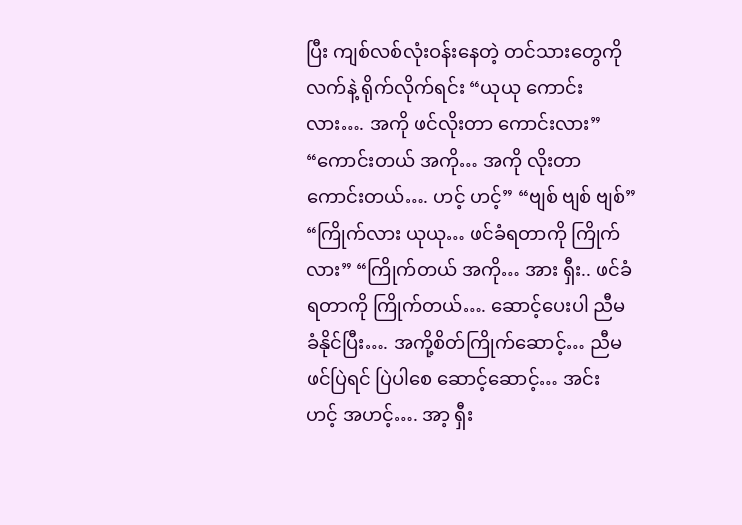ပြီး ကျစ်လစ်လုံးဝန်းနေတဲ့ တင်သားတွေကို လက်နဲ့ ရိုက်လိုက်ရင်း “ယုယု ကောင်းလား…. အကို ဖင်လိုးတာ ကောင်းလား” “ကောင်းတယ် အကို… အကို လိုးတာ ကောင်းတယ်…. ဟင့် ဟင့်” “ဗျစ် ဗျစ် ဗျစ်” “ကြိုက်လား ယုယု… ဖင်ခံရတာကို ကြိုက်လား” “ကြိုက်တယ် အကို… အား ရှီး.. ဖင်ခံရတာကို ကြိုက်တယ်…. ဆောင့်ပေးပါ ညီမ ခံနိုင်ပြီး…. အကို့စိတ်ကြိုက်ဆောင့်… ညီမ ဖင်ပြဲရင် ပြဲပါစေ ဆောင့်ဆောင့်… အင်း ဟင့် အဟင့်…. အာ့ ရှီး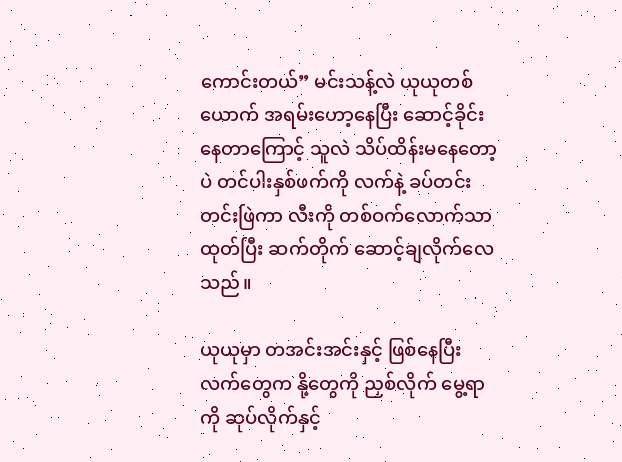ကောင်းတယ်” မင်းသန့်လဲ ယုယုတစ်ယောက် အရမ်းဟော့နေပြီး ဆောင့်ခိုင်းနေတာကြောင့် သူလဲ သိပ်ထိန်းမနေတော့ပဲ တင်ပါးနှစ်ဖက်ကို လက်နဲ့ ခပ်တင်းတင်းဖြဲကာ လီးကို တစ်ဝက်လောက်သာ ထုတ်ပြီး ဆက်တိုက် ဆောင့်ချလိုက်လေသည်။

ယုယုမှာ တအင်းအင်းနှင့် ဖြစ်နေပြီး လက်တွေက နို့တွေကို ညှစ်လိုက် မွေ့ရာကို ဆုပ်လိုက်နှင့်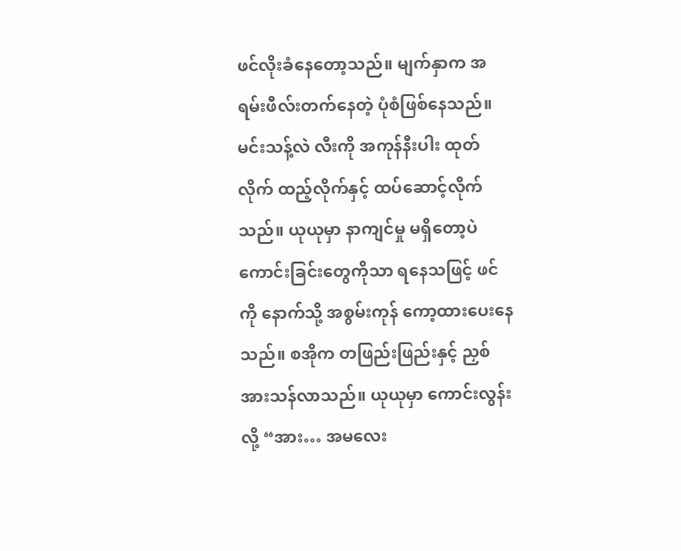ဖင်လိုးခံနေတော့သည်။ မျက်နှာက အရမ်းဖီလ်းတက်နေတဲ့ ပုံစံဖြစ်နေသည်။ မင်းသန့်လဲ လီးကို အကုန်နီးပါး ထုတ်လိုက် ထည့်လိုက်နှင့် ထပ်ဆောင့်လိုက်သည်။ ယုယုမှာ နာကျင်မှု မရှိတော့ပဲ ကောင်းခြင်းတွေကိုသာ ရနေသဖြင့် ဖင်ကို နောက်သို့ အစွမ်းကုန် ကော့ထားပေးနေသည်။ စအိုက တဖြည်းဖြည်းနှင့် ညှစ်အားသန်လာသည်။ ယုယုမှာ ကောင်းလွန်းလို့ “အား… အမလေး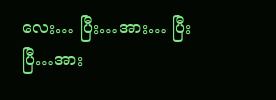လေး… ပြီး…အား… ပြီးပြီ…အား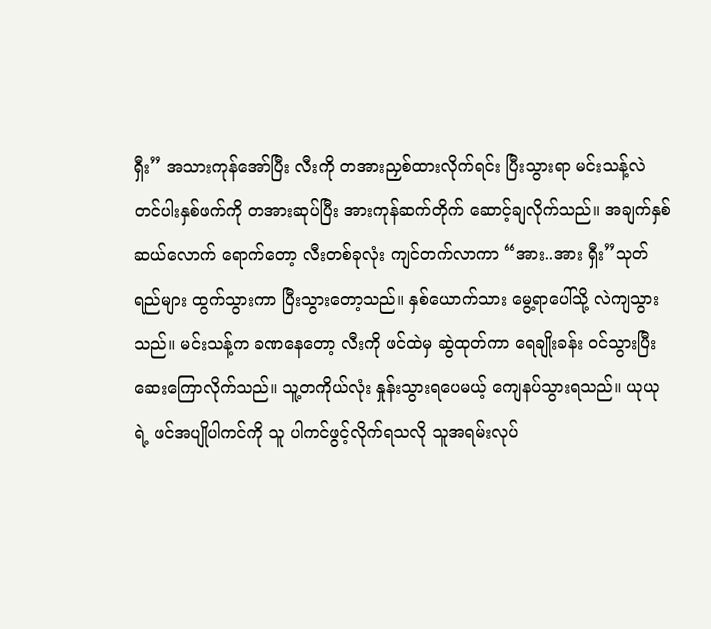ရှီး” အသားကုန်အော်ပြီး လီးကို တအားညှစ်ထားလိုက်ရင်း ပြီးသွားရာ မင်းသန့်လဲ တင်ပါးနှစ်ဖက်ကို တအားဆုပ်ပြီး အားကုန်ဆက်တိုက် ဆောင့်ချလိုက်သည်။ အချက်နှစ်ဆယ်လောက် ရောက်တော့ လီးတစ်ခုလုံး ကျင်တက်လာကာ “အား..အား ရှီး”သုတ်ရည်များ ထွက်သွားကာ ပြီးသွားတော့သည်။ နှစ်ယောက်သား မွေ့ရာပေါ်သို့ လဲကျသွားသည်။ မင်းသန့်က ခဏနေတော့ လီးကို ဖင်ထဲမှ ဆွဲထုတ်ကာ ရေချိုးခန်း ဝင်သွားပြီး ဆေးကြောလိုက်သည်။ သူ့တကိုယ်လုံး နှုန်းသွားရပေမယ့် ကျေနပ်သွားရသည်။ ယုယုရဲ့ ဖင်အပျိုပါကင်ကို သူ ပါကင်ဖွင့်လိုက်ရသလို သူအရမ်းလုပ်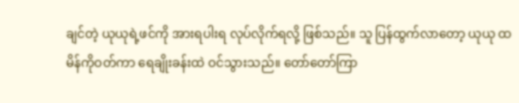ချင်တဲ့ ယုယုရဲ့ဖင်ကို အားရပါးရ လုပ်လိုက်ရလို့ ဖြစ်သည်။ သူ ပြန်ထွက်လာတော့ ယုယု ထမိန်ကိုဝတ်ကာ ရေချိုးခန်းထဲ ဝင်သွားသည်။ တော်တော်ကြာ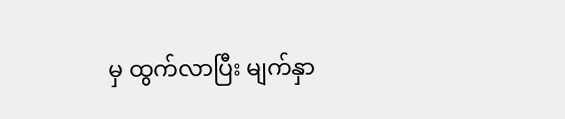မှ ထွက်လာပြီး မျက်နှာ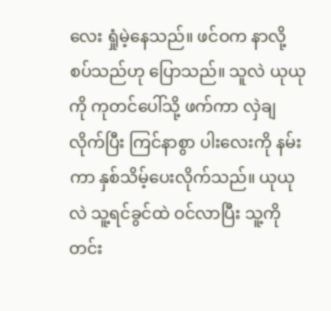လေး ရှုံမဲ့နေသည်။ ဖင်ဝက နာလို့ စပ်သည်ဟု ပြောသည်။ သူလဲ ယုယုကို ကုတင်ပေါ်သို့ ဖက်ကာ လှဲချလိုက်ပြီး ကြင်နာစွာ ပါးလေးကို နမ်းကာ နှစ်သိမ့်ပေးလိုက်သည်။ ယုယုလဲ သူ့ရင်ခွင်ထဲ ဝင်လာပြီး သူ့ကို တင်း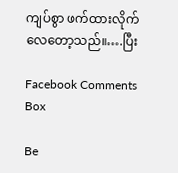ကျပ်စွာ ဖက်ထားလိုက်လေတော့သည်။….ပြီး

Facebook Comments Box

Be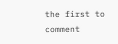the first to comment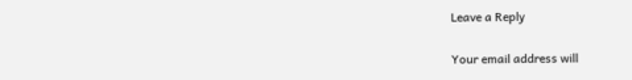Leave a Reply

Your email address will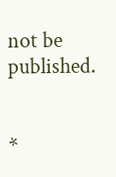not be published.


*